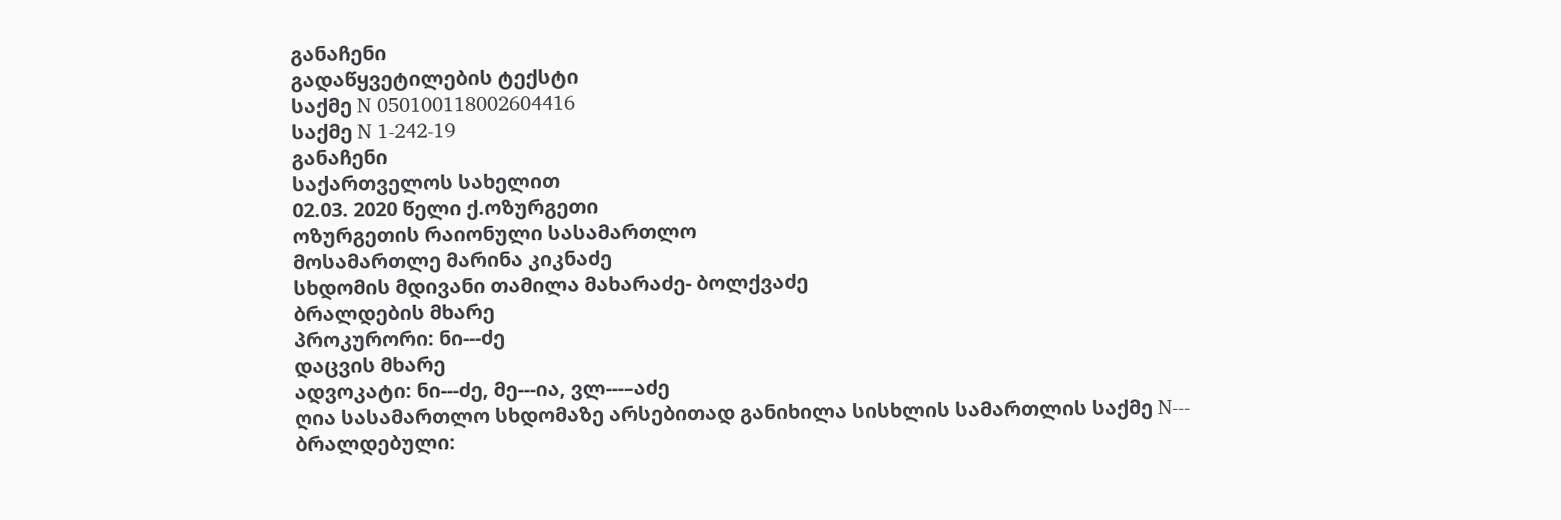განაჩენი
გადაწყვეტილების ტექსტი
საქმე N 050100118002604416
საქმე N 1-242-19
განაჩენი
საქართველოს სახელით
02.03. 2020 წელი ქ.ოზურგეთი
ოზურგეთის რაიონული სასამართლო
მოსამართლე მარინა კიკნაძე
სხდომის მდივანი თამილა მახარაძე- ბოლქვაძე
ბრალდების მხარე
პროკურორი: ნი---ძე
დაცვის მხარე
ადვოკატი: ნი---ძე, მე---ია, ვლ---–აძე
ღია სასამართლო სხდომაზე არსებითად განიხილა სისხლის სამართლის საქმე N---
ბრალდებული: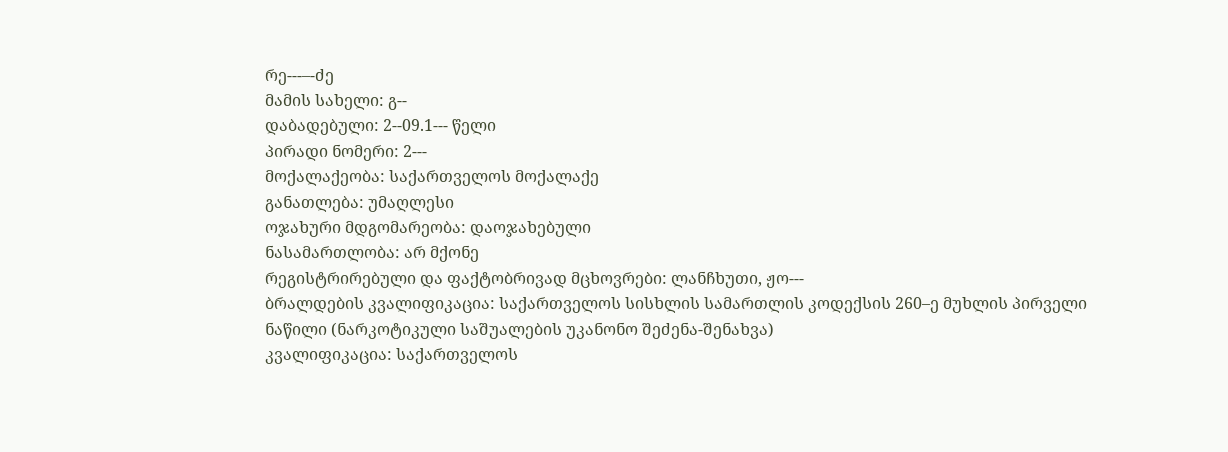რე---–-ძე
მამის სახელი: გ--
დაბადებული: 2--09.1--- წელი
პირადი ნომერი: 2---
მოქალაქეობა: საქართველოს მოქალაქე
განათლება: უმაღლესი
ოჯახური მდგომარეობა: დაოჯახებული
ნასამართლობა: არ მქონე
რეგისტრირებული და ფაქტობრივად მცხოვრები: ლანჩხუთი, ჟო---
ბრალდების კვალიფიკაცია: საქართველოს სისხლის სამართლის კოდექსის 260–ე მუხლის პირველი ნაწილი (ნარკოტიკული საშუალების უკანონო შეძენა-შენახვა)
კვალიფიკაცია: საქართველოს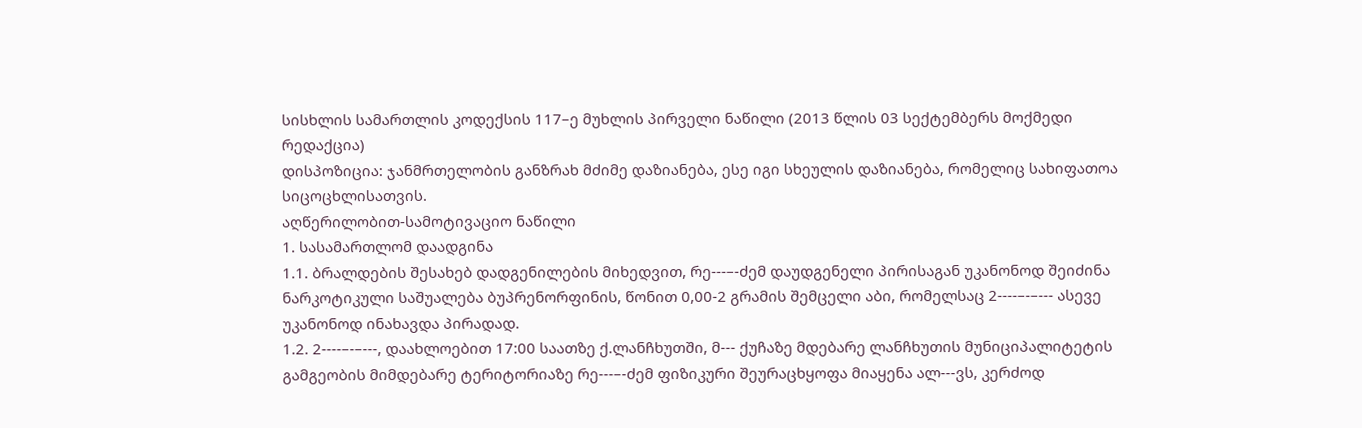სისხლის სამართლის კოდექსის 117–ე მუხლის პირველი ნაწილი (2013 წლის 03 სექტემბერს მოქმედი რედაქცია)
დისპოზიცია: ჯანმრთელობის განზრახ მძიმე დაზიანება, ესე იგი სხეულის დაზიანება, რომელიც სახიფათოა სიცოცხლისათვის.
აღწერილობით-სამოტივაციო ნაწილი
1. სასამართლომ დაადგინა
1.1. ბრალდების შესახებ დადგენილების მიხედვით, რე---–-ძემ დაუდგენელი პირისაგან უკანონოდ შეიძინა ნარკოტიკული საშუალება ბუპრენორფინის, წონით 0,00-2 გრამის შემცელი აბი, რომელსაც 2----–-–--- ასევე უკანონოდ ინახავდა პირადად.
1.2. 2----–-–---, დაახლოებით 17:00 საათზე ქ.ლანჩხუთში, მ--- ქუჩაზე მდებარე ლანჩხუთის მუნიციპალიტეტის გამგეობის მიმდებარე ტერიტორიაზე რე---–-ძემ ფიზიკური შეურაცხყოფა მიაყენა ალ---ვს, კერძოდ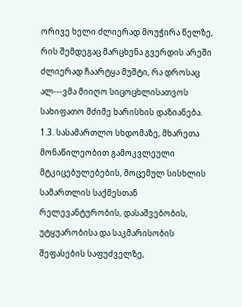ორივე ხელი ძლიერად მოუჭირა წელზე, რის შემდეგაც მარცხენა გვერდის არეში ძლიერად ჩაარტყა მუშტი, რა დროსაც ალ---ვმა მიიღო სიცოცხლისათვოს სახიფათო მძიმე ხარისხის დაზიანება.
1.3. სასამართლო სხდომაზე, მხარეთა მონაწილეობით გამოკვლეული მტკიცებულებების, მოცემულ სისხლის სამართლის საქმესთან რელევანტურობის, დასაშვებობის, უტყუარობისა და საკმარისობის შეფასების საფუძველზე,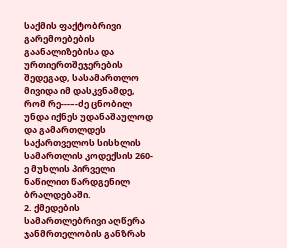საქმის ფაქტობრივი გარემოებების გაანალიზებისა და ურთიერთშეჯერების შედეგად, სასამართლო მივიდა იმ დასკვნამდე, რომ რე---–-ძე ცნობილ უნდა იქნეს უდანაშაულოდ და გამართლდეს საქართველოს სისხლის სამართლის კოდექსის 260-ე მუხლის პირველი ნაწილით წარდგენილ ბრალდებაში.
2. ქმედების სამართლებრივი აღწერა
ჯანმრთელობის განზრახ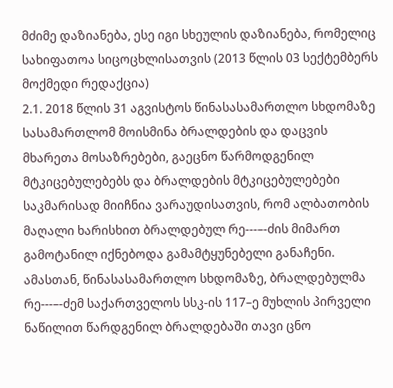მძიმე დაზიანება, ესე იგი სხეულის დაზიანება, რომელიც სახიფათოა სიცოცხლისათვის (2013 წლის 03 სექტემბერს მოქმედი რედაქცია)
2.1. 2018 წლის 31 აგვისტოს წინასასამართლო სხდომაზე სასამართლომ მოისმინა ბრალდების და დაცვის მხარეთა მოსაზრებები, გაეცნო წარმოდგენილ მტკიცებულებებს და ბრალდების მტკიცებულებები საკმარისად მიიჩნია ვარაუდისათვის, რომ ალბათობის მაღალი ხარისხით ბრალდებულ რე---–-ძის მიმართ გამოტანილ იქნებოდა გამამტყუნებელი განაჩენი. ამასთან, წინასასამართლო სხდომაზე, ბრალდებულმა რე---–-ძემ საქართველოს სსკ-ის 117–ე მუხლის პირველი ნაწილით წარდგენილ ბრალდებაში თავი ცნო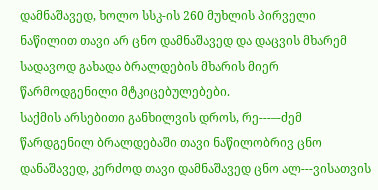დამნაშავედ, ხოლო სსკ-ის 260 მუხლის პირველი ნაწილით თავი არ ცნო დამნაშავედ და დაცვის მხარემ სადავოდ გახადა ბრალდების მხარის მიერ წარმოდგენილი მტკიცებულებები.
საქმის არსებითი განხილვის დროს, რე---–-ძემ წარდგენილ ბრალდებაში თავი ნაწილობრივ ცნო დანაშავედ, კერძოდ თავი დამნაშავედ ცნო ალ---ვისათვის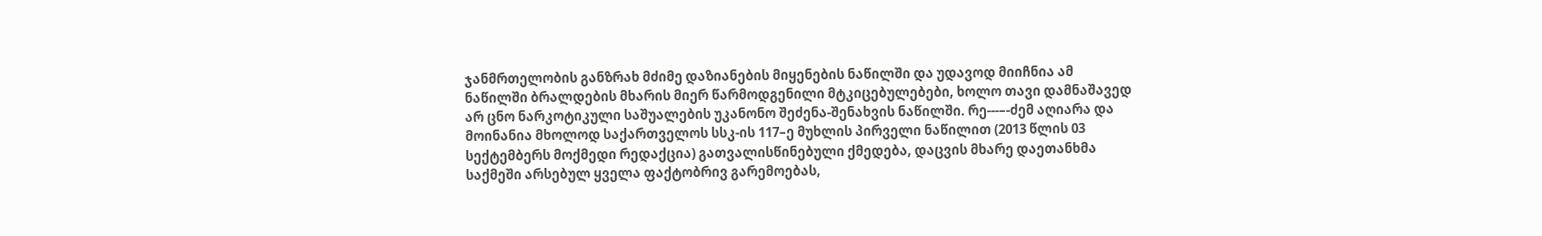ჯანმრთელობის განზრახ მძიმე დაზიანების მიყენების ნაწილში და უდავოდ მიიჩნია ამ ნაწილში ბრალდების მხარის მიერ წარმოდგენილი მტკიცებულებები, ხოლო თავი დამნაშავედ არ ცნო ნარკოტიკული საშუალების უკანონო შეძენა-შენახვის ნაწილში. რე---–-ძემ აღიარა და მოინანია მხოლოდ საქართველოს სსკ-ის 117–ე მუხლის პირველი ნაწილით (2013 წლის 03 სექტემბერს მოქმედი რედაქცია) გათვალისწინებული ქმედება, დაცვის მხარე დაეთანხმა საქმეში არსებულ ყველა ფაქტობრივ გარემოებას,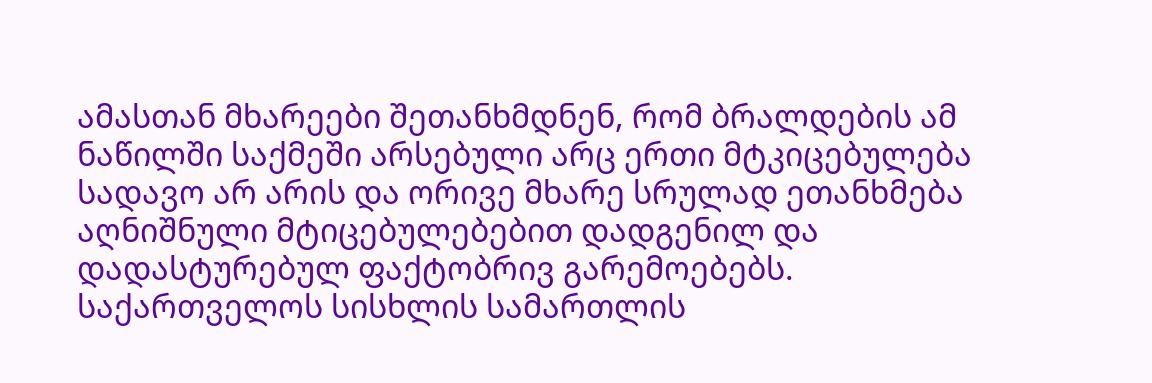ამასთან მხარეები შეთანხმდნენ, რომ ბრალდების ამ ნაწილში საქმეში არსებული არც ერთი მტკიცებულება სადავო არ არის და ორივე მხარე სრულად ეთანხმება აღნიშნული მტიცებულებებით დადგენილ და დადასტურებულ ფაქტობრივ გარემოებებს.
საქართველოს სისხლის სამართლის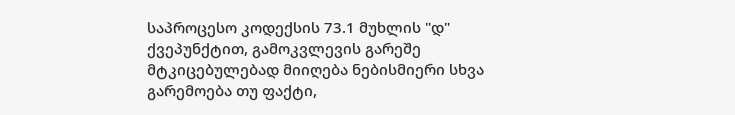საპროცესო კოდექსის 73.1 მუხლის "დ" ქვეპუნქტით, გამოკვლევის გარეშე მტკიცებულებად მიიღება ნებისმიერი სხვა გარემოება თუ ფაქტი,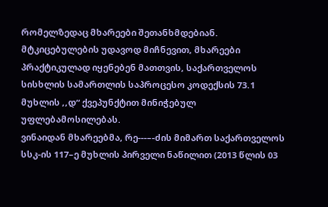რომელზედაც მხარეები შეთანხმდებიან. მტკიცებულების უდავოდ მიჩნევით, მხარეები პრაქტიკულად იყენებენ მათთვის, საქართველოს სისხლის სამართლის საპროცესო კოდექსის 73.1 მუხლის ,,დ“ ქვეპუნქტით მინიჭებულ უფლებამოსილებას.
ვინაიდან მხარეებმა, რე---–-ძის მიმართ საქართველოს სსკ-ის 117–ე მუხლის პირველი ნაწილით (2013 წლის 03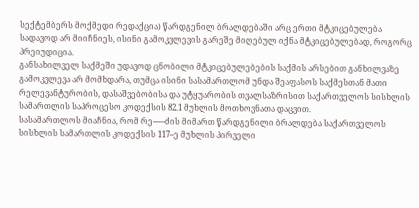სექტემბერს მოქმედი რედაქცია) წარდგენილ ბრალდებაში არც ერთი მტკიცებულება სადავოდ არ მიიჩნიეს, ისინი გამოკვლევის გარეშე მიღებულ იქნა მტკიცებულებად, როგორც პრეიუდიცია.
განსახილველ საქმეში უდავოდ ცნობილი მტკიცებულებების საქმის არსებით განხილვაზე გამოკვლევა არ მომხდარა, თუმცა ისინი სასამართლომ უნდა შეაფასოს საქმესთან მათი რელევანტურობის, დასაშვებობისა და უტყუარობის თვალსაზრისით საქართველოს სისხლის სამართლის საპროცესო კოდექსის 82.1 მუხლის მოთხოვნათა დაცვით.
სასამართლოს მიაჩნია, რომ რე---–-ძის მიმართ წარდგენილი ბრალდება საქართველოს სისხლის სამართლის კოდექსის 117–ე მუხლის პირველი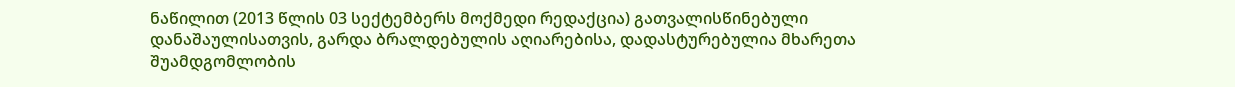ნაწილით (2013 წლის 03 სექტემბერს მოქმედი რედაქცია) გათვალისწინებული დანაშაულისათვის, გარდა ბრალდებულის აღიარებისა, დადასტურებულია მხარეთა შუამდგომლობის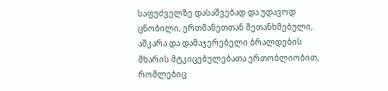საფუძველზე დასაშვებად და უდავოდ ცნობილი, ერთმანეთთან შეთანხმებული, აშკარა და დამაჯერებელი ბრალდების მხარის მტკიცებულებათა ერთობლიობით, რომლებიც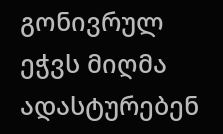გონივრულ ეჭვს მიღმა ადასტურებენ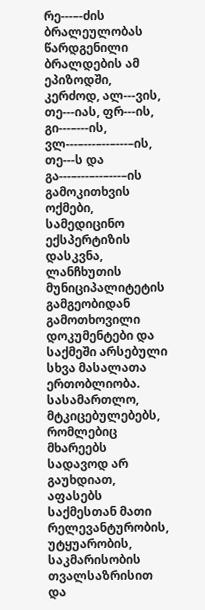რე---–-ძის ბრალეულობას წარდგენილი ბრალდების ამ ეპიზოდში, კერძოდ, ალ---ვის, თე---იას, ფრ---ის, გი---–---ის, ვლ---–---–--–---–ის, თე---ს და გა---–---–--–---–ის გამოკითხვის ოქმები, სამედიცინო ექსპერტიზის დასკვნა, ლანჩხუთის მუნიციპალიტეტის გამგეობიდან გამოთხოვილი დოკუმენტები და საქმეში არსებული სხვა მასალათა ერთობლიობა.
სასამართლო, მტკიცებულებებს, რომლებიც მხარეებს სადავოდ არ გაუხდიათ, აფასებს საქმესთან მათი რელევანტურობის, უტყუარობის, საკმარისობის თვალსაზრისით და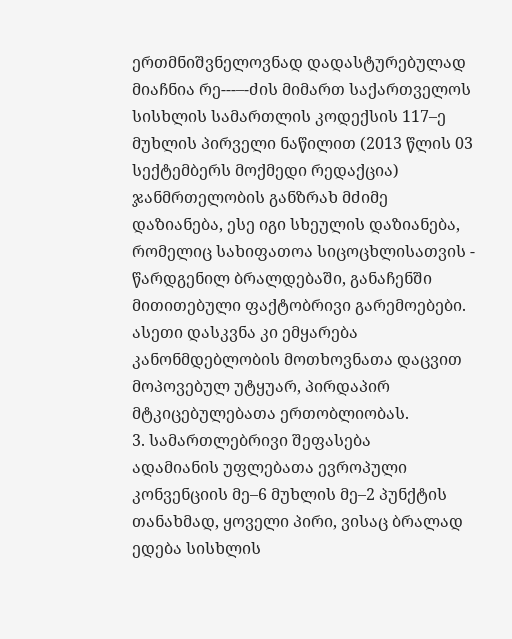ერთმნიშვნელოვნად დადასტურებულად მიაჩნია რე---–-ძის მიმართ საქართველოს სისხლის სამართლის კოდექსის 117–ე მუხლის პირველი ნაწილით (2013 წლის 03 სექტემბერს მოქმედი რედაქცია) ჯანმრთელობის განზრახ მძიმე დაზიანება, ესე იგი სხეულის დაზიანება, რომელიც სახიფათოა სიცოცხლისათვის - წარდგენილ ბრალდებაში, განაჩენში მითითებული ფაქტობრივი გარემოებები. ასეთი დასკვნა კი ემყარება კანონმდებლობის მოთხოვნათა დაცვით მოპოვებულ უტყუარ, პირდაპირ მტკიცებულებათა ერთობლიობას.
3. სამართლებრივი შეფასება
ადამიანის უფლებათა ევროპული კონვენციის მე–6 მუხლის მე–2 პუნქტის თანახმად, ყოველი პირი, ვისაც ბრალად ედება სისხლის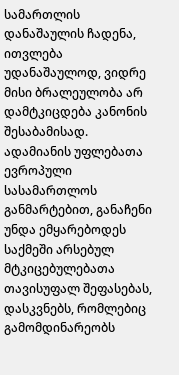სამართლის დანაშაულის ჩადენა, ითვლება უდანაშაულოდ, ვიდრე მისი ბრალეულობა არ დამტკიცდება კანონის შესაბამისად. ადამიანის უფლებათა ევროპული სასამართლოს განმარტებით, განაჩენი უნდა ემყარებოდეს საქმეში არსებულ მტკიცებულებათა თავისუფალ შეფასებას, დასკვნებს, რომლებიც გამომდინარეობს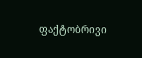ფაქტობრივი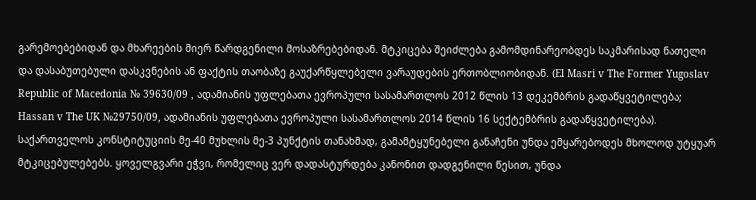გარემოებებიდან და მხარეების მიერ წარდგენილი მოსაზრებებიდან. მტკიცება შეიძლება გამომდინარეობდეს საკმარისად ნათელი და დასაბუთებული დასკვნების ან ფაქტის თაობაზე გაუქარწყლებელი ვარაუდების ერთობლიობიდან. (El Masri v The Former Yugoslav Republic of Macedonia № 39630/09 , ადამიანის უფლებათა ევროპული სასამართლოს 2012 წლის 13 დეკემბრის გადაწყვეტილება; Hassan v The UK №29750/09, ადამიანის უფლებათა ევროპული სასამართლოს 2014 წლის 16 სექტემბრის გადაწყვეტილება).
საქართველოს კონსტიტუციის მე-40 მუხლის მე-3 პუნქტის თანახმად, გამამტყუნებელი განაჩენი უნდა ემყარებოდეს მხოლოდ უტყუარ მტკიცებულებებს. ყოველგვარი ეჭვი, რომელიც ვერ დადასტურდება კანონით დადგენილი წესით, უნდა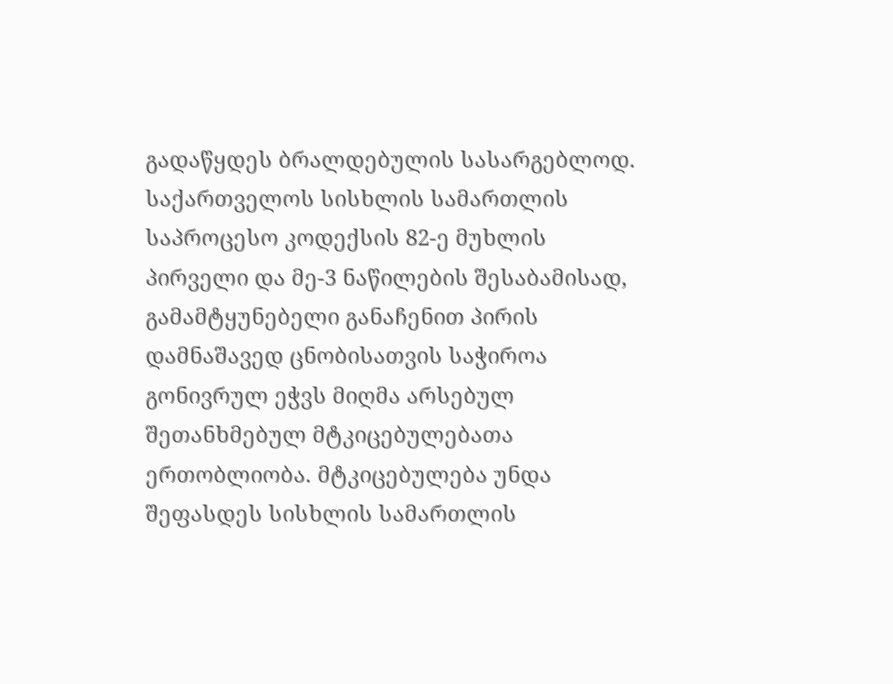გადაწყდეს ბრალდებულის სასარგებლოდ. საქართველოს სისხლის სამართლის საპროცესო კოდექსის 82-ე მუხლის პირველი და მე-3 ნაწილების შესაბამისად, გამამტყუნებელი განაჩენით პირის დამნაშავედ ცნობისათვის საჭიროა გონივრულ ეჭვს მიღმა არსებულ შეთანხმებულ მტკიცებულებათა ერთობლიობა. მტკიცებულება უნდა შეფასდეს სისხლის სამართლის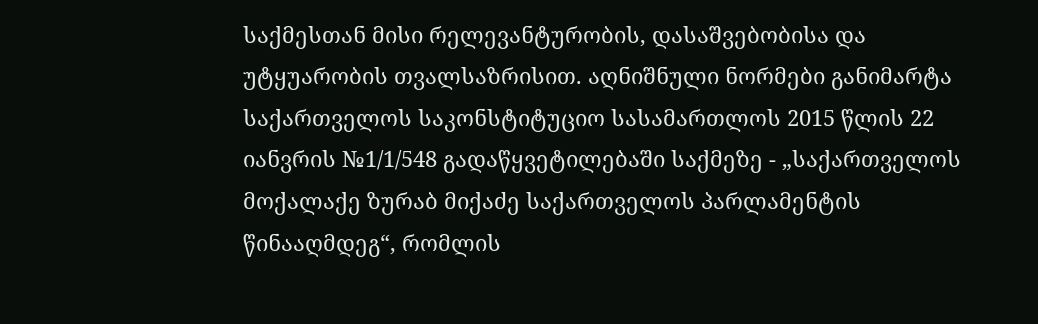საქმესთან მისი რელევანტურობის, დასაშვებობისა და უტყუარობის თვალსაზრისით. აღნიშნული ნორმები განიმარტა საქართველოს საკონსტიტუციო სასამართლოს 2015 წლის 22 იანვრის №1/1/548 გადაწყვეტილებაში საქმეზე - „საქართველოს მოქალაქე ზურაბ მიქაძე საქართველოს პარლამენტის წინააღმდეგ“, რომლის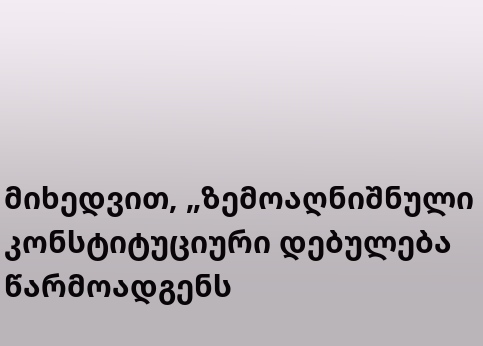მიხედვით, „ზემოაღნიშნული კონსტიტუციური დებულება წარმოადგენს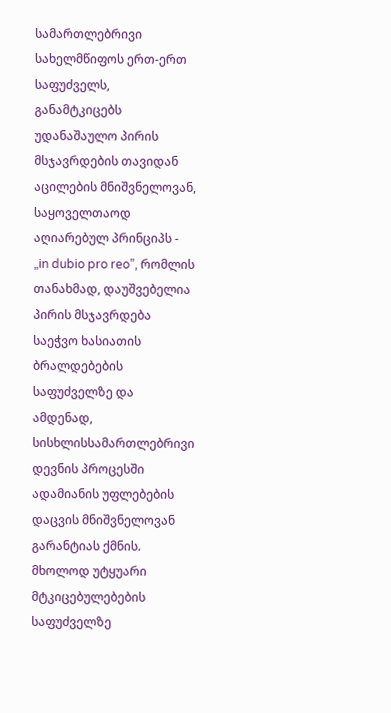სამართლებრივი სახელმწიფოს ერთ-ერთ საფუძველს, განამტკიცებს უდანაშაულო პირის მსჯავრდების თავიდან აცილების მნიშვნელოვან, საყოველთაოდ აღიარებულ პრინციპს - „in dubio pro reo”, რომლის თანახმად, დაუშვებელია პირის მსჯავრდება საეჭვო ხასიათის ბრალდებების საფუძველზე და ამდენად, სისხლისსამართლებრივი დევნის პროცესში ადამიანის უფლებების დაცვის მნიშვნელოვან გარანტიას ქმნის. მხოლოდ უტყუარი მტკიცებულებების საფუძველზე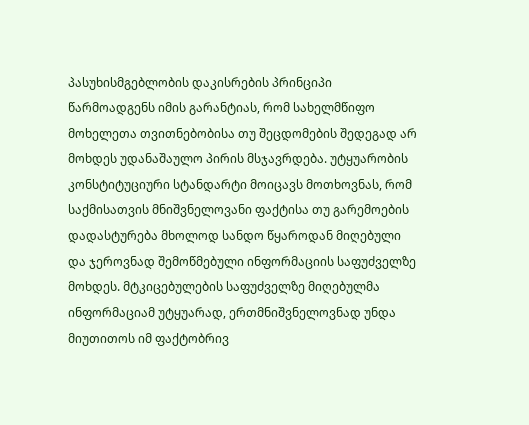პასუხისმგებლობის დაკისრების პრინციპი წარმოადგენს იმის გარანტიას, რომ სახელმწიფო მოხელეთა თვითნებობისა თუ შეცდომების შედეგად არ მოხდეს უდანაშაულო პირის მსჯავრდება. უტყუარობის კონსტიტუციური სტანდარტი მოიცავს მოთხოვნას, რომ საქმისათვის მნიშვნელოვანი ფაქტისა თუ გარემოების დადასტურება მხოლოდ სანდო წყაროდან მიღებული და ჯეროვნად შემოწმებული ინფორმაციის საფუძველზე მოხდეს. მტკიცებულების საფუძველზე მიღებულმა ინფორმაციამ უტყუარად, ერთმნიშვნელოვნად უნდა მიუთითოს იმ ფაქტობრივ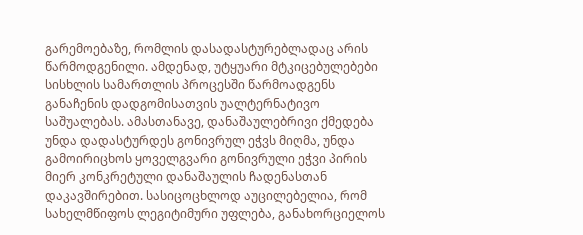გარემოებაზე, რომლის დასადასტურებლადაც არის წარმოდგენილი. ამდენად, უტყუარი მტკიცებულებები სისხლის სამართლის პროცესში წარმოადგენს განაჩენის დადგომისათვის უალტერნატივო საშუალებას. ამასთანავე, დანაშაულებრივი ქმედება უნდა დადასტურდეს გონივრულ ეჭვს მიღმა, უნდა გამოირიცხოს ყოველგვარი გონივრული ეჭვი პირის მიერ კონკრეტული დანაშაულის ჩადენასთან დაკავშირებით. სასიცოცხლოდ აუცილებელია, რომ სახელმწიფოს ლეგიტიმური უფლება, განახორციელოს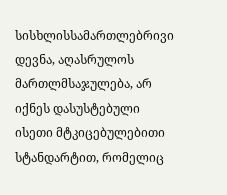სისხლისსამართლებრივი დევნა, აღასრულოს მართლმსაჯულება, არ იქნეს დასუსტებული ისეთი მტკიცებულებითი სტანდარტით, რომელიც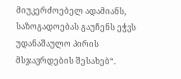მიუკერძოებელ ადამიანს, საზოგადოებას გაუჩენს ეჭვს უდანაშაულო პირის მსჯავრდების შესახებ“.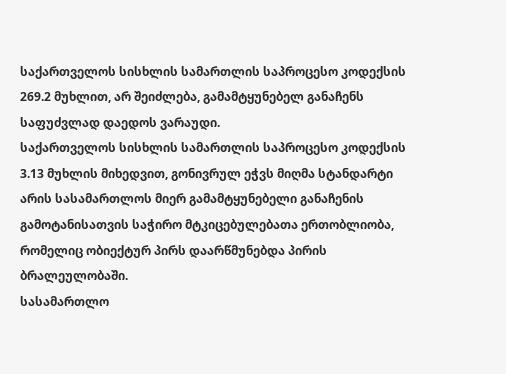საქართველოს სისხლის სამართლის საპროცესო კოდექსის 269.2 მუხლით, არ შეიძლება, გამამტყუნებელ განაჩენს საფუძვლად დაედოს ვარაუდი.
საქართველოს სისხლის სამართლის საპროცესო კოდექსის 3.13 მუხლის მიხედვით, გონივრულ ეჭვს მიღმა სტანდარტი არის სასამართლოს მიერ გამამტყუნებელი განაჩენის გამოტანისათვის საჭირო მტკიცებულებათა ერთობლიობა, რომელიც ობიექტურ პირს დაარწმუნებდა პირის ბრალეულობაში.
სასამართლო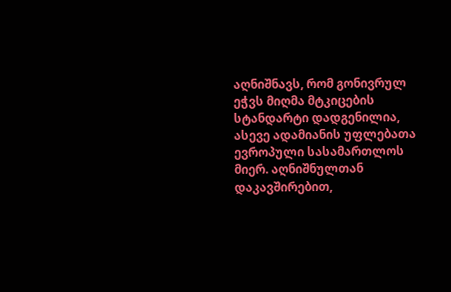აღნიშნავს, რომ გონივრულ ეჭვს მიღმა მტკიცების სტანდარტი დადგენილია, ასევე ადამიანის უფლებათა ევროპული სასამართლოს მიერ. აღნიშნულთან დაკავშირებით,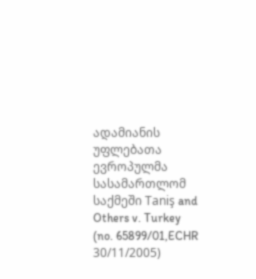ადამიანის უფლებათა ევროპულმა სასამართლომ საქმეში Taniş and Others v. Turkey (no. 65899/01,ECHR 30/11/2005)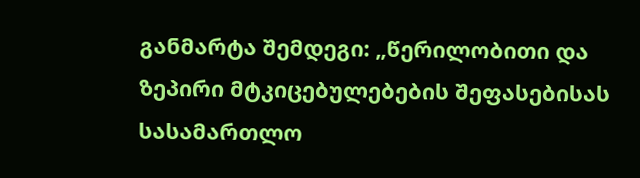განმარტა შემდეგი: „წერილობითი და ზეპირი მტკიცებულებების შეფასებისას სასამართლო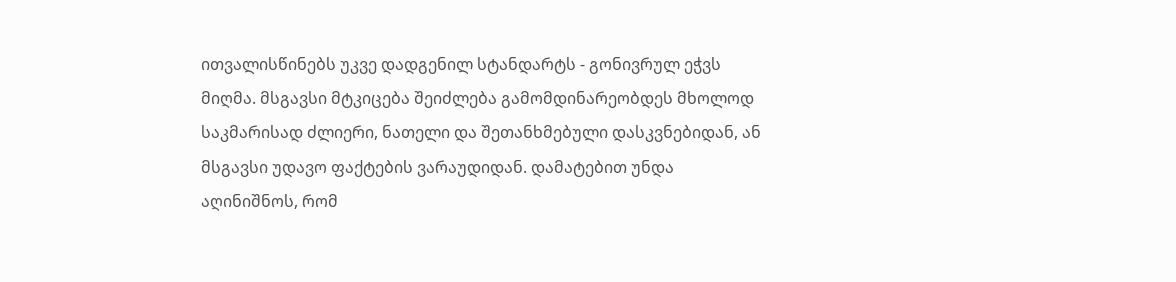ითვალისწინებს უკვე დადგენილ სტანდარტს - გონივრულ ეჭვს მიღმა. მსგავსი მტკიცება შეიძლება გამომდინარეობდეს მხოლოდ საკმარისად ძლიერი, ნათელი და შეთანხმებული დასკვნებიდან, ან მსგავსი უდავო ფაქტების ვარაუდიდან. დამატებით უნდა აღინიშნოს, რომ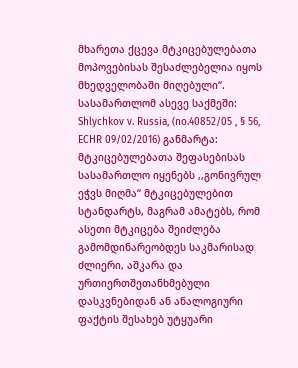მხარეთა ქცევა მტკიცებულებათა მოპოვებისას შესაძლებელია იყოს მხედველობაში მიღებული“. სასამართლომ ასევე საქმეში: Shlychkov v. Russia, (no.40852/05 , § 56, ECHR 09/02/2016) განმარტა: მტკიცებულებათა შეფასებისას სასამართლო იყენებს ,,გონივრულ ეჭვს მიღმა“ მტკიცებულებით სტანდარტს, მაგრამ ამატებს, რომ ასეთი მტკიცება შეიძლება გამომდინარეობდეს საკმარისად ძლიერი, აშკარა და ურთიერთშეთანხმებული დასკვნებიდან ან ანალოგიური ფაქტის შესახებ უტყუარი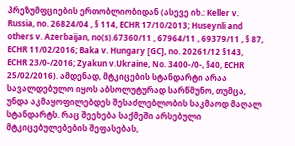პრეზუმფციების ერთობლიობიდან (ასევე იხ.: Keller v. Russia, no. 26824/04 , § 114, ECHR 17/10/2013; Huseynli and others v. Azerbaijan, no(s).67360/11 , 67964/11 , 69379/11 , § 87, ECHR 11/02/2016; Baka v. Hungary [GC], no. 20261/12 §143, ECHR 23/0-/2016; Zyakun v.Ukraine, No. 3400-/0-, §40, ECHR 25/02/2016). ამდენად, მტკიცების სტანდარტი არაა სავალდებულო იყოს აბსოლუტურად სარწმუნო, თუმცა, უნდა აკმაყოფილებდეს შესაძლებლობის საკმაოდ მაღალ სტანდარტს. რაც შეეხება საქმეში არსებული მტკიცებულებების შეფასებას,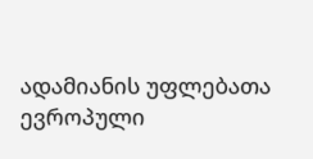ადამიანის უფლებათა ევროპული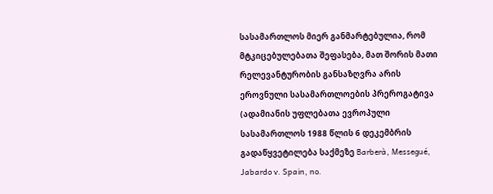სასამართლოს მიერ განმარტებულია, რომ მტკიცებულებათა შეფასება, მათ შორის მათი რელევანტურობის განსაზღვრა არის ეროვნული სასამართლოების პრეროგატივა (ადამიანის უფლებათა ევროპული სასამართლოს 1988 წლის 6 დეკემბრის გადაწყვეტილება საქმეზე Barberà, Messegué, Jabardo v. Spain, no.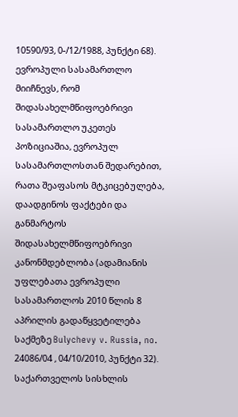10590/93, 0-/12/1988, პუნქტი 68). ევროპული სასამართლო მიიჩნევს, რომ შიდასახელმწიფოებრივი სასამართლო უკეთეს პოზიციაშია, ევროპულ სასამართლოსთან შედარებით, რათა შეაფასოს მტკიცებულება, დაადგინოს ფაქტები და განმარტოს შიდასახელმწიფოებრივი კანონმდებლობა (ადამიანის უფლებათა ევროპული სასამართლოს 2010 წლის 8 აპრილის გადაწყვეტილება საქმეზე Bulychevy v. Russia, no. 24086/04 , 04/10/2010, პუნქტი 32).
საქართველოს სისხლის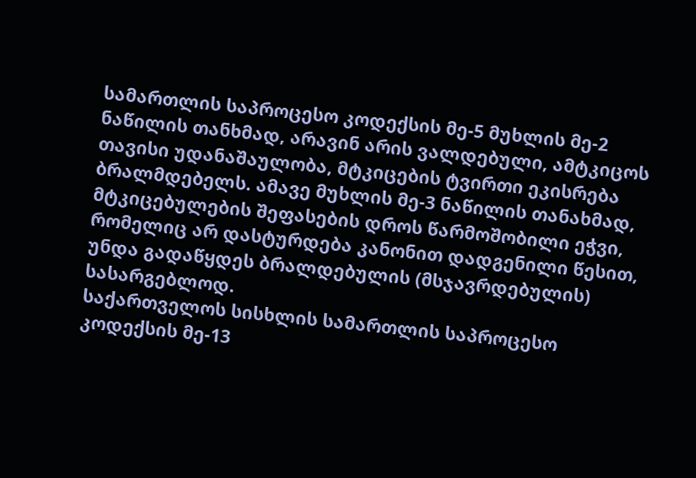სამართლის საპროცესო კოდექსის მე-5 მუხლის მე-2 ნაწილის თანხმად, არავინ არის ვალდებული, ამტკიცოს თავისი უდანაშაულობა, მტკიცების ტვირთი ეკისრება ბრალმდებელს. ამავე მუხლის მე-3 ნაწილის თანახმად, მტკიცებულების შეფასების დროს წარმოშობილი ეჭვი, რომელიც არ დასტურდება კანონით დადგენილი წესით, უნდა გადაწყდეს ბრალდებულის (მსჯავრდებულის) სასარგებლოდ.
საქართველოს სისხლის სამართლის საპროცესო კოდექსის მე-13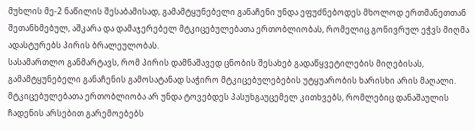მუხლის მე-2 ნაწილის შესაბამისად, გამამტყუნებელი განაჩენი უნდა ეფუძნებოდეს მხოლოდ ერთმანეთთან შეთანხმებულ, აშკარა და დამაჯერებელ მტკიცებულებათა ერთობლიობას, რომელიც გონივრულ ეჭვს მიღმა ადასტურებს პირის ბრალეულობას.
სასამართლო განმარტავს, რომ პირის დამნაშავედ ცნობის შესახებ გადაწყვეტილების მიღებისას, გამამტყუნებელი განაჩენის გამოსატანად საჭირო მტკიცებულებების უტყუარობის ხარისხი არის მაღალი. მტკიცებულებათა ერთობლიობა არ უნდა ტოვებდეს პასუხგაუცემელ კითხვებს, რომლებიც დანაშაულის ჩადენის არსებით გარემოებებს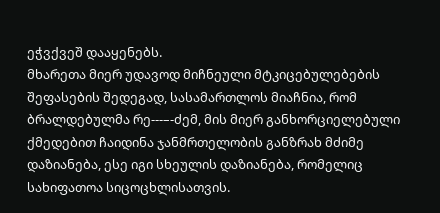ეჭვქვეშ დააყენებს.
მხარეთა მიერ უდავოდ მიჩნეული მტკიცებულებების შეფასების შედეგად, სასამართლოს მიაჩნია, რომ ბრალდებულმა რე---–-ძემ, მის მიერ განხორციელებული ქმედებით ჩაიდინა ჯანმრთელობის განზრახ მძიმე დაზიანება, ესე იგი სხეულის დაზიანება, რომელიც სახიფათოა სიცოცხლისათვის.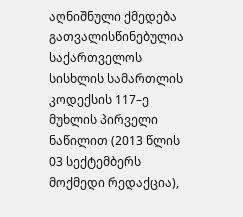აღნიშნული ქმედება გათვალისწინებულია საქართველოს სისხლის სამართლის კოდექსის 117–ე მუხლის პირველი ნაწილით (2013 წლის 03 სექტემბერს მოქმედი რედაქცია),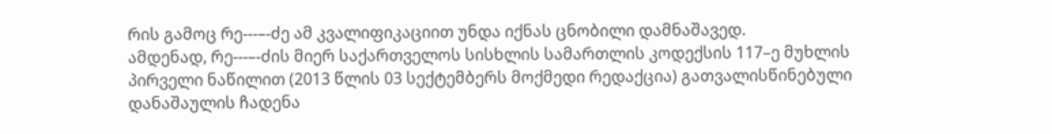რის გამოც რე---–-ძე ამ კვალიფიკაციით უნდა იქნას ცნობილი დამნაშავედ.
ამდენად, რე---–-ძის მიერ საქართველოს სისხლის სამართლის კოდექსის 117–ე მუხლის პირველი ნაწილით (2013 წლის 03 სექტემბერს მოქმედი რედაქცია) გათვალისწინებული დანაშაულის ჩადენა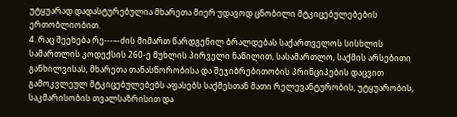უტყუარად დადასტურებულია მხარეთა მიერ უდავოდ ცნობილი მტკიცებულებების ერთობლიობით.
4. რაც შეეხება რე---–-ძის მიმართ წარდგენილ ბრალდებას საქართველოს სისხლის სამართლის კოდექსის 260-ე მუხლის პირველი ნაწილით, სასამართლო, საქმის არსებითი განხილვისას, მხარეთა თანასწორობისა და შეჯიბრებითობის პრინციპების დაცვით გამოკვლეულ მტკიცებულებებს აფასებს საქმესთან მათი რელევანტურობის, უტყუარობის, საკმარისობის თვალსაზრისით და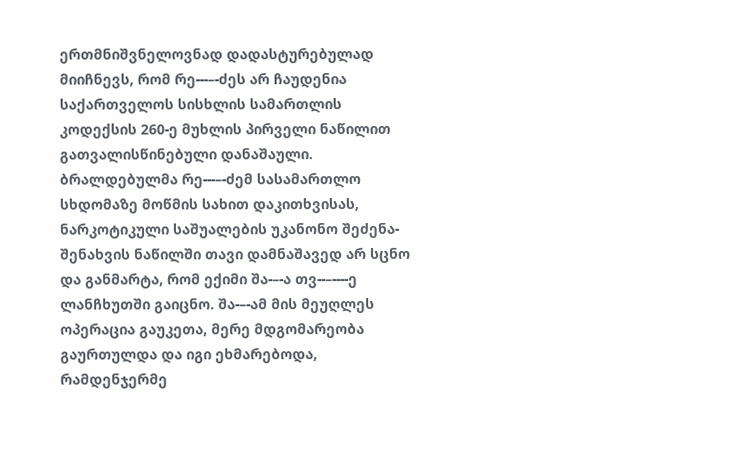ერთმნიშვნელოვნად დადასტურებულად მიიჩნევს, რომ რე---–-ძეს არ ჩაუდენია საქართველოს სისხლის სამართლის კოდექსის 260-ე მუხლის პირველი ნაწილით გათვალისწინებული დანაშაული.
ბრალდებულმა რე---–-ძემ სასამართლო სხდომაზე მოწმის სახით დაკითხვისას, ნარკოტიკული საშუალების უკანონო შეძენა-შენახვის ნაწილში თავი დამნაშავედ არ სცნო და განმარტა, რომ ექიმი შა-–-ა თვ--–----ე ლანჩხუთში გაიცნო. შა-–-ამ მის მეუღლეს ოპერაცია გაუკეთა, მერე მდგომარეობა გაურთულდა და იგი ეხმარებოდა, რამდენჯერმე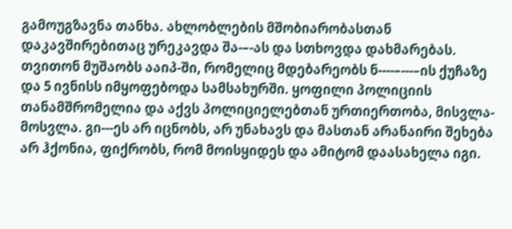გამოუგზავნა თანხა. ახლობლების მშობიარობასთან დაკავშირებითაც ურეკავდა შა-–-ას და სთხოვდა დახმარებას. თვითონ მუშაობს ააიპ-ში, რომელიც მდებარეობს ნ----–---–ის ქუჩაზე და 5 ივნისს იმყოფებოდა სამსახურში. ყოფილი პოლიციის თანამშრომელია და აქვს პოლიციელებთან ურთიერთობა, მისვლა-მოსვლა. გი---ეს არ იცნობს, არ უნახავს და მასთან არანაირი შეხება არ ჰქონია, ფიქრობს, რომ მოისყიდეს და ამიტომ დაასახელა იგი.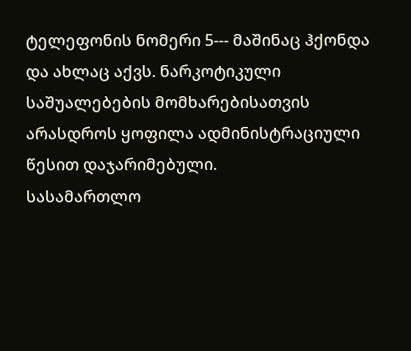ტელეფონის ნომერი 5--- მაშინაც ჰქონდა და ახლაც აქვს. ნარკოტიკული საშუალებების მომხარებისათვის არასდროს ყოფილა ადმინისტრაციული წესით დაჯარიმებული.
სასამართლო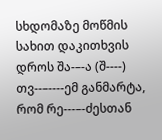სხდომაზე მოწმის სახით დაკითხვის დროს შა-–-ა (შ----) თვ--–----ემ განმარტა, რომ რე---–-ძესთან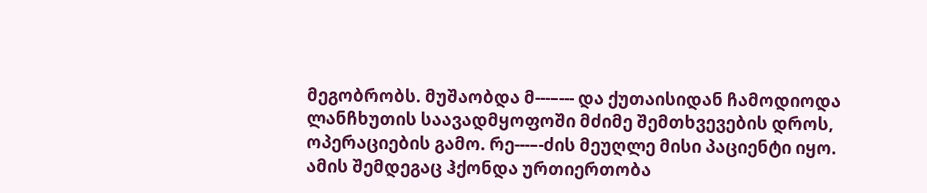მეგობრობს. მუშაობდა მ---–--- და ქუთაისიდან ჩამოდიოდა ლანჩხუთის საავადმყოფოში მძიმე შემთხვევების დროს, ოპერაციების გამო. რე---–-ძის მეუღლე მისი პაციენტი იყო. ამის შემდეგაც ჰქონდა ურთიერთობა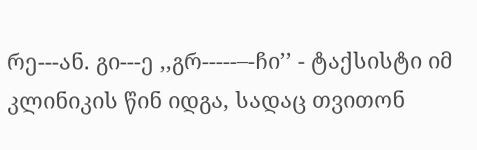რე---ან. გი---ე ,,გრ-----–-ჩი’’ - ტაქსისტი იმ კლინიკის წინ იდგა, სადაც თვითონ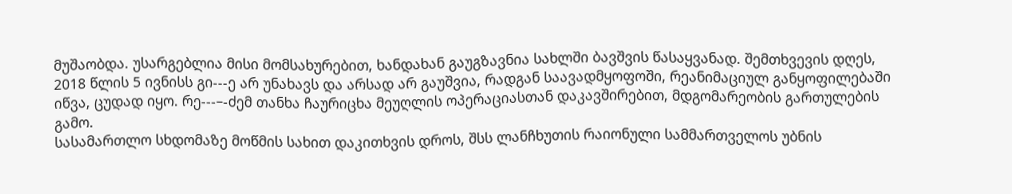მუშაობდა. უსარგებლია მისი მომსახურებით, ხანდახან გაუგზავნია სახლში ბავშვის წასაყვანად. შემთხვევის დღეს, 2018 წლის 5 ივნისს გი---ე არ უნახავს და არსად არ გაუშვია, რადგან საავადმყოფოში, რეანიმაციულ განყოფილებაში იწვა, ცუდად იყო. რე---–-ძემ თანხა ჩაურიცხა მეუღლის ოპერაციასთან დაკავშირებით, მდგომარეობის გართულების გამო.
სასამართლო სხდომაზე მოწმის სახით დაკითხვის დროს, შსს ლანჩხუთის რაიონული სამმართველოს უბნის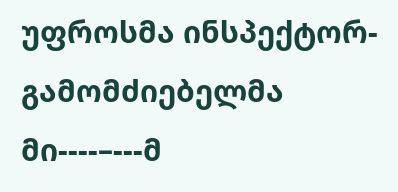უფროსმა ინსპექტორ-გამომძიებელმა მი----–---მ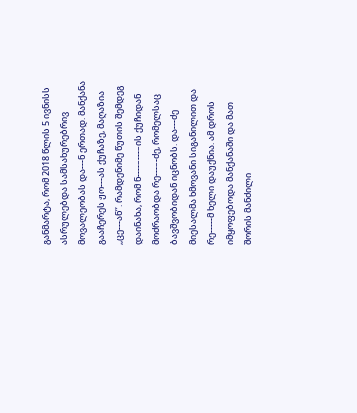განმარტა, რომ 2018 წლის 5 ივნისს ასრულებდა სამსახურებრივ მოვალეობას და---ნ ერთად. მანქანა გააჩერეს ჟო---ას ქუჩაზე, მაღაზია ,,ცე---ან’’. რამდენიმე წუთის შემდეგ დაინახა, რომ ნ----–---–ის ქუჩიდან მოძრაობდა რე---–-ძე, რომელსაც ბავშვობიდან იცნობს. და---ძე მიესალმა ხმოვანი სიგანილით და რე-----მ ხელი დაუქნია. ამ დროს იმყოფებოდა მანქანაში და მათ შორის მანძილი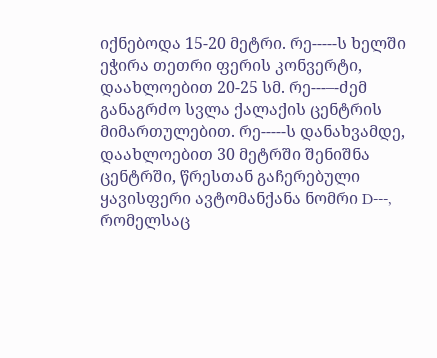იქნებოდა 15-20 მეტრი. რე-----ს ხელში ეჭირა თეთრი ფერის კონვერტი, დაახლოებით 20-25 სმ. რე---–-ძემ განაგრძო სვლა ქალაქის ცენტრის მიმართულებით. რე-----ს დანახვამდე, დაახლოებით 30 მეტრში შენიშნა ცენტრში, წრესთან გაჩერებული ყავისფერი ავტომანქანა ნომრი D---, რომელსაც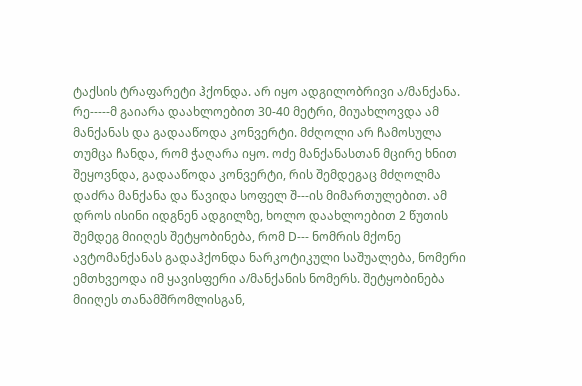ტაქსის ტრაფარეტი ჰქონდა. არ იყო ადგილობრივი ა/მანქანა. რე-----მ გაიარა დაახლოებით 30-40 მეტრი, მიუახლოვდა ამ მანქანას და გადააწოდა კონვერტი. მძღოლი არ ჩამოსულა თუმცა ჩანდა, რომ ჭაღარა იყო. ოძე მანქანასთან მცირე ხნით შეყოვნდა, გადააწოდა კონვერტი, რის შემდეგაც მძღოლმა დაძრა მანქანა და წავიდა სოფელ შ---ის მიმართულებით. ამ დროს ისინი იდგნენ ადგილზე, ხოლო დაახლოებით 2 წუთის შემდეგ მიიღეს შეტყობინება, რომ D--- ნომრის მქონე ავტომანქანას გადაჰქონდა ნარკოტიკული საშუალება, ნომერი ემთხვეოდა იმ ყავისფერი ა/მანქანის ნომერს. შეტყობინება მიიღეს თანამშრომლისგან,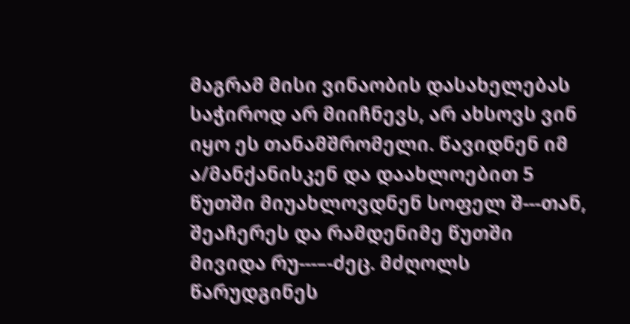მაგრამ მისი ვინაობის დასახელებას საჭიროდ არ მიიჩნევს, არ ახსოვს ვინ იყო ეს თანამშრომელი. წავიდნენ იმ ა/მანქანისკენ და დაახლოებით 5 წუთში მიუახლოვდნენ სოფელ შ---თან, შეაჩერეს და რამდენიმე წუთში მივიდა რუ---–-ძეც. მძღოლს წარუდგინეს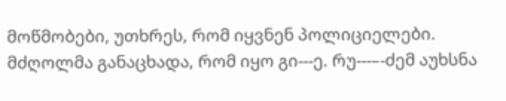მოწმობები, უთხრეს, რომ იყვნენ პოლიციელები. მძღოლმა განაცხადა, რომ იყო გი---ე. რუ---–-ძემ აუხსნა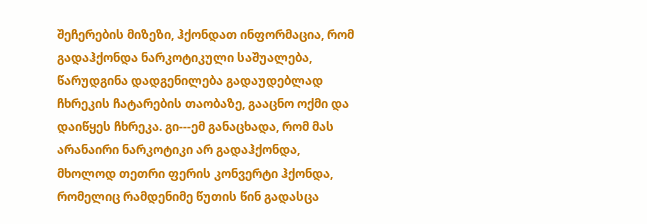შეჩერების მიზეზი, ჰქონდათ ინფორმაცია, რომ გადაჰქონდა ნარკოტიკული საშუალება, წარუდგინა დადგენილება გადაუდებლად ჩხრეკის ჩატარების თაობაზე, გააცნო ოქმი და დაიწყეს ჩხრეკა. გი---ემ განაცხადა, რომ მას არანაირი ნარკოტიკი არ გადაჰქონდა, მხოლოდ თეთრი ფერის კონვერტი ჰქონდა, რომელიც რამდენიმე წუთის წინ გადასცა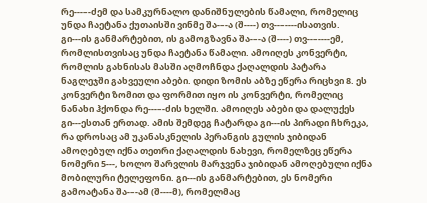რე---–-ძემ და სამკურნალო დანიშნულების წამალი, რომელიც უნდა ჩაეტანა ქუთაისში ვინმე შა-–-ა (შ----) თვ--–----ისათვის. გი---ის განმარტებით, ის გამოგზავნა შა-–-ა (შ----) თვ--–----ემ, რომლისთვისაც უნდა ჩაეტანა წამალი. ამოიღეს კონვერტი, რომლის გახნისას მასში აღმოჩნდა ქაღალდის პატარა ნაგლეჯში გახვეული აბები. დიდი ზომის აბზე ეწერა რიცხვი 8. ეს კონვერტი ზომით და ფორმით იყო ის კონვერტი, რომელიც ნანახი ჰქონდა რე---–-ძის ხელში. ამოიღეს აბები და დალუქეს გი---ესთან ერთად. ამის შემდეგ ჩატარდა გი---ის პირადი ჩხრეკა, რა დროსაც ამ უკანასკნელის პერანგის გულის ჯიბიდან ამოღებულ იქნა თეთრი ქაღალდის ნახევი, რომელზეც ეწერა ნომერი 5---, ხოლო შარვლის მარჯვენა ჯიბიდან ამოღებული იქნა მობილური ტელეფონი. გი---ის განმარტებით, ეს ნომერი გამოატანა შა-–-ამ (შ----მ), რომელმაც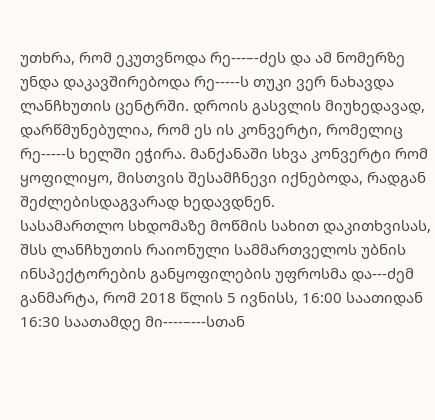უთხრა, რომ ეკუთვნოდა რე---–-ძეს და ამ ნომერზე უნდა დაკავშირებოდა რე-----ს თუკი ვერ ნახავდა ლანჩხუთის ცენტრში. დროის გასვლის მიუხედავად, დარწმუნებულია, რომ ეს ის კონვერტი, რომელიც რე-----ს ხელში ეჭირა. მანქანაში სხვა კონვერტი რომ ყოფილიყო, მისთვის შესამჩნევი იქნებოდა, რადგან შეძლებისდაგვარად ხედავდნენ.
სასამართლო სხდომაზე მოწმის სახით დაკითხვისას, შსს ლანჩხუთის რაიონული სამმართველოს უბნის ინსპექტორების განყოფილების უფროსმა და---ძემ განმარტა, რომ 2018 წლის 5 ივნისს, 16:00 საათიდან 16:30 საათამდე მი----–---სთან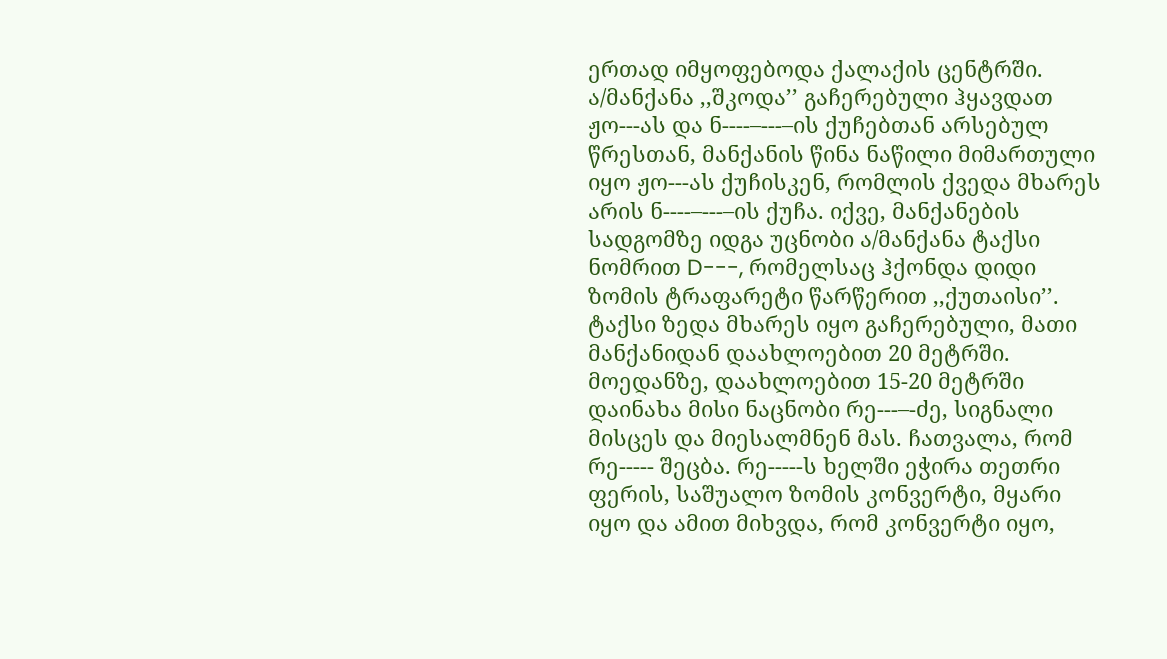ერთად იმყოფებოდა ქალაქის ცენტრში. ა/მანქანა ,,შკოდა’’ გაჩერებული ჰყავდათ ჟო---ას და ნ----–---–ის ქუჩებთან არსებულ წრესთან, მანქანის წინა ნაწილი მიმართული იყო ჟო---ას ქუჩისკენ, რომლის ქვედა მხარეს არის ნ----–---–ის ქუჩა. იქვე, მანქანების სადგომზე იდგა უცნობი ა/მანქანა ტაქსი ნომრით D---, რომელსაც ჰქონდა დიდი ზომის ტრაფარეტი წარწერით ,,ქუთაისი’’. ტაქსი ზედა მხარეს იყო გაჩერებული, მათი მანქანიდან დაახლოებით 20 მეტრში. მოედანზე, დაახლოებით 15-20 მეტრში დაინახა მისი ნაცნობი რე---–-ძე, სიგნალი მისცეს და მიესალმნენ მას. ჩათვალა, რომ რე----- შეცბა. რე-----ს ხელში ეჭირა თეთრი ფერის, საშუალო ზომის კონვერტი, მყარი იყო და ამით მიხვდა, რომ კონვერტი იყო,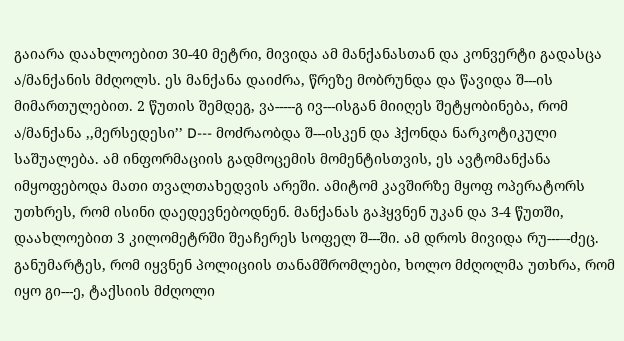გაიარა დაახლოებით 30-40 მეტრი, მივიდა ამ მანქანასთან და კონვერტი გადასცა ა/მანქანის მძღოლს. ეს მანქანა დაიძრა, წრეზე მობრუნდა და წავიდა შ---ის მიმართულებით. 2 წუთის შემდეგ, ვა-----გ ივ---ისგან მიიღეს შეტყობინება, რომ ა/მანქანა ,,მერსედესი’’ D--- მოძრაობდა შ---ისკენ და ჰქონდა ნარკოტიკული საშუალება. ამ ინფორმაციის გადმოცემის მომენტისთვის, ეს ავტომანქანა იმყოფებოდა მათი თვალთახედვის არეში. ამიტომ კავშირზე მყოფ ოპერატორს უთხრეს, რომ ისინი დაედევნებოდნენ. მანქანას გაჰყვნენ უკან და 3-4 წუთში, დაახლოებით 3 კილომეტრში შეაჩერეს სოფელ შ---ში. ამ დროს მივიდა რუ---–-ძეც. განუმარტეს, რომ იყვნენ პოლიციის თანამშრომლები, ხოლო მძღოლმა უთხრა, რომ იყო გი---ე, ტაქსიის მძღოლი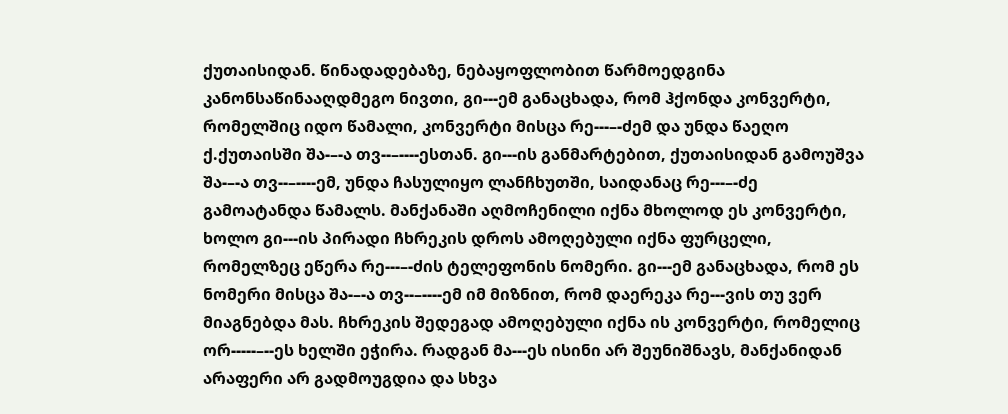ქუთაისიდან. წინადადებაზე, ნებაყოფლობით წარმოედგინა კანონსაწინააღდმეგო ნივთი, გი---ემ განაცხადა, რომ ჰქონდა კონვერტი, რომელშიც იდო წამალი, კონვერტი მისცა რე---–-ძემ და უნდა წაეღო ქ.ქუთაისში შა-–-ა თვ--–----ესთან. გი---ის განმარტებით, ქუთაისიდან გამოუშვა შა-–-ა თვ--–----ემ, უნდა ჩასულიყო ლანჩხუთში, საიდანაც რე---–-ძე გამოატანდა წამალს. მანქანაში აღმოჩენილი იქნა მხოლოდ ეს კონვერტი, ხოლო გი---ის პირადი ჩხრეკის დროს ამოღებული იქნა ფურცელი, რომელზეც ეწერა რე---–-ძის ტელეფონის ნომერი. გი---ემ განაცხადა, რომ ეს ნომერი მისცა შა-–-ა თვ--–----ემ იმ მიზნით, რომ დაერეკა რე---ვის თუ ვერ მიაგნებდა მას. ჩხრეკის შედეგად ამოღებული იქნა ის კონვერტი, რომელიც ორ-----–--ეს ხელში ეჭირა. რადგან მა---ეს ისინი არ შეუნიშნავს, მანქანიდან არაფერი არ გადმოუგდია და სხვა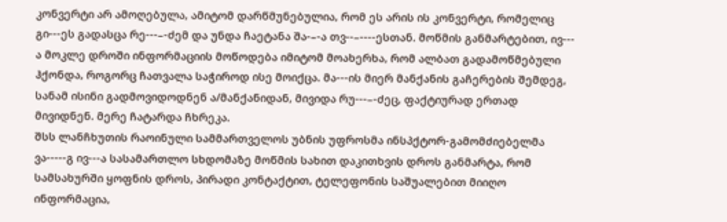კონვერტი არ ამოღებულა, ამიტომ დარწმუნებულია, რომ ეს არის ის კონვერტი, რომელიც გი---ეს გადასცა რე---–-ძემ და უნდა ჩაეტანა შა-–-ა თვ--–----ესთან. მოწმის განმარტებით, ივ--- ა მოკლე დროში ინფორმაციის მოწოდება იმიტომ მოახერხა, რომ ალბათ გადამოწმებული ჰქონდა, როგორც ჩათვალა საჭიროდ ისე მოიქცა. მა---ის მიერ მანქანის გაჩერების შემდეგ, სანამ ისინი გადმოვიდოდნენ ა/მანქანიდან, მივიდა რუ---–-ძეც, ფაქტიურად ერთად მივიდნენ. მერე ჩატარდა ჩხრეკა.
შსს ლანჩხუთის რაოინული სამმართველოს უბნის უფროსმა ინსპქტორ-გამომძიებელმა ვა-----გ ივ---ა სასამართლო სხდომაზე მოწმის სახით დაკითხვის დროს განმარტა, რომ სამსახურში ყოფნის დროს, პირადი კონტაქტით, ტელეფონის საშუალებით მიიღო ინფორმაცია,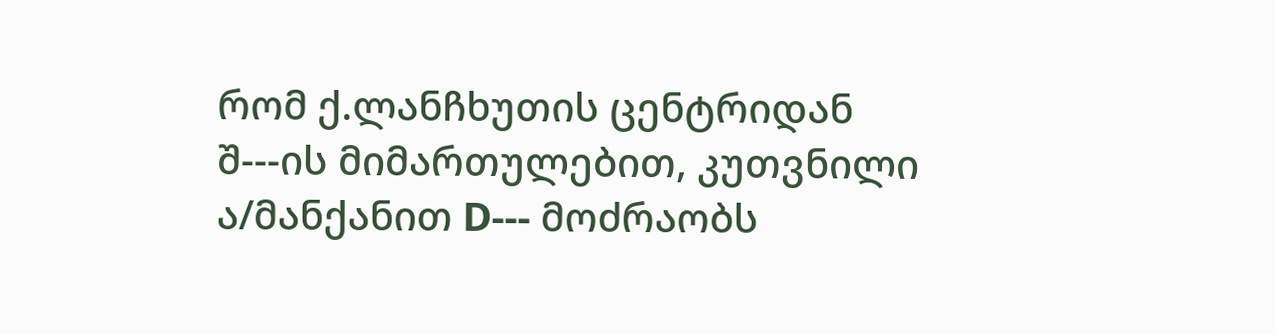რომ ქ.ლანჩხუთის ცენტრიდან შ---ის მიმართულებით, კუთვნილი ა/მანქანით D--- მოძრაობს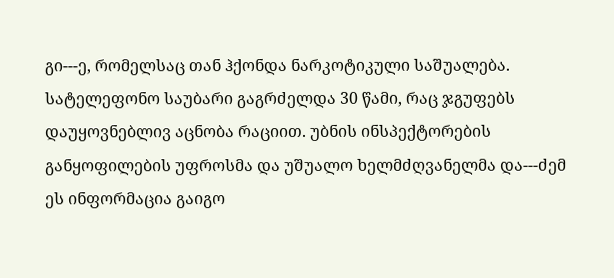გი---ე, რომელსაც თან ჰქონდა ნარკოტიკული საშუალება. სატელეფონო საუბარი გაგრძელდა 30 წამი, რაც ჯგუფებს დაუყოვნებლივ აცნობა რაციით. უბნის ინსპექტორების განყოფილების უფროსმა და უშუალო ხელმძღვანელმა და---ძემ ეს ინფორმაცია გაიგო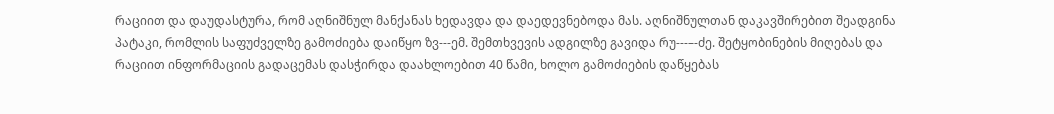რაციით და დაუდასტურა, რომ აღნიშნულ მანქანას ხედავდა და დაედევნებოდა მას. აღნიშნულთან დაკავშირებით შეადგინა პატაკი, რომლის საფუძველზე გამოძიება დაიწყო ზვ---ემ. შემთხვევის ადგილზე გავიდა რუ---–-ძე. შეტყობინების მიღებას და რაციით ინფორმაციის გადაცემას დასჭირდა დაახლოებით 40 წამი, ხოლო გამოძიების დაწყებას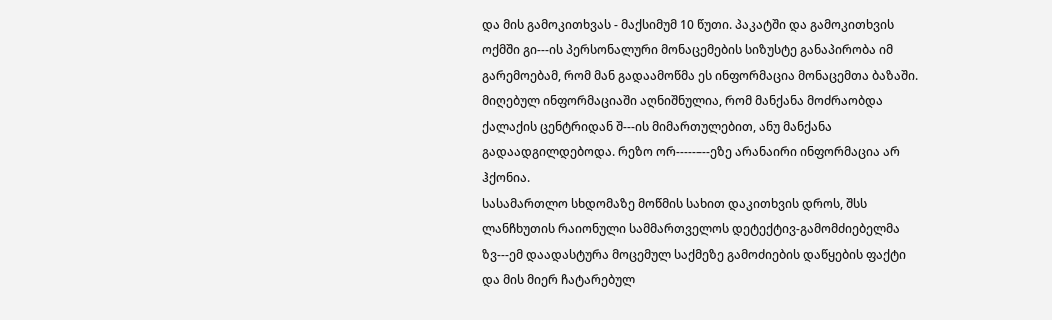და მის გამოკითხვას - მაქსიმუმ 10 წუთი. პაკატში და გამოკითხვის ოქმში გი---ის პერსონალური მონაცემების სიზუსტე განაპირობა იმ გარემოებამ, რომ მან გადაამოწმა ეს ინფორმაცია მონაცემთა ბაზაში. მიღებულ ინფორმაციაში აღნიშნულია, რომ მანქანა მოძრაობდა ქალაქის ცენტრიდან შ---ის მიმართულებით, ანუ მანქანა გადაადგილდებოდა. რეზო ორ-----–--ეზე არანაირი ინფორმაცია არ ჰქონია.
სასამართლო სხდომაზე მოწმის სახით დაკითხვის დროს, შსს ლანჩხუთის რაიონული სამმართველოს დეტექტივ-გამომძიებელმა ზვ---ემ დაადასტურა მოცემულ საქმეზე გამოძიების დაწყების ფაქტი და მის მიერ ჩატარებულ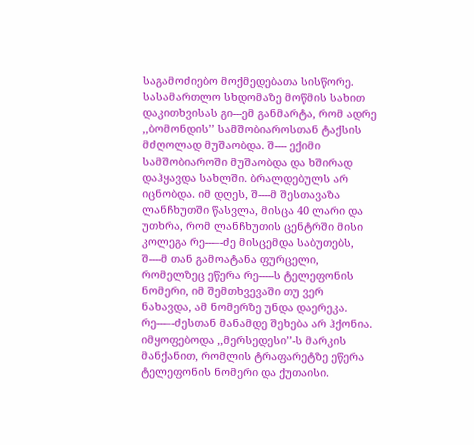საგამოძიებო მოქმედებათა სისწორე.
სასამართლო სხდომაზე მოწმის სახით დაკითხვისას გი---ემ განმარტა, რომ ადრე ,,ბომონდის’’ სამშობიაროსთან ტაქსის მძღოლად მუშაობდა. შ---- ექიმი სამშობიაროში მუშაობდა და ხშირად დაჰყავდა სახლში. ბრალდებულს არ იცნობდა. იმ დღეს, შ----მ შესთავაზა ლანჩხუთში წასვლა, მისცა 40 ლარი და უთხრა, რომ ლანჩხუთის ცენტრში მისი კოლეგა რე---–-ძე მისცემდა საბუთებს, შ----მ თან გამოატანა ფურცელი, რომელზეც ეწერა რე-----ს ტელეფონის ნომერი, იმ შემთხვევაში თუ ვერ ნახავდა, ამ ნომერზე უნდა დაერეკა. რე---–-ძესთან მანამდე შეხება არ ჰქონია. იმყოფებოდა ,,მერსედესი’’-ს მარკის მანქანით, რომლის ტრაფარეტზე ეწერა ტელეფონის ნომერი და ქუთაისი.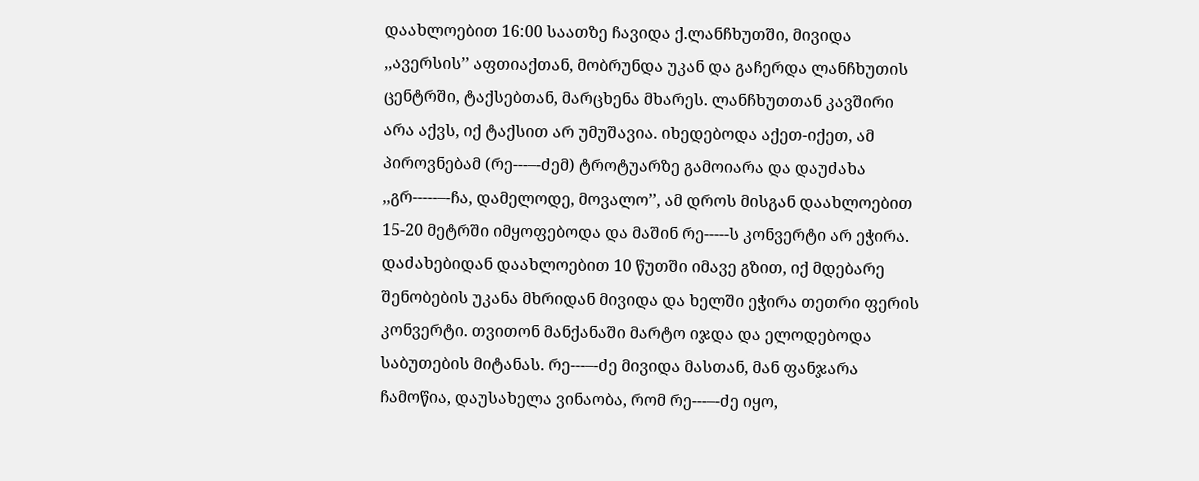დაახლოებით 16:00 საათზე ჩავიდა ქ.ლანჩხუთში, მივიდა ,,ავერსის’’ აფთიაქთან, მობრუნდა უკან და გაჩერდა ლანჩხუთის ცენტრში, ტაქსებთან, მარცხენა მხარეს. ლანჩხუთთან კავშირი არა აქვს, იქ ტაქსით არ უმუშავია. იხედებოდა აქეთ-იქეთ, ამ პიროვნებამ (რე---–-ძემ) ტროტუარზე გამოიარა და დაუძახა ,,გრ-----–-ჩა, დამელოდე, მოვალო’’, ამ დროს მისგან დაახლოებით 15-20 მეტრში იმყოფებოდა და მაშინ რე-----ს კონვერტი არ ეჭირა. დაძახებიდან დაახლოებით 10 წუთში იმავე გზით, იქ მდებარე შენობების უკანა მხრიდან მივიდა და ხელში ეჭირა თეთრი ფერის კონვერტი. თვითონ მანქანაში მარტო იჯდა და ელოდებოდა საბუთების მიტანას. რე---–-ძე მივიდა მასთან, მან ფანჯარა ჩამოწია, დაუსახელა ვინაობა, რომ რე---–-ძე იყო,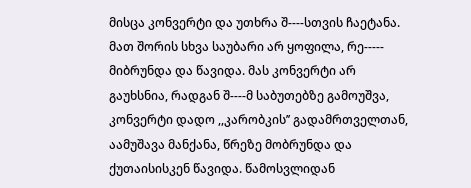მისცა კონვერტი და უთხრა შ----სთვის ჩაეტანა. მათ შორის სხვა საუბარი არ ყოფილა, რე----- მიბრუნდა და წავიდა. მას კონვერტი არ გაუხსნია, რადგან შ----მ საბუთებზე გამოუშვა, კონვერტი დადო ,,კარობკის’’ გადამრთველთან, აამუშავა მანქანა, წრეზე მობრუნდა და ქუთაისისკენ წავიდა. წამოსვლიდან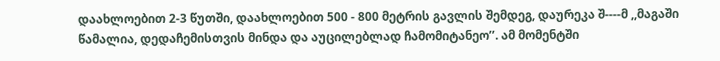დაახლოებით 2-3 წუთში, დაახლოებით 500 - 800 მეტრის გავლის შემდეგ, დაურეკა შ----მ ,,მაგაში წამალია, დედაჩემისთვის მინდა და აუცილებლად ჩამომიტანეო’’. ამ მომენტში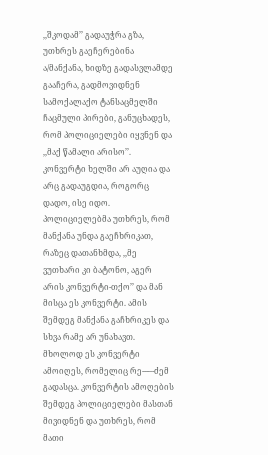,,შკოდამ’’ გადაუჭრა გზა, უთხრეს გაეჩერებინა ა/მანქანა, ხიდზე გადასვლამდე გააჩერა, გადმოვიდნენ სამოქალაქო ტანსაცმელში ჩაცმული პირები, განუცხადეს, რომ პოლიციელები იყვნენ და ,,მაქ წამალი არისო’’. კონვერტი ხელში არ აუღია და არც გადაუგდია, როგორც დადო, ისე იდო. პოლიციელებმა უთხრეს, რომ მანქანა უნდა გაეჩხრიკათ, რაზეც დათანხმდა, ,,მე ვუთხარი კი ბატონო, აგერ არის კონვერტი-თქო’’ და მან მისცა ეს კონვერტი. ამის შემდეგ მანქანა გაჩხრიკეს და სხვა რამე არ უნახავთ. მხოლოდ ეს კონვერტი ამოიღეს, რომელიც რე---–-ძემ გადასცა. კონვერტის ამოღების შემდეგ პოლიციელები მასთან მივიდნენ და უთხრეს, რომ მათი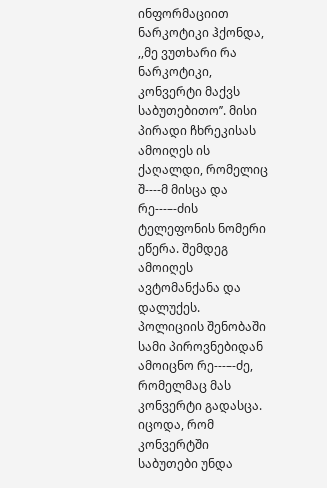ინფორმაციით ნარკოტიკი ჰქონდა, ,,მე ვუთხარი რა ნარკოტიკი, კონვერტი მაქვს საბუთებითო’’. მისი პირადი ჩხრეკისას ამოიღეს ის ქაღალდი, რომელიც შ----მ მისცა და რე---–-ძის ტელეფონის ნომერი ეწერა. შემდეგ ამოიღეს ავტომანქანა და დალუქეს. პოლიციის შენობაში სამი პიროვნებიდან ამოიცნო რე---–-ძე, რომელმაც მას კონვერტი გადასცა. იცოდა, რომ კონვერტში საბუთები უნდა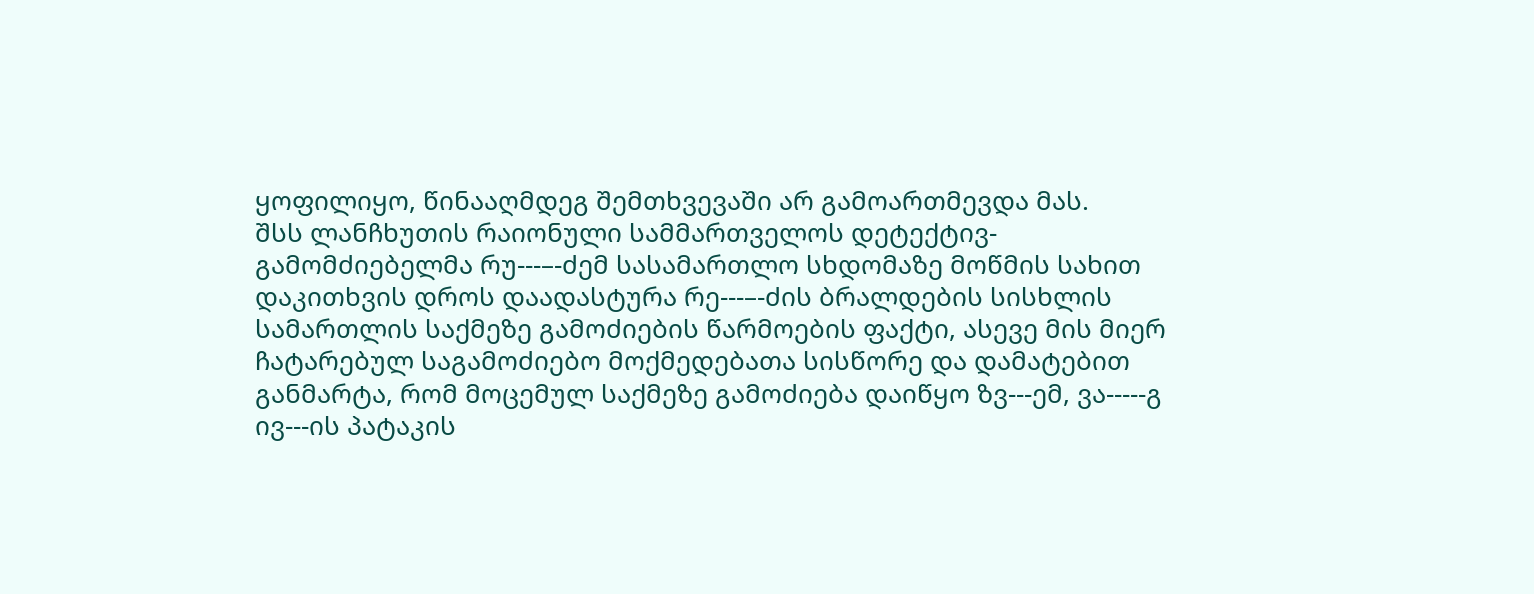ყოფილიყო, წინააღმდეგ შემთხვევაში არ გამოართმევდა მას.
შსს ლანჩხუთის რაიონული სამმართველოს დეტექტივ-გამომძიებელმა რუ---–-ძემ სასამართლო სხდომაზე მოწმის სახით დაკითხვის დროს დაადასტურა რე---–-ძის ბრალდების სისხლის სამართლის საქმეზე გამოძიების წარმოების ფაქტი, ასევე მის მიერ ჩატარებულ საგამოძიებო მოქმედებათა სისწორე და დამატებით განმარტა, რომ მოცემულ საქმეზე გამოძიება დაიწყო ზვ---ემ, ვა-----გ ივ---ის პატაკის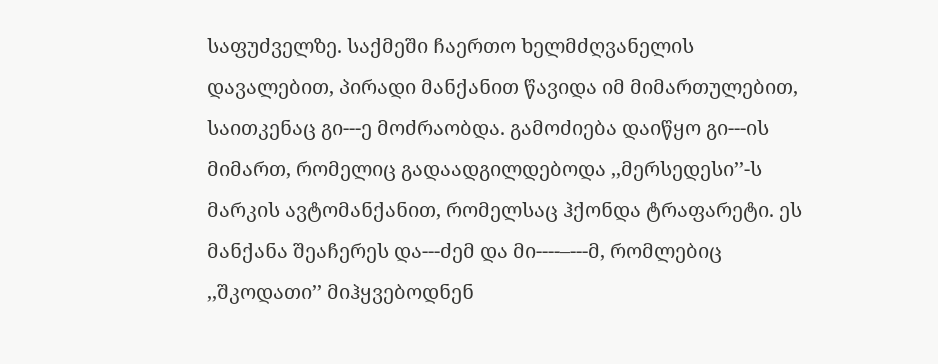საფუძველზე. საქმეში ჩაერთო ხელმძღვანელის დავალებით, პირადი მანქანით წავიდა იმ მიმართულებით, საითკენაც გი---ე მოძრაობდა. გამოძიება დაიწყო გი---ის მიმართ, რომელიც გადაადგილდებოდა ,,მერსედესი’’-ს მარკის ავტომანქანით, რომელსაც ჰქონდა ტრაფარეტი. ეს მანქანა შეაჩერეს და---ძემ და მი----–---მ, რომლებიც ,,შკოდათი’’ მიჰყვებოდნენ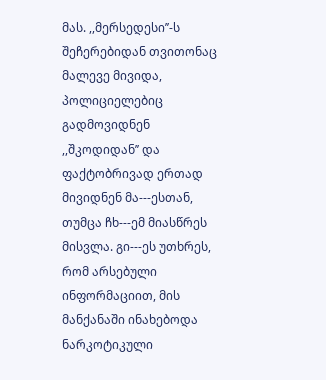მას. ,,მერსედესი’’-ს შეჩერებიდან თვითონაც მალევე მივიდა, პოლიციელებიც გადმოვიდნენ ,,შკოდიდან’’ და ფაქტობრივად ერთად მივიდნენ მა---ესთან, თუმცა ჩხ---ემ მიასწრეს მისვლა. გი---ეს უთხრეს, რომ არსებული ინფორმაციით, მის მანქანაში ინახებოდა ნარკოტიკული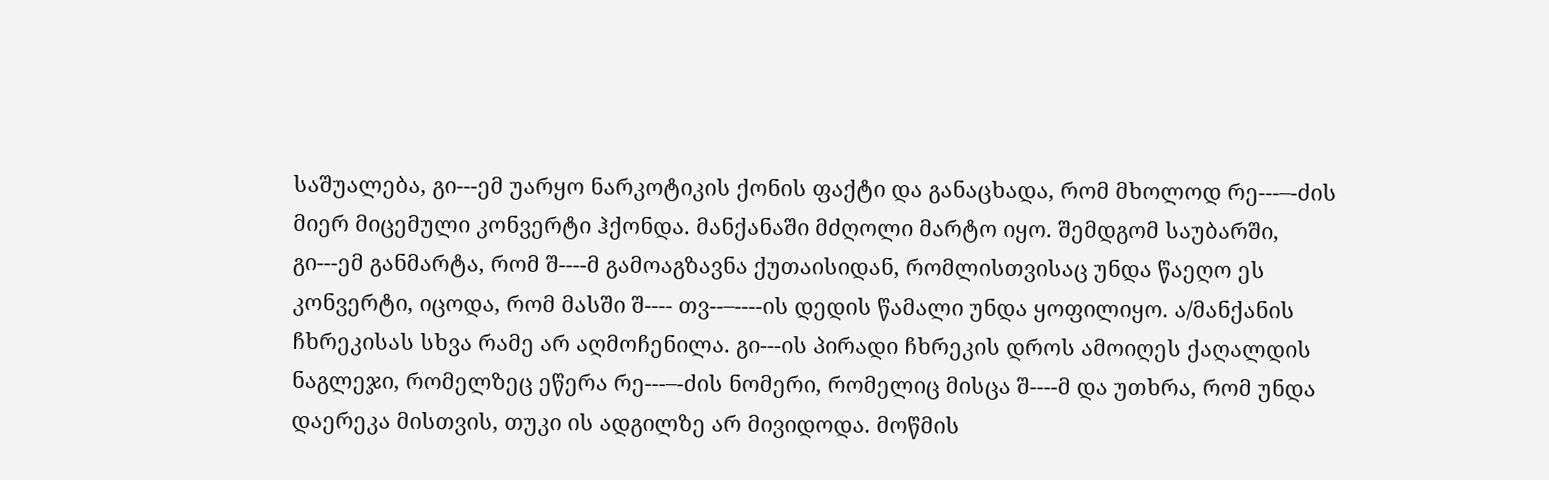საშუალება, გი---ემ უარყო ნარკოტიკის ქონის ფაქტი და განაცხადა, რომ მხოლოდ რე---–-ძის მიერ მიცემული კონვერტი ჰქონდა. მანქანაში მძღოლი მარტო იყო. შემდგომ საუბარში, გი---ემ განმარტა, რომ შ----მ გამოაგზავნა ქუთაისიდან, რომლისთვისაც უნდა წაეღო ეს კონვერტი, იცოდა, რომ მასში შ---- თვ--–----ის დედის წამალი უნდა ყოფილიყო. ა/მანქანის ჩხრეკისას სხვა რამე არ აღმოჩენილა. გი---ის პირადი ჩხრეკის დროს ამოიღეს ქაღალდის ნაგლეჯი, რომელზეც ეწერა რე---–-ძის ნომერი, რომელიც მისცა შ----მ და უთხრა, რომ უნდა დაერეკა მისთვის, თუკი ის ადგილზე არ მივიდოდა. მოწმის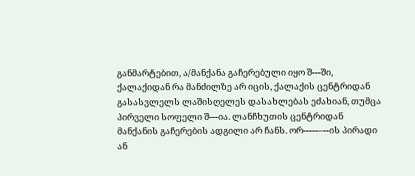განმარტებით, ა/მანქანა გაჩერებული იყო შ---ში, ქალაქიდან რა მანძილზე არ იცის, ქალაქის ცენტრიდან გასასვლელს ლაშისღელეს დასახლებას ეძახიან, თუმცა პირველი სოფელი შ---ია. ლანჩხუთის ცენტრიდან მანქანის გაჩერების ადგილი არ ჩანს. ორ-----–--ის პირადი ან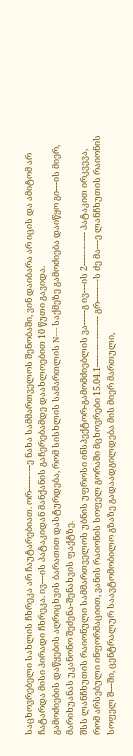საცხოვრებელი სახლის ჩხრეკა არ ჩაუტარებიათ. ორ-----–--ე ნახა სამმართველოს შენობაში, ვინ დაიბარა არ იცის და ამიტომ არ ჩატარდა მისი პირადი ჩხრეკა. ივ---ის პატაკიდან მანქანის გაჩერებამდე დაახლოებით 10 წუთი გავიდა.
გამოძიების დაწყების აღრიცხვის ბარათით დასტურდება, რომ სისხლის სამართლის N--- საქმეზე გამოძიება დაიწყო გი---ის მიერ, მარიხუანას უკანონო შეძენა-შენახვის ფაქტზე.
შსს ლანჩხუთის რაიონული სამმართველოს უბნის უფროსი ინსპექტორ-გამომძიებლის ვა-----გ ივ---ის 2----–-–--- პატაკით ირკვევა, რომ არსებული ინფორმაციით, ვანის რაიონის სოფელ გორაში მცხოვრები 15.04.1----–--–---–--- გრ-----–-ს ძე მა---ე ლანჩხუთის რაიონის სოფელ შ---ში, ცენტრალურ საავტომობილო გზაზე გადაადგილდება მის მიერ მართული,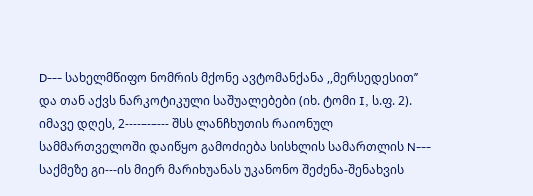D--- სახელმწიფო ნომრის მქონე ავტომანქანა ,,მერსედესით’’ და თან აქვს ნარკოტიკული საშუალებები (იხ. ტომი I, ს.ფ. 2).
იმავე დღეს, 2----–-–--- შსს ლანჩხუთის რაიონულ სამმართველოში დაიწყო გამოძიება სისხლის სამართლის N--- საქმეზე გი---ის მიერ მარიხუანას უკანონო შეძენა-შენახვის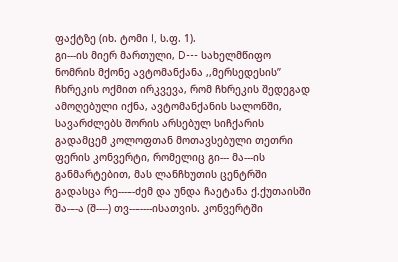ფაქტზე (იხ. ტომი I, ს.ფ. 1).
გი---ის მიერ მართული, D--- სახელმწიფო ნომრის მქონე ავტომანქანა ,,მერსედესის’’ ჩხრეკის ოქმით ირკვევა, რომ ჩხრეკის შედეგად ამოღებული იქნა, ავტომანქანის სალონში, სავარძლებს შორის არსებულ სიჩქარის გადამცემ კოლოფთან მოთავსებული თეთრი ფერის კონვერტი, რომელიც გი--- მა---ის განმარტებით, მას ლანჩხუთის ცენტრში გადასცა რე---–-ძემ და უნდა ჩაეტანა ქ.ქუთაისში შა-–-ა (შ----) თვ--–----ისათვის. კონვერტში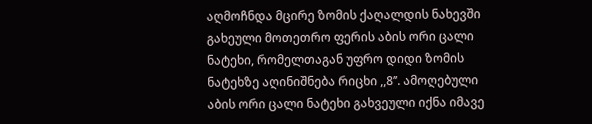აღმოჩნდა მცირე ზომის ქაღალდის ნახევში გახეული მოთეთრო ფერის აბის ორი ცალი ნატეხი, რომელთაგან უფრო დიდი ზომის ნატეხზე აღინიშნება რიცხი ,,8’’. ამოღებული აბის ორი ცალი ნატეხი გახვეული იქნა იმავე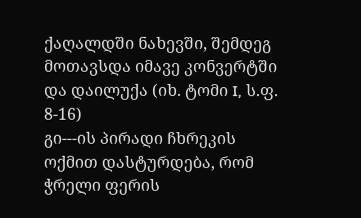ქაღალდში ნახევში, შემდეგ მოთავსდა იმავე კონვერტში და დაილუქა (იხ. ტომი I, ს.ფ. 8-16)
გი---ის პირადი ჩხრეკის ოქმით დასტურდება, რომ ჭრელი ფერის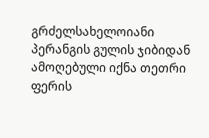გრძელსახელოიანი პერანგის გულის ჯიბიდან ამოღებული იქნა თეთრი ფერის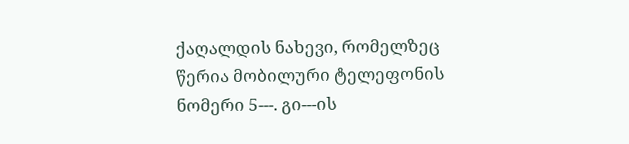ქაღალდის ნახევი, რომელზეც წერია მობილური ტელეფონის ნომერი 5---. გი---ის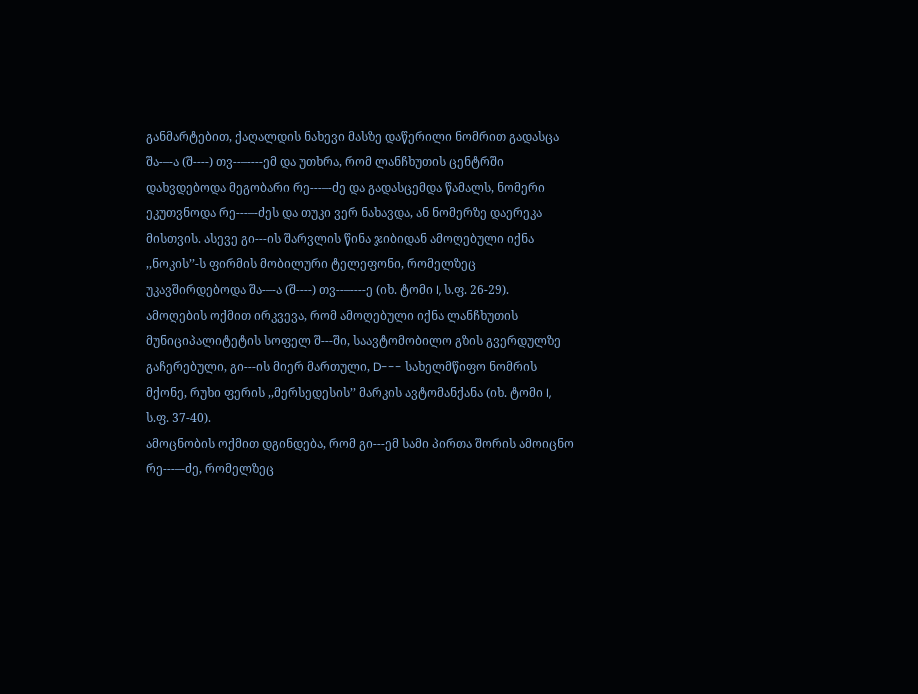განმარტებით, ქაღალდის ნახევი მასზე დაწერილი ნომრით გადასცა შა-–-ა (შ----) თვ--–----ემ და უთხრა, რომ ლანჩხუთის ცენტრში დახვდებოდა მეგობარი რე---–-ძე და გადასცემდა წამალს, ნომერი ეკუთვნოდა რე---–-ძეს და თუკი ვერ ნახავდა, ან ნომერზე დაერეკა მისთვის. ასევე გი---ის შარვლის წინა ჯიბიდან ამოღებული იქნა ,,ნოკის’’-ს ფირმის მობილური ტელეფონი, რომელზეც უკავშირდებოდა შა-–-ა (შ----) თვ--–----ე (იხ. ტომი I, ს.ფ. 26-29).
ამოღების ოქმით ირკვევა, რომ ამოღებული იქნა ლანჩხუთის მუნიციპალიტეტის სოფელ შ---ში, საავტომობილო გზის გვერდულზე გაჩერებული, გი---ის მიერ მართული, D--- სახელმწიფო ნომრის მქონე, რუხი ფერის ,,მერსედესის’’ მარკის ავტომანქანა (იხ. ტომი I, ს.ფ. 37-40).
ამოცნობის ოქმით დგინდება, რომ გი---ემ სამი პირთა შორის ამოიცნო რე---–-ძე, რომელზეც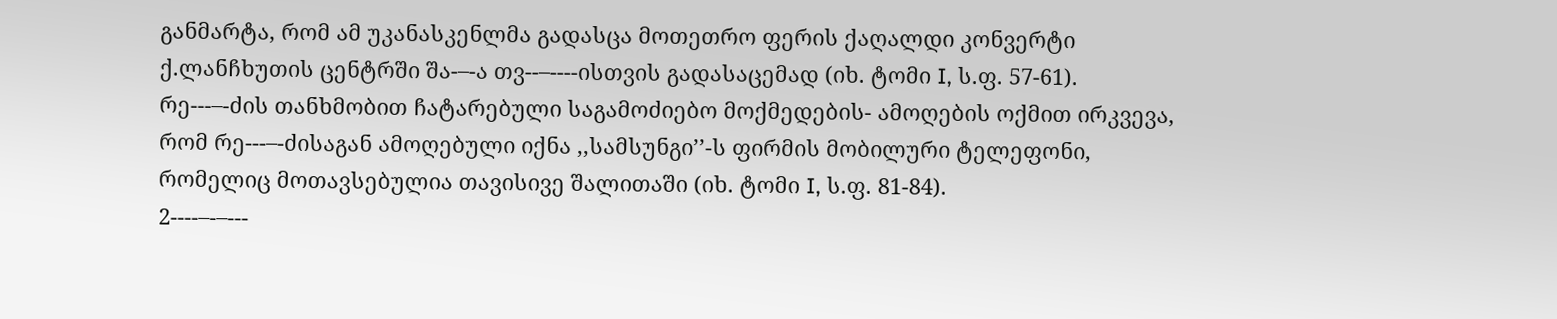განმარტა, რომ ამ უკანასკენლმა გადასცა მოთეთრო ფერის ქაღალდი კონვერტი ქ.ლანჩხუთის ცენტრში შა-–-ა თვ--–----ისთვის გადასაცემად (იხ. ტომი I, ს.ფ. 57-61).
რე---–-ძის თანხმობით ჩატარებული საგამოძიებო მოქმედების- ამოღების ოქმით ირკვევა, რომ რე---–-ძისაგან ამოღებული იქნა ,,სამსუნგი’’-ს ფირმის მობილური ტელეფონი, რომელიც მოთავსებულია თავისივე შალითაში (იხ. ტომი I, ს.ფ. 81-84).
2----–-–---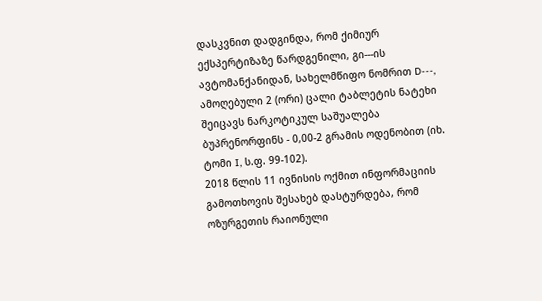დასკვნით დადგინდა, რომ ქიმიურ ექსპერტიზაზე წარდგენილი, გი---ის ავტომანქანიდან, სახელმწიფო ნომრით D---, ამოღებული 2 (ორი) ცალი ტაბლეტის ნატეხი შეიცავს ნარკოტიკულ საშუალება ბუპრენორფინს - 0,00-2 გრამის ოდენობით (იხ. ტომი I, ს.ფ. 99-102).
2018 წლის 11 ივნისის ოქმით ინფორმაციის გამოთხოვის შესახებ დასტურდება, რომ ოზურგეთის რაიონული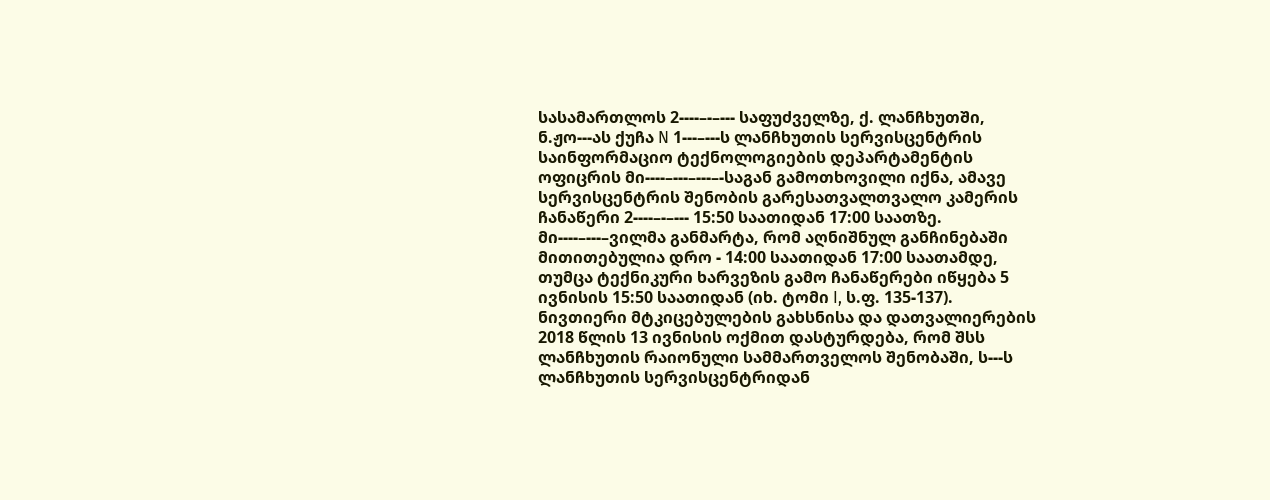სასამართლოს 2----–-–--- საფუძველზე, ქ. ლანჩხუთში, ნ.ჟო---ას ქუჩა N 1---–---ს ლანჩხუთის სერვისცენტრის საინფორმაციო ტექნოლოგიების დეპარტამენტის ოფიცრის მი----–---–---–-საგან გამოთხოვილი იქნა, ამავე სერვისცენტრის შენობის გარესათვალთვალო კამერის ჩანაწერი 2----–-–--- 15:50 საათიდან 17:00 საათზე. მი----–---–ვილმა განმარტა, რომ აღნიშნულ განჩინებაში მითითებულია დრო - 14:00 საათიდან 17:00 საათამდე, თუმცა ტექნიკური ხარვეზის გამო ჩანაწერები იწყება 5 ივნისის 15:50 საათიდან (იხ. ტომი I, ს.ფ. 135-137).
ნივთიერი მტკიცებულების გახსნისა და დათვალიერების 2018 წლის 13 ივნისის ოქმით დასტურდება, რომ შსს ლანჩხუთის რაიონული სამმართველოს შენობაში, ს---ს ლანჩხუთის სერვისცენტრიდან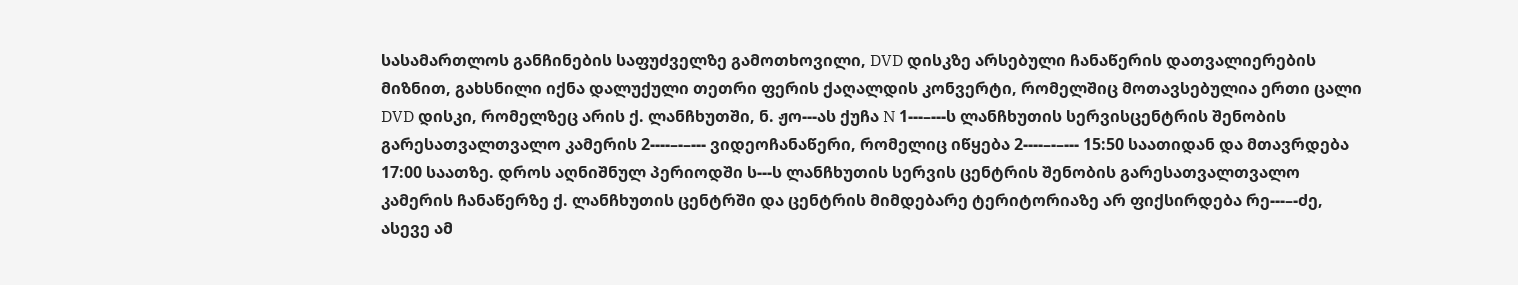სასამართლოს განჩინების საფუძველზე გამოთხოვილი, DVD დისკზე არსებული ჩანაწერის დათვალიერების მიზნით, გახსნილი იქნა დალუქული თეთრი ფერის ქაღალდის კონვერტი, რომელშიც მოთავსებულია ერთი ცალი DVD დისკი, რომელზეც არის ქ. ლანჩხუთში, ნ. ჟო---ას ქუჩა N 1---–---ს ლანჩხუთის სერვისცენტრის შენობის გარესათვალთვალო კამერის 2----–-–--- ვიდეოჩანაწერი, რომელიც იწყება 2----–-–--- 15:50 საათიდან და მთავრდება 17:00 საათზე. დროს აღნიშნულ პერიოდში ს---ს ლანჩხუთის სერვის ცენტრის შენობის გარესათვალთვალო კამერის ჩანაწერზე ქ. ლანჩხუთის ცენტრში და ცენტრის მიმდებარე ტერიტორიაზე არ ფიქსირდება რე---–-ძე, ასევე ამ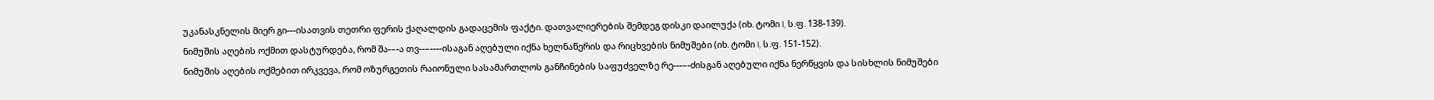უკანასკნელის მიერ გი---ისათვის თეთრი ფერის ქაღალდის გადაცემის ფაქტი. დათვალიერების შემდეგ დისკი დაილუქა (იხ. ტომი I, ს.ფ. 138-139).
ნიმუშის აღების ოქმით დასტურდება, რომ შა-–-ა თვ--–----ისაგან აღებული იქნა ხელნაწერის და რიცხვების ნიმუშები (იხ. ტომი I, ს.ფ. 151-152).
ნიმუშის აღების ოქმებით ირკვევა, რომ ოზურგეთის რაიონული სასამართლოს განჩინების საფუძველზე რე---–-ძისგან აღებული იქნა ნერწყვის და სისხლის ნიმუშები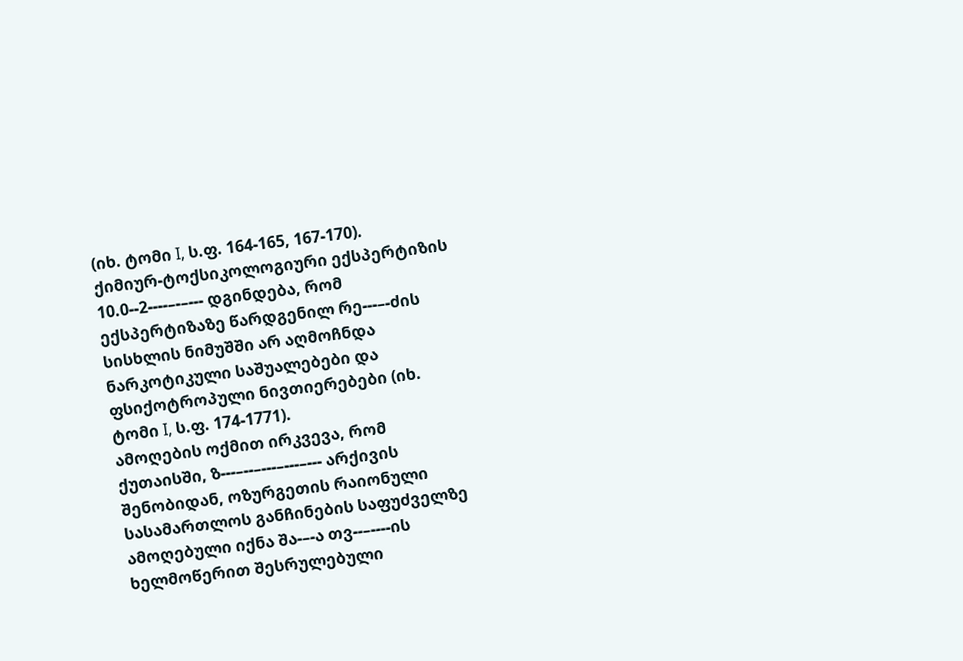(იხ. ტომი I, ს.ფ. 164-165, 167-170).
ქიმიურ-ტოქსიკოლოგიური ექსპერტიზის 10.0--2----–-–--- დგინდება, რომ ექსპერტიზაზე წარდგენილ რე---–-ძის სისხლის ნიმუშში არ აღმოჩნდა ნარკოტიკული საშუალებები და ფსიქოტროპული ნივთიერებები (იხ. ტომი I, ს.ფ. 174-1771).
ამოღების ოქმით ირკვევა, რომ ქუთაისში, ზ---–--–---–---–--- არქივის შენობიდან, ოზურგეთის რაიონული სასამართლოს განჩინების საფუძველზე ამოღებული იქნა შა-–-ა თვ--–----ის ხელმოწერით შესრულებული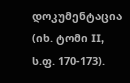დოკუმენტაცია (იხ. ტომი II, ს.ფ. 170-173).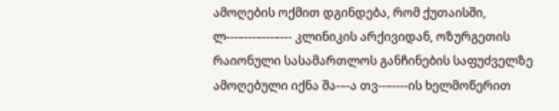ამოღების ოქმით დგინდება, რომ ქუთაისში, ლ---–---–---–--- კლინიკის არქივიდან, ოზურგეთის რაიონული სასამართლოს განჩინების საფუძველზე ამოღებული იქნა შა-–-ა თვ--–----ის ხელმოწერით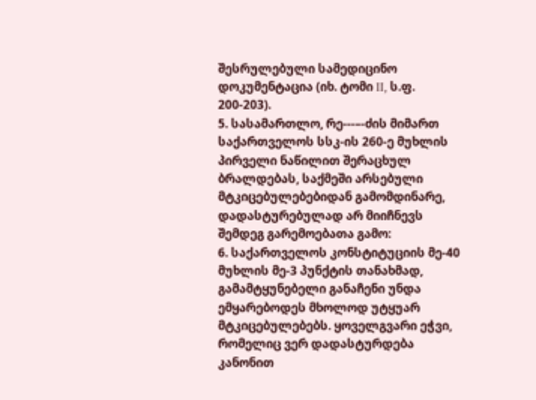შესრულებული სამედიცინო დოკუმენტაცია (იხ. ტომი II, ს.ფ. 200-203).
5. სასამართლო, რე---–-ძის მიმართ საქართველოს სსკ-ის 260-ე მუხლის პირველი ნაწილით შერაცხულ ბრალდებას, საქმეში არსებული მტკიცებულებებიდან გამომდინარე, დადასტურებულად არ მიიჩნევს შემდეგ გარემოებათა გამო:
6. საქართველოს კონსტიტუციის მე-40 მუხლის მე-3 პუნქტის თანახმად, გამამტყუნებელი განაჩენი უნდა ემყარებოდეს მხოლოდ უტყუარ მტკიცებულებებს. ყოველგვარი ეჭვი, რომელიც ვერ დადასტურდება კანონით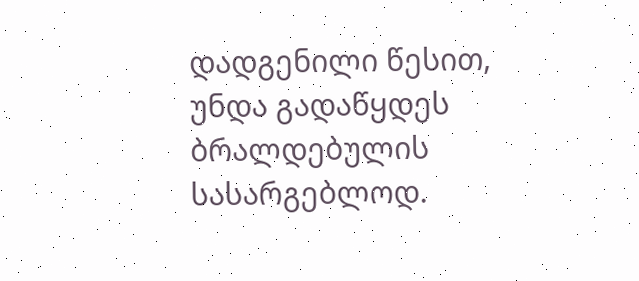დადგენილი წესით, უნდა გადაწყდეს ბრალდებულის სასარგებლოდ.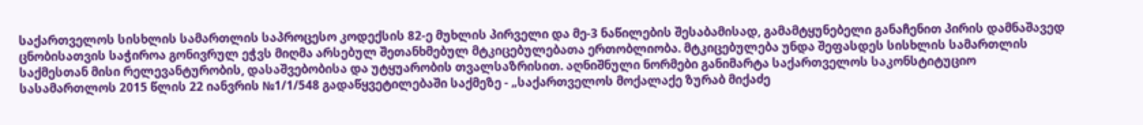საქართველოს სისხლის სამართლის საპროცესო კოდექსის 82-ე მუხლის პირველი და მე-3 ნაწილების შესაბამისად, გამამტყუნებელი განაჩენით პირის დამნაშავედ ცნობისათვის საჭიროა გონივრულ ეჭვს მიღმა არსებულ შეთანხმებულ მტკიცებულებათა ერთობლიობა. მტკიცებულება უნდა შეფასდეს სისხლის სამართლის საქმესთან მისი რელევანტურობის, დასაშვებობისა და უტყუარობის თვალსაზრისით. აღნიშნული ნორმები განიმარტა საქართველოს საკონსტიტუციო სასამართლოს 2015 წლის 22 იანვრის №1/1/548 გადაწყვეტილებაში საქმეზე - „საქართველოს მოქალაქე ზურაბ მიქაძე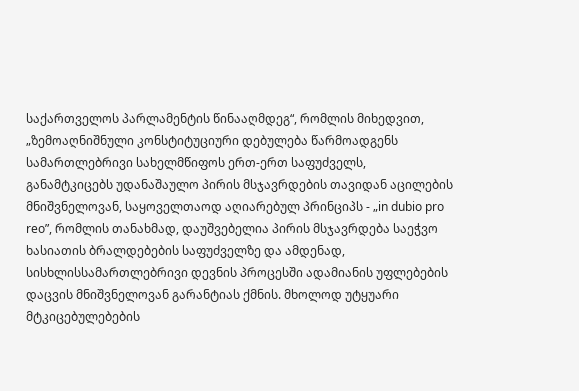საქართველოს პარლამენტის წინააღმდეგ“, რომლის მიხედვით, „ზემოაღნიშნული კონსტიტუციური დებულება წარმოადგენს სამართლებრივი სახელმწიფოს ერთ-ერთ საფუძველს, განამტკიცებს უდანაშაულო პირის მსჯავრდების თავიდან აცილების მნიშვნელოვან, საყოველთაოდ აღიარებულ პრინციპს - „in dubio pro reo”, რომლის თანახმად, დაუშვებელია პირის მსჯავრდება საეჭვო ხასიათის ბრალდებების საფუძველზე და ამდენად, სისხლისსამართლებრივი დევნის პროცესში ადამიანის უფლებების დაცვის მნიშვნელოვან გარანტიას ქმნის. მხოლოდ უტყუარი მტკიცებულებების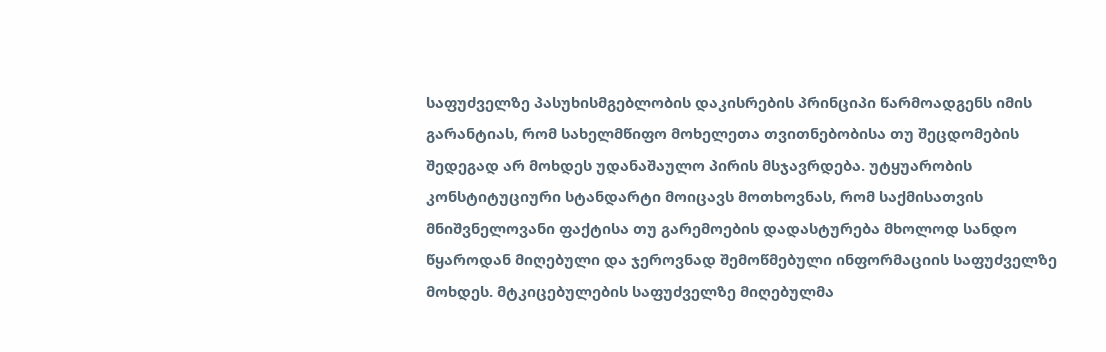საფუძველზე პასუხისმგებლობის დაკისრების პრინციპი წარმოადგენს იმის გარანტიას, რომ სახელმწიფო მოხელეთა თვითნებობისა თუ შეცდომების შედეგად არ მოხდეს უდანაშაულო პირის მსჯავრდება. უტყუარობის კონსტიტუციური სტანდარტი მოიცავს მოთხოვნას, რომ საქმისათვის მნიშვნელოვანი ფაქტისა თუ გარემოების დადასტურება მხოლოდ სანდო წყაროდან მიღებული და ჯეროვნად შემოწმებული ინფორმაციის საფუძველზე მოხდეს. მტკიცებულების საფუძველზე მიღებულმა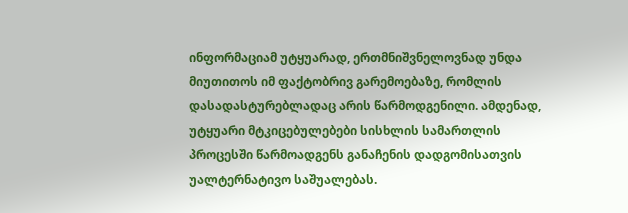ინფორმაციამ უტყუარად, ერთმნიშვნელოვნად უნდა მიუთითოს იმ ფაქტობრივ გარემოებაზე, რომლის დასადასტურებლადაც არის წარმოდგენილი. ამდენად, უტყუარი მტკიცებულებები სისხლის სამართლის პროცესში წარმოადგენს განაჩენის დადგომისათვის უალტერნატივო საშუალებას.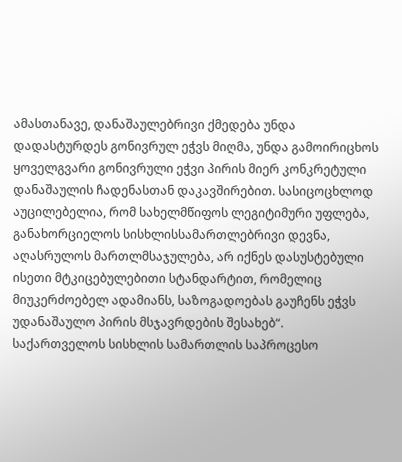ამასთანავე, დანაშაულებრივი ქმედება უნდა დადასტურდეს გონივრულ ეჭვს მიღმა, უნდა გამოირიცხოს ყოველგვარი გონივრული ეჭვი პირის მიერ კონკრეტული დანაშაულის ჩადენასთან დაკავშირებით. სასიცოცხლოდ აუცილებელია, რომ სახელმწიფოს ლეგიტიმური უფლება, განახორციელოს სისხლისსამართლებრივი დევნა, აღასრულოს მართლმსაჯულება, არ იქნეს დასუსტებული ისეთი მტკიცებულებითი სტანდარტით, რომელიც მიუკერძოებელ ადამიანს, საზოგადოებას გაუჩენს ეჭვს უდანაშაულო პირის მსჯავრდების შესახებ“.
საქართველოს სისხლის სამართლის საპროცესო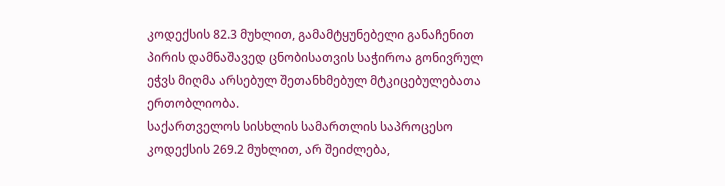კოდექსის 82.3 მუხლით, გამამტყუნებელი განაჩენით პირის დამნაშავედ ცნობისათვის საჭიროა გონივრულ ეჭვს მიღმა არსებულ შეთანხმებულ მტკიცებულებათა ერთობლიობა.
საქართველოს სისხლის სამართლის საპროცესო კოდექსის 269.2 მუხლით, არ შეიძლება,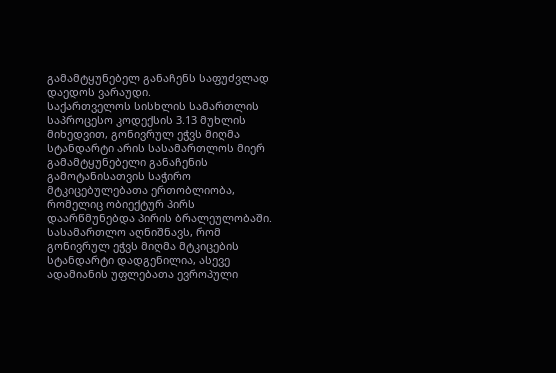გამამტყუნებელ განაჩენს საფუძვლად დაედოს ვარაუდი.
საქართველოს სისხლის სამართლის საპროცესო კოდექსის 3.13 მუხლის მიხედვით, გონივრულ ეჭვს მიღმა სტანდარტი არის სასამართლოს მიერ გამამტყუნებელი განაჩენის გამოტანისათვის საჭირო მტკიცებულებათა ერთობლიობა, რომელიც ობიექტურ პირს დაარწმუნებდა პირის ბრალეულობაში.
სასამართლო აღნიშნავს, რომ გონივრულ ეჭვს მიღმა მტკიცების სტანდარტი დადგენილია, ასევე ადამიანის უფლებათა ევროპული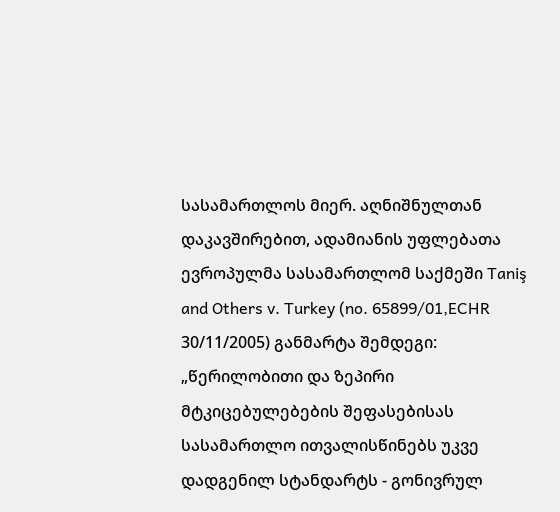სასამართლოს მიერ. აღნიშნულთან დაკავშირებით, ადამიანის უფლებათა ევროპულმა სასამართლომ საქმეში Taniş and Others v. Turkey (no. 65899/01,ECHR 30/11/2005) განმარტა შემდეგი: „წერილობითი და ზეპირი მტკიცებულებების შეფასებისას სასამართლო ითვალისწინებს უკვე დადგენილ სტანდარტს - გონივრულ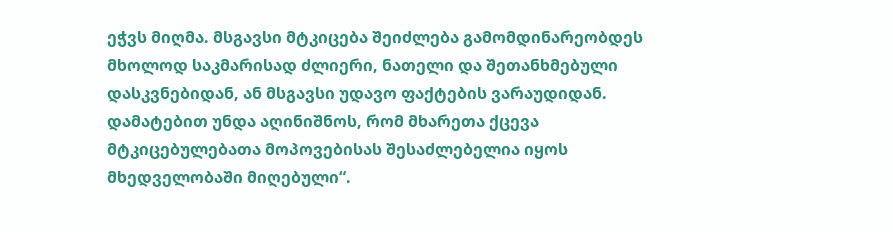ეჭვს მიღმა. მსგავსი მტკიცება შეიძლება გამომდინარეობდეს მხოლოდ საკმარისად ძლიერი, ნათელი და შეთანხმებული დასკვნებიდან, ან მსგავსი უდავო ფაქტების ვარაუდიდან. დამატებით უნდა აღინიშნოს, რომ მხარეთა ქცევა მტკიცებულებათა მოპოვებისას შესაძლებელია იყოს მხედველობაში მიღებული“.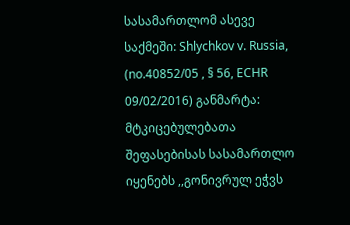სასამართლომ ასევე საქმეში: Shlychkov v. Russia, (no.40852/05 , § 56, ECHR 09/02/2016) განმარტა: მტკიცებულებათა შეფასებისას სასამართლო იყენებს ,,გონივრულ ეჭვს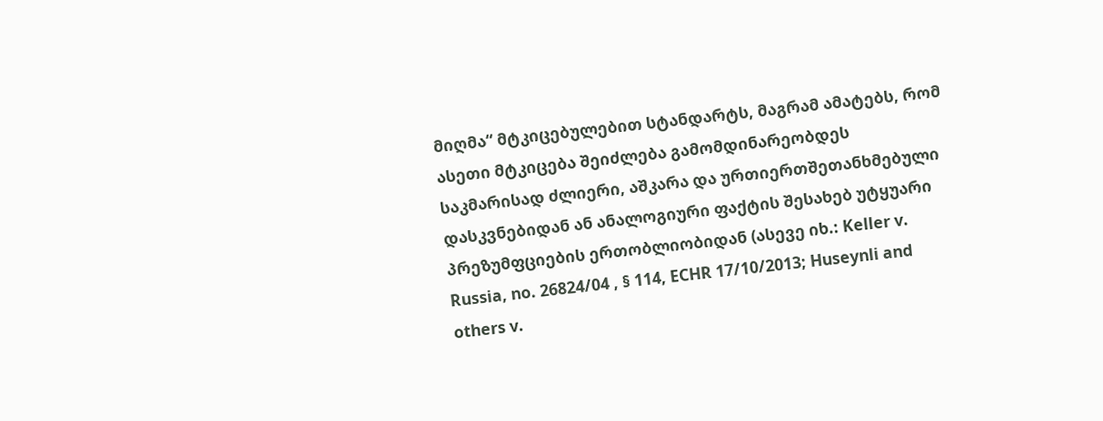მიღმა“ მტკიცებულებით სტანდარტს, მაგრამ ამატებს, რომ ასეთი მტკიცება შეიძლება გამომდინარეობდეს საკმარისად ძლიერი, აშკარა და ურთიერთშეთანხმებული დასკვნებიდან ან ანალოგიური ფაქტის შესახებ უტყუარი პრეზუმფციების ერთობლიობიდან (ასევე იხ.: Keller v. Russia, no. 26824/04 , § 114, ECHR 17/10/2013; Huseynli and others v.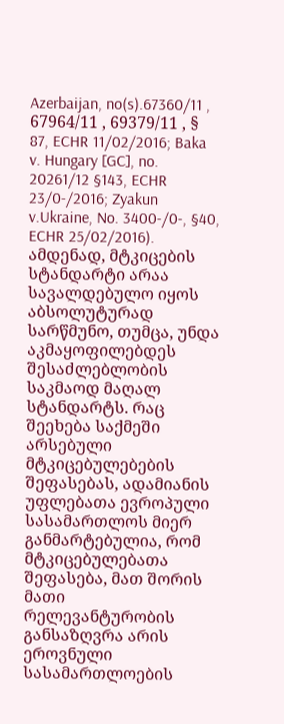Azerbaijan, no(s).67360/11 , 67964/11 , 69379/11 , § 87, ECHR 11/02/2016; Baka v. Hungary [GC], no. 20261/12 §143, ECHR 23/0-/2016; Zyakun v.Ukraine, No. 3400-/0-, §40, ECHR 25/02/2016). ამდენად, მტკიცების სტანდარტი არაა სავალდებულო იყოს აბსოლუტურად სარწმუნო, თუმცა, უნდა აკმაყოფილებდეს შესაძლებლობის საკმაოდ მაღალ სტანდარტს. რაც შეეხება საქმეში არსებული მტკიცებულებების შეფასებას, ადამიანის უფლებათა ევროპული სასამართლოს მიერ განმარტებულია, რომ მტკიცებულებათა შეფასება, მათ შორის მათი რელევანტურობის განსაზღვრა არის ეროვნული სასამართლოების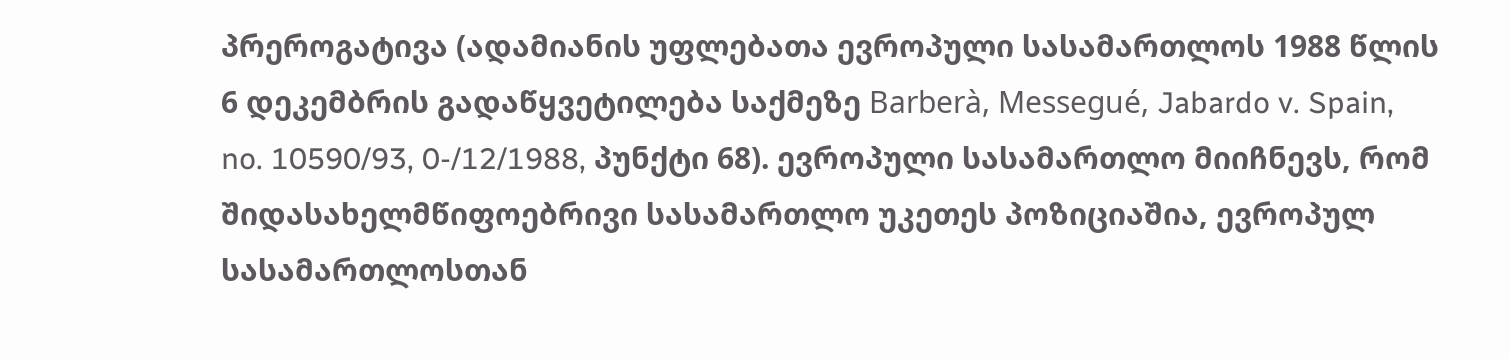პრეროგატივა (ადამიანის უფლებათა ევროპული სასამართლოს 1988 წლის 6 დეკემბრის გადაწყვეტილება საქმეზე Barberà, Messegué, Jabardo v. Spain, no. 10590/93, 0-/12/1988, პუნქტი 68). ევროპული სასამართლო მიიჩნევს, რომ შიდასახელმწიფოებრივი სასამართლო უკეთეს პოზიციაშია, ევროპულ სასამართლოსთან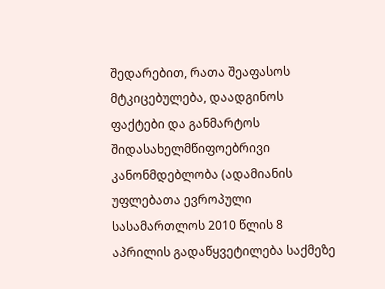შედარებით, რათა შეაფასოს მტკიცებულება, დაადგინოს ფაქტები და განმარტოს შიდასახელმწიფოებრივი კანონმდებლობა (ადამიანის უფლებათა ევროპული სასამართლოს 2010 წლის 8 აპრილის გადაწყვეტილება საქმეზე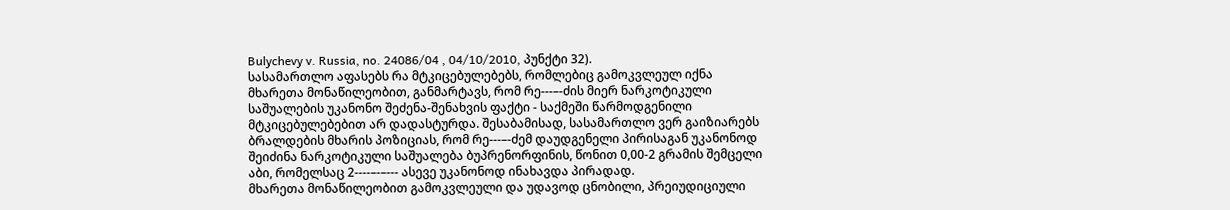Bulychevy v. Russia, no. 24086/04 , 04/10/2010, პუნქტი 32).
სასამართლო აფასებს რა მტკიცებულებებს, რომლებიც გამოკვლეულ იქნა მხარეთა მონაწილეობით, განმარტავს, რომ რე---–-ძის მიერ ნარკოტიკული საშუალების უკანონო შეძენა-შენახვის ფაქტი - საქმეში წარმოდგენილი მტკიცებულებებით არ დადასტურდა. შესაბამისად, სასამართლო ვერ გაიზიარებს ბრალდების მხარის პოზიციას, რომ რე---–-ძემ დაუდგენელი პირისაგან უკანონოდ შეიძინა ნარკოტიკული საშუალება ბუპრენორფინის, წონით 0,00-2 გრამის შემცელი აბი, რომელსაც 2----–-–--- ასევე უკანონოდ ინახავდა პირადად.
მხარეთა მონაწილეობით გამოკვლეული და უდავოდ ცნობილი, პრეიუდიციული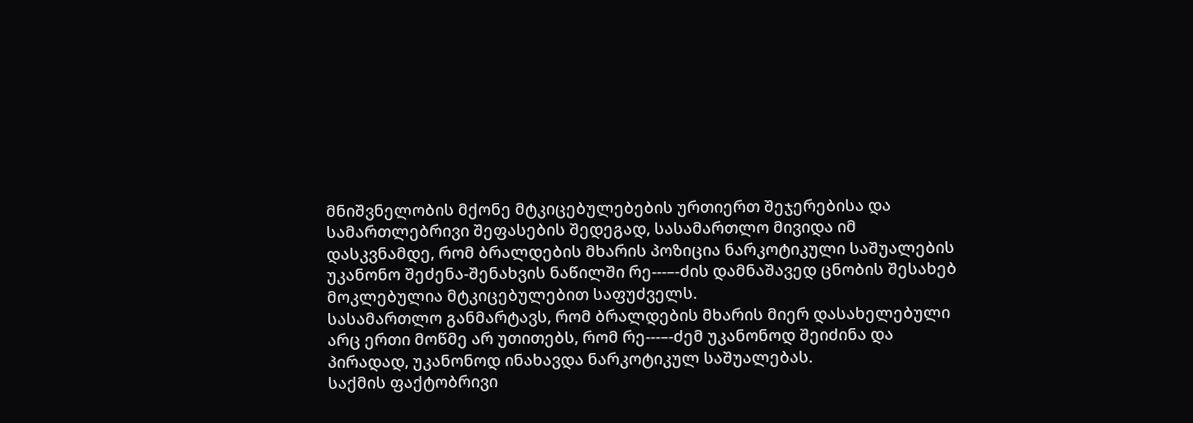მნიშვნელობის მქონე მტკიცებულებების ურთიერთ შეჯერებისა და სამართლებრივი შეფასების შედეგად, სასამართლო მივიდა იმ დასკვნამდე, რომ ბრალდების მხარის პოზიცია ნარკოტიკული საშუალების უკანონო შეძენა-შენახვის ნაწილში რე---–-ძის დამნაშავედ ცნობის შესახებ მოკლებულია მტკიცებულებით საფუძველს.
სასამართლო განმარტავს, რომ ბრალდების მხარის მიერ დასახელებული არც ერთი მოწმე არ უთითებს, რომ რე---–-ძემ უკანონოდ შეიძინა და პირადად, უკანონოდ ინახავდა ნარკოტიკულ საშუალებას.
საქმის ფაქტობრივი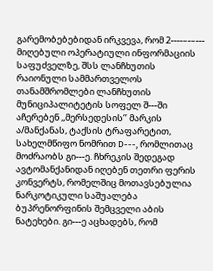გარემობებებიდან ირკვევა, რომ 2----–-–--- მიღებული ოპერატიული ინფორმაციის საფუძველზე, შსს ლანჩხუთის რაიონული სამმართველოს თანამშრომლები ლანჩხუთის მუნიციპალიტეტის სოფელ შ---ში აჩერებენ ,,მერსედესის’’ მარკის ა/მანქანას, ტაქსის ტრაფარეტით, სახელმწიფო ნომრით D---, რომლითაც მოძრაობს გი---ე. ჩხრეკის შედეგად ავტომანქანიდან იღებენ თეთრი ფერის კონვერტს, რომელშიც მოთავსებულია ნარკოტიკული საშუალება ბუპრენორფინის შემცველი აბის ნატეხები. გი---ე აცხადებს, რომ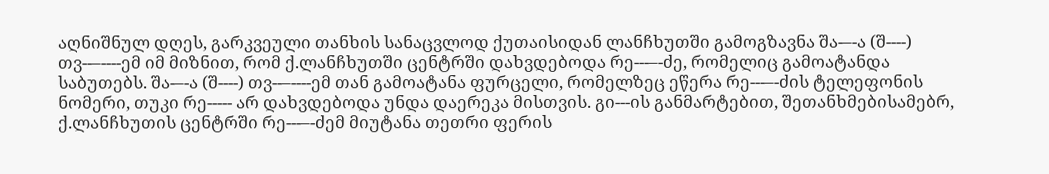აღნიშნულ დღეს, გარკვეული თანხის სანაცვლოდ ქუთაისიდან ლანჩხუთში გამოგზავნა შა-–-ა (შ----) თვ--–----ემ იმ მიზნით, რომ ქ.ლანჩხუთში ცენტრში დახვდებოდა რე---–-ძე, რომელიც გამოატანდა საბუთებს. შა-–-ა (შ----) თვ--–----ემ თან გამოატანა ფურცელი, რომელზეც ეწერა რე---–-ძის ტელეფონის ნომერი, თუკი რე----- არ დახვდებოდა უნდა დაერეკა მისთვის. გი---ის განმარტებით, შეთანხმებისამებრ, ქ.ლანჩხუთის ცენტრში რე---–-ძემ მიუტანა თეთრი ფერის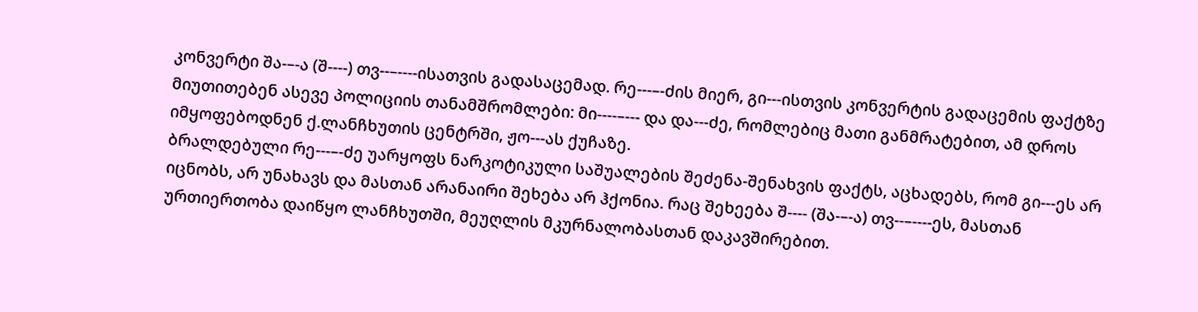კონვერტი შა-–-ა (შ----) თვ--–----ისათვის გადასაცემად. რე---–-ძის მიერ, გი---ისთვის კონვერტის გადაცემის ფაქტზე მიუთითებენ ასევე პოლიციის თანამშრომლები: მი----–--- და და---ძე, რომლებიც მათი განმრატებით, ამ დროს იმყოფებოდნენ ქ.ლანჩხუთის ცენტრში, ჟო---ას ქუჩაზე.
ბრალდებული რე---–-ძე უარყოფს ნარკოტიკული საშუალების შეძენა-შენახვის ფაქტს, აცხადებს, რომ გი---ეს არ იცნობს, არ უნახავს და მასთან არანაირი შეხება არ ჰქონია. რაც შეხეება შ---- (შა-–-ა) თვ--–----ეს, მასთან ურთიერთობა დაიწყო ლანჩხუთში, მეუღლის მკურნალობასთან დაკავშირებით.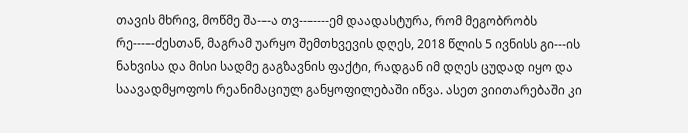თავის მხრივ, მოწმე შა-–-ა თვ--–----ემ დაადასტურა, რომ მეგობრობს რე---–-ძესთან, მაგრამ უარყო შემთხვევის დღეს, 2018 წლის 5 ივნისს გი---ის ნახვისა და მისი სადმე გაგზავნის ფაქტი, რადგან იმ დღეს ცუდად იყო და საავადმყოფოს რეანიმაციულ განყოფილებაში იწვა. ასეთ ვიითარებაში კი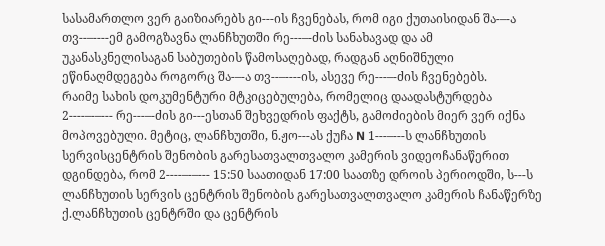სასამართლო ვერ გაიზიარებს გი---ის ჩვენებას, რომ იგი ქუთაისიდან შა-–-ა თვ--–----ემ გამოგზავნა ლანჩხუთში რე---–-ძის სანახავად და ამ უკანასკნელისაგან საბუთების წამოსაღებად, რადგან აღნიშნული ეწინაღმდეგება როგორც შა-–-ა თვ--–----ის, ასევე რე---–-ძის ჩვენებებს.
რაიმე სახის დოკუმენტური მტკიცებულება, რომელიც დაადასტურდება 2----–-–--- რე---–-ძის გი---ესთან შეხვედრის ფაქტს, გამოძიების მიერ ვერ იქნა მოპოვებული. მეტიც, ლანჩხუთში, ნ.ჟო---ას ქუჩა N 1---–---ს ლანჩხუთის სერვისცენტრის შენობის გარესათვალთვალო კამერის ვიდეოჩანაწერით დგინდება, რომ 2----–-–--- 15:50 საათიდან 17:00 საათზე დროის პერიოდში, ს---ს ლანჩხუთის სერვის ცენტრის შენობის გარესათვალთვალო კამერის ჩანაწერზე ქ.ლანჩხუთის ცენტრში და ცენტრის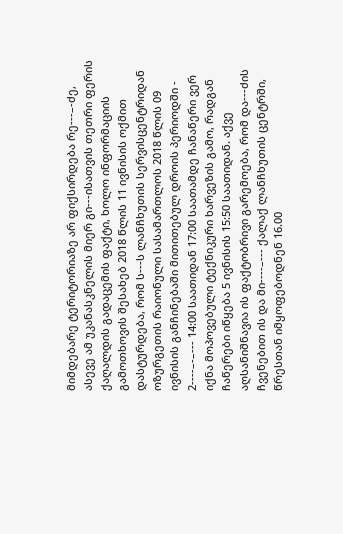მიმდებარე ტერიტორიაზე არ ფიქსირდება რე---–-ძე, ასევე ამ უკანასკნელის მიერ გი---ისათვის თეთრი ფერის ქაღალდის გადაცემის ფაქტი, ხოლო ინფორმაციის გამოთხოვის შესახებ 2018 წლის 11 ივნისის ოქმით დასტურდება, რომ ს---ს ლანჩხუთის სერვისცენტრიდან ოზურგეთის რაიონული სასამართლოს 2018 წლის 09 ივნისის განჩინებაში მითითებულ დროის პერიოდში - 2----–-–--- 14:00 საათიდან 17:00 საათამდე ჩანაწერი ვერ იქნა მოპოვებული ტექნიკური ხარვეზის გამო, რადგან ჩაწერები იწყება 5 ივნისის 15:50 საათიდან. აქვე აღსანიშნავია ის ფაქტობრივი გარემოება, რომ და---ძის ჩვენებით ის და მი----–--- ქალაქ ლანჩხუთის ცენტრში, წრესთან იმყოფებოდნენ 16.00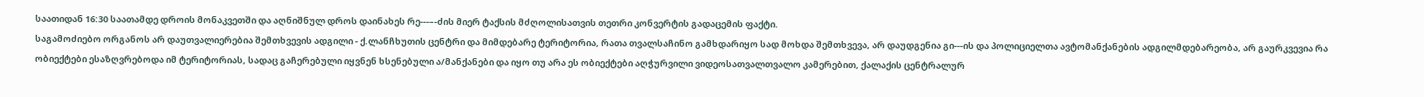საათიდან 16:30 საათამდე დროის მონაკვეთში და აღნიშნულ დროს დაინახეს რე---–-ძის მიერ ტაქსის მძღოლისათვის თეთრი კონვერტის გადაცემის ფაქტი.
საგამოძიებო ორგანოს არ დაუთვალიერებია შემთხვევის ადგილი - ქ.ლანჩხუთის ცენტრი და მიმდებარე ტერიტორია, რათა თვალსაჩინო გამხდარიყო სად მოხდა შემთხვევა, არ დაუდგენია გი---ის და პოლიციელთა ავტომანქანების ადგილმდებარეობა, არ გაურკვევია რა ობიექტები ესაზღვრებოდა იმ ტერიტორიას, სადაც გაჩერებული იყვნენ ხსენებული ა/მანქანები და იყო თუ არა ეს ობიექტები აღჭურვილი ვიდეოსათვალთვალო კამერებით, ქალაქის ცენტრალურ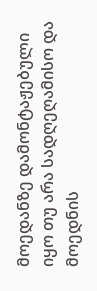მოედანზე დამონტაჟებული იყო თუ არა სადღეღამისო და მოედნის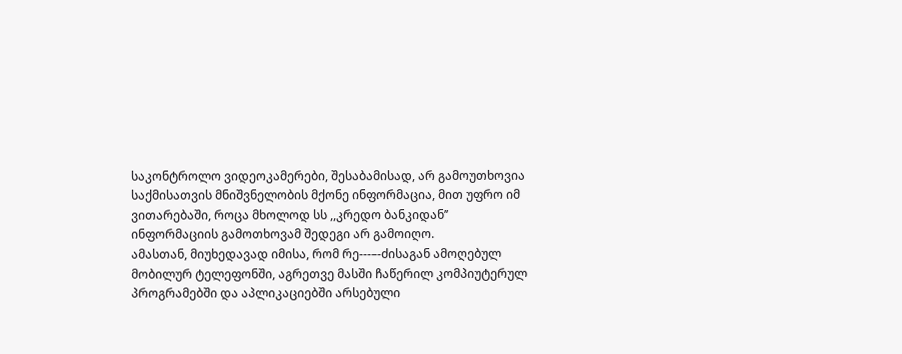საკონტროლო ვიდეოკამერები, შესაბამისად, არ გამოუთხოვია საქმისათვის მნიშვნელობის მქონე ინფორმაცია, მით უფრო იმ ვითარებაში, როცა მხოლოდ სს ,,კრედო ბანკიდან’’ ინფორმაციის გამოთხოვამ შედეგი არ გამოიღო.
ამასთან, მიუხედავად იმისა, რომ რე---–-ძისაგან ამოღებულ მობილურ ტელეფონში, აგრეთვე მასში ჩაწერილ კომპიუტერულ პროგრამებში და აპლიკაციებში არსებული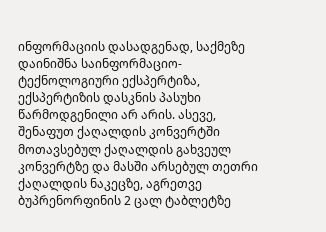ინფორმაციის დასადგენად, საქმეზე დაინიშნა საინფორმაციო-ტექნოლოგიური ექსპერტიზა, ექსპერტიზის დასკნის პასუხი წარმოდგენილი არ არის. ასევე, შენაფუთ ქაღალდის კონვერტში მოთავსებულ ქაღალდის გახვეულ კონვერტზე და მასში არსებულ თეთრი ქაღალდის ნაკეცზე, აგრეთვე ბუპრენორფინის 2 ცალ ტაბლეტზე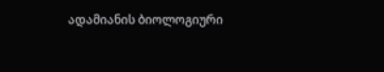ადამიანის ბიოლოგიური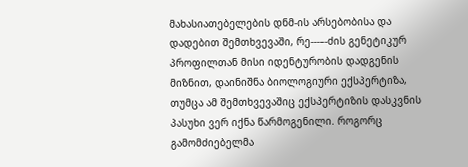მახასიათებელების დნმ-ის არსებობისა და დადებით შემთხვევაში, რე---–-ძის გენეტიკურ პროფილთან მისი იდენტურობის დადგენის მიზნით, დაინიშნა ბიოლოგიური ექსპერტიზა, თუმცა ამ შემთხვევაშიც ექსპერტიზის დასკვნის პასუხი ვერ იქნა წარმოგენილი. როგორც გამომძიებელმა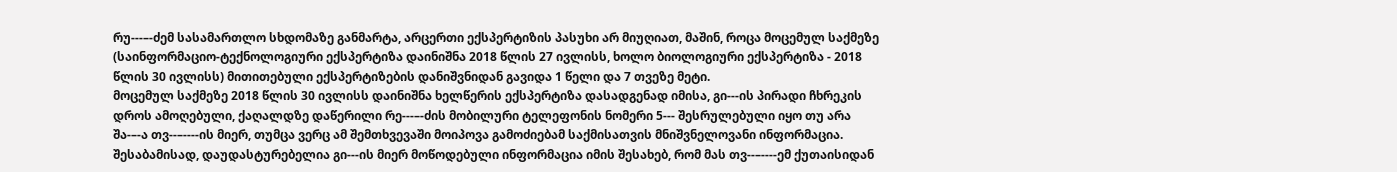რუ---–-ძემ სასამართლო სხდომაზე განმარტა, არცერთი ექსპერტიზის პასუხი არ მიუღიათ, მაშინ, როცა მოცემულ საქმეზე (საინფორმაციო-ტექნოლოგიური ექსპერტიზა დაინიშნა 2018 წლის 27 ივლისს, ხოლო ბიოლოგიური ექსპერტიზა - 2018 წლის 30 ივლისს) მითითებული ექსპერტიზების დანიშვნიდან გავიდა 1 წელი და 7 თვეზე მეტი.
მოცემულ საქმეზე 2018 წლის 30 ივლისს დაინიშნა ხელწერის ექსპერტიზა დასადგენად იმისა, გი---ის პირადი ჩხრეკის დროს ამოღებული, ქაღალდზე დაწერილი რე---–-ძის მობილური ტელეფონის ნომერი 5--- შესრულებული იყო თუ არა შა-–-ა თვ--–----ის მიერ, თუმცა ვერც ამ შემთხვევაში მოიპოვა გამოძიებამ საქმისათვის მნიშვნელოვანი ინფორმაცია. შესაბამისად, დაუდასტურებელია გი---ის მიერ მოწოდებული ინფორმაცია იმის შესახებ, რომ მას თვ--–----ემ ქუთაისიდან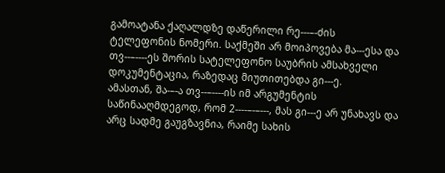გამოატანა ქაღალდზე დაწერილი რე---–-ძის ტელეფონის ნომერი. საქმეში არ მოიპოვება მა---ესა და თვ--–----ეს შორის სატელეფონო საუბრის ამსახველი დოკუმენტაცია, რაზედაც მიუთითებდა გი---ე.
ამასთან, შა-–-ა თვ--–----ის იმ არგუმენტის საწინააღმდეგოდ, რომ 2----–-–---, მას გი---ე არ უნახავს და არც სადმე გაუგზავნია, რაიმე სახის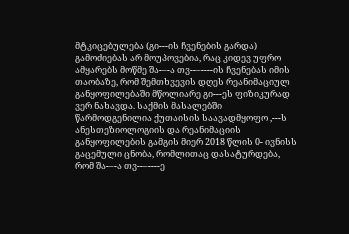მტკიცებულება (გი---ის ჩვენების გარდა) გამოძიებას არ მოუპოვებია, რაც კიდევ უფრო ამყარებს მოწმე შა-–-ა თვ--–----ის ჩვენებას იმის თაობაზე, რომ შემთხვევის დღეს რეანიმაციულ განყოფილებაში მწოლიარე გი---ეს ფიზიკურად ვერ ნახავდა. საქმის მასალებში წარმოდგენილია ქუთაისის საავადმყოფო ,---ს ანესთეზიოლოგიის და რეანიმაციის განყოფილების გამგის მიერ 2018 წლის 0- ივნისს გაცემული ცნობა, რომლითაც დასატურდება, რომ შა-–-ა თვ--–----ე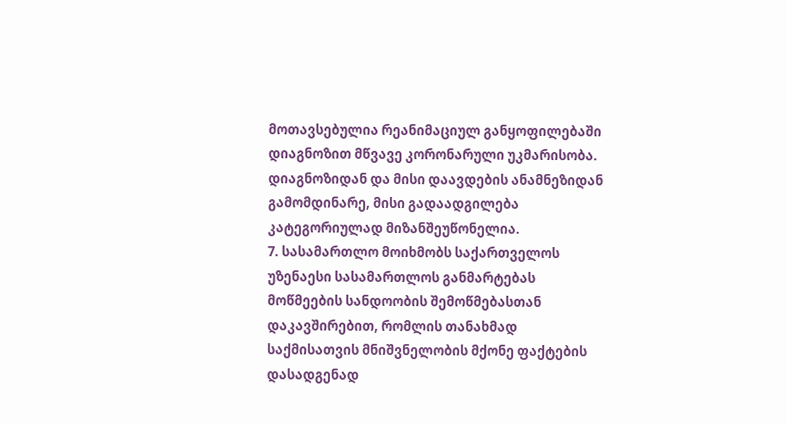მოთავსებულია რეანიმაციულ განყოფილებაში დიაგნოზით მწვავე კორონარული უკმარისობა. დიაგნოზიდან და მისი დაავდების ანამნეზიდან გამომდინარე, მისი გადაადგილება კატეგორიულად მიზანშეუწონელია.
7. სასამართლო მოიხმობს საქართველოს უზენაესი სასამართლოს განმარტებას მოწმეების სანდოობის შემოწმებასთან დაკავშირებით, რომლის თანახმად საქმისათვის მნიშვნელობის მქონე ფაქტების დასადგენად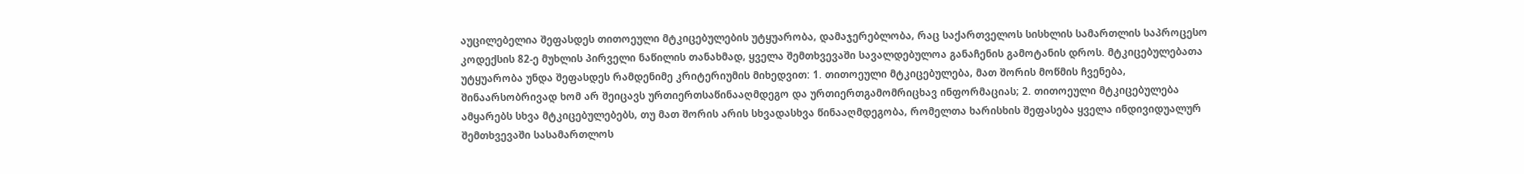აუცილებელია შეფასდეს თითოეული მტკიცებულების უტყუარობა, დამაჯერებლობა, რაც საქართველოს სისხლის სამართლის საპროცესო კოდექსის 82-ე მუხლის პირველი ნაწილის თანახმად, ყველა შემთხვევაში სავალდებულოა განაჩენის გამოტანის დროს. მტკიცებულებათა უტყუარობა უნდა შეფასდეს რამდენიმე კრიტერიუმის მიხედვით: 1. თითოეული მტკიცებულება, მათ შორის მოწმის ჩვენება, შინაარსობრივად ხომ არ შეიცავს ურთიერთსაწინააღმდეგო და ურთიერთგამომრიცხავ ინფორმაციას; 2. თითოეული მტკიცებულება ამყარებს სხვა მტკიცებულებებს, თუ მათ შორის არის სხვადასხვა წინააღმდეგობა, რომელთა ხარისხის შეფასება ყველა ინდივიდუალურ შემთხვევაში სასამართლოს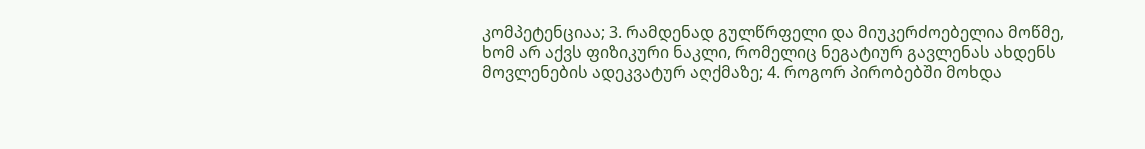კომპეტენციაა; 3. რამდენად გულწრფელი და მიუკერძოებელია მოწმე, ხომ არ აქვს ფიზიკური ნაკლი, რომელიც ნეგატიურ გავლენას ახდენს მოვლენების ადეკვატურ აღქმაზე; 4. როგორ პირობებში მოხდა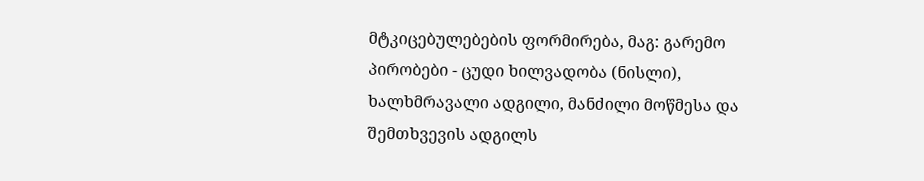მტკიცებულებების ფორმირება, მაგ: გარემო პირობები - ცუდი ხილვადობა (ნისლი), ხალხმრავალი ადგილი, მანძილი მოწმესა და შემთხვევის ადგილს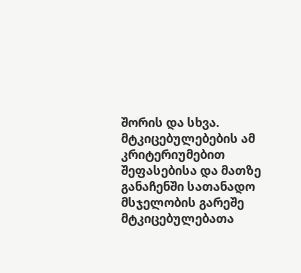შორის და სხვა. მტკიცებულებების ამ კრიტერიუმებით შეფასებისა და მათზე განაჩენში სათანადო მსჯელობის გარეშე მტკიცებულებათა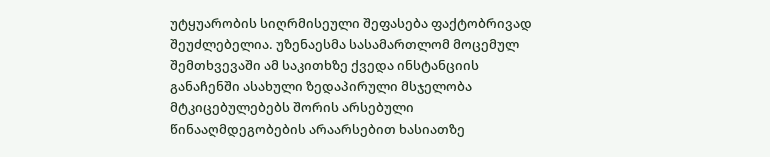უტყუარობის სიღრმისეული შეფასება ფაქტობრივად შეუძლებელია. უზენაესმა სასამართლომ მოცემულ შემთხვევაში ამ საკითხზე ქვედა ინსტანციის განაჩენში ასახული ზედაპირული მსჯელობა მტკიცებულებებს შორის არსებული წინააღმდეგობების არაარსებით ხასიათზე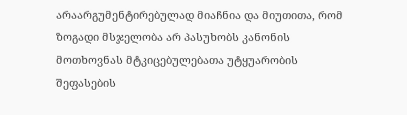არაარგუმენტირებულად მიაჩნია და მიუთითა, რომ ზოგადი მსჯელობა არ პასუხობს კანონის მოთხოვნას მტკიცებულებათა უტყუარობის შეფასების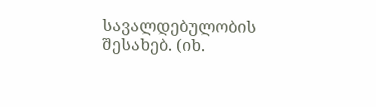სავალდებულობის შესახებ. (იხ.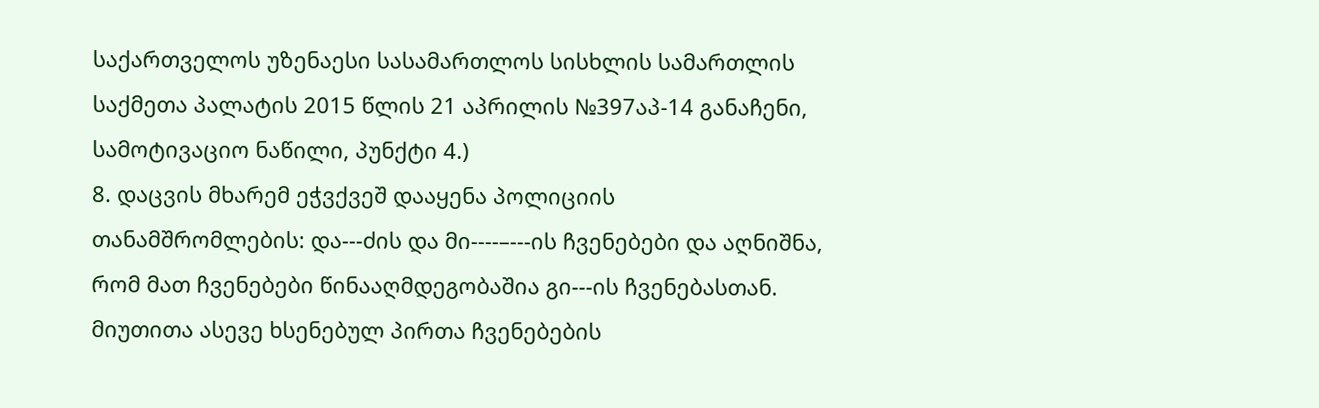საქართველოს უზენაესი სასამართლოს სისხლის სამართლის საქმეთა პალატის 2015 წლის 21 აპრილის №397აპ-14 განაჩენი, სამოტივაციო ნაწილი, პუნქტი 4.)
8. დაცვის მხარემ ეჭვქვეშ დააყენა პოლიციის თანამშრომლების: და---ძის და მი----–---ის ჩვენებები და აღნიშნა, რომ მათ ჩვენებები წინააღმდეგობაშია გი---ის ჩვენებასთან. მიუთითა ასევე ხსენებულ პირთა ჩვენებების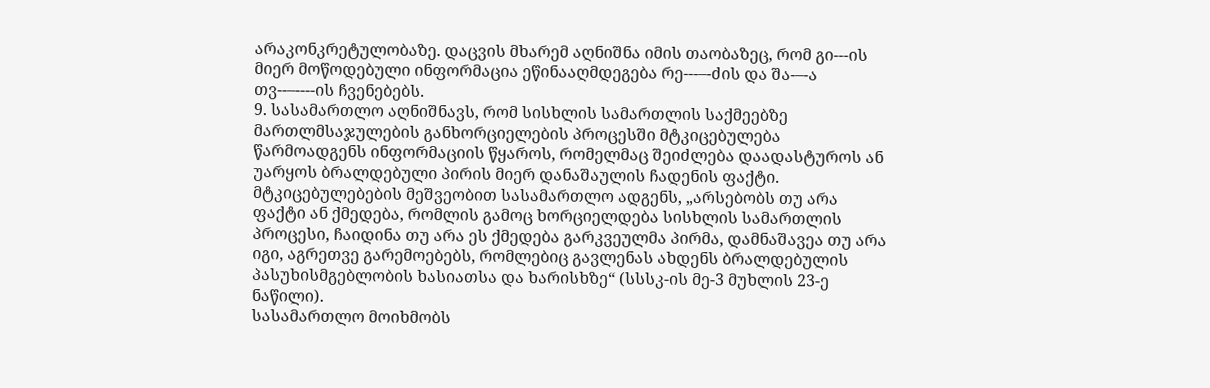არაკონკრეტულობაზე. დაცვის მხარემ აღნიშნა იმის თაობაზეც, რომ გი---ის მიერ მოწოდებული ინფორმაცია ეწინააღმდეგება რე---–-ძის და შა-–-ა თვ--–----ის ჩვენებებს.
9. სასამართლო აღნიშნავს, რომ სისხლის სამართლის საქმეებზე მართლმსაჯულების განხორციელების პროცესში მტკიცებულება წარმოადგენს ინფორმაციის წყაროს, რომელმაც შეიძლება დაადასტუროს ან უარყოს ბრალდებული პირის მიერ დანაშაულის ჩადენის ფაქტი. მტკიცებულებების მეშვეობით სასამართლო ადგენს, „არსებობს თუ არა ფაქტი ან ქმედება, რომლის გამოც ხორციელდება სისხლის სამართლის პროცესი, ჩაიდინა თუ არა ეს ქმედება გარკვეულმა პირმა, დამნაშავეა თუ არა იგი, აგრეთვე გარემოებებს, რომლებიც გავლენას ახდენს ბრალდებულის პასუხისმგებლობის ხასიათსა და ხარისხზე“ (სსსკ-ის მე-3 მუხლის 23-ე ნაწილი).
სასამართლო მოიხმობს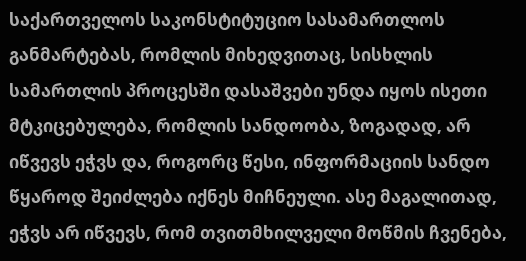საქართველოს საკონსტიტუციო სასამართლოს განმარტებას, რომლის მიხედვითაც, სისხლის სამართლის პროცესში დასაშვები უნდა იყოს ისეთი მტკიცებულება, რომლის სანდოობა, ზოგადად, არ იწვევს ეჭვს და, როგორც წესი, ინფორმაციის სანდო წყაროდ შეიძლება იქნეს მიჩნეული. ასე მაგალითად, ეჭვს არ იწვევს, რომ თვითმხილველი მოწმის ჩვენება,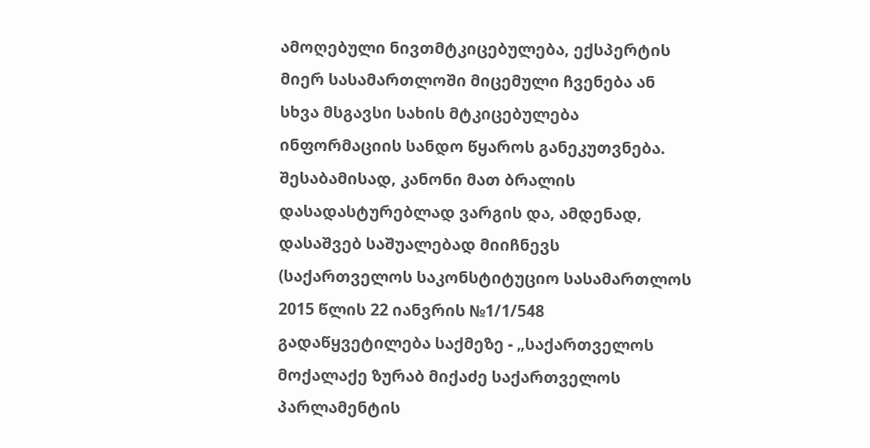ამოღებული ნივთმტკიცებულება, ექსპერტის მიერ სასამართლოში მიცემული ჩვენება ან სხვა მსგავსი სახის მტკიცებულება ინფორმაციის სანდო წყაროს განეკუთვნება. შესაბამისად, კანონი მათ ბრალის დასადასტურებლად ვარგის და, ამდენად, დასაშვებ საშუალებად მიიჩნევს (საქართველოს საკონსტიტუციო სასამართლოს 2015 წლის 22 იანვრის №1/1/548 გადაწყვეტილება საქმეზე - „საქართველოს მოქალაქე ზურაბ მიქაძე საქართველოს პარლამენტის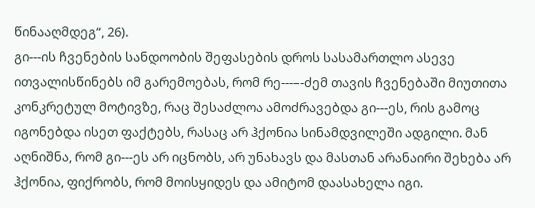წინააღმდეგ“, 26).
გი---ის ჩვენების სანდოობის შეფასების დროს სასამართლო ასევე ითვალისწინებს იმ გარემოებას, რომ რე---–-ძემ თავის ჩვენებაში მიუთითა კონკრეტულ მოტივზე, რაც შესაძლოა ამოძრავებდა გი---ეს, რის გამოც იგონებდა ისეთ ფაქტებს, რასაც არ ჰქონია სინამდვილეში ადგილი. მან აღნიშნა, რომ გი---ეს არ იცნობს, არ უნახავს და მასთან არანაირი შეხება არ ჰქონია, ფიქრობს, რომ მოისყიდეს და ამიტომ დაასახელა იგი.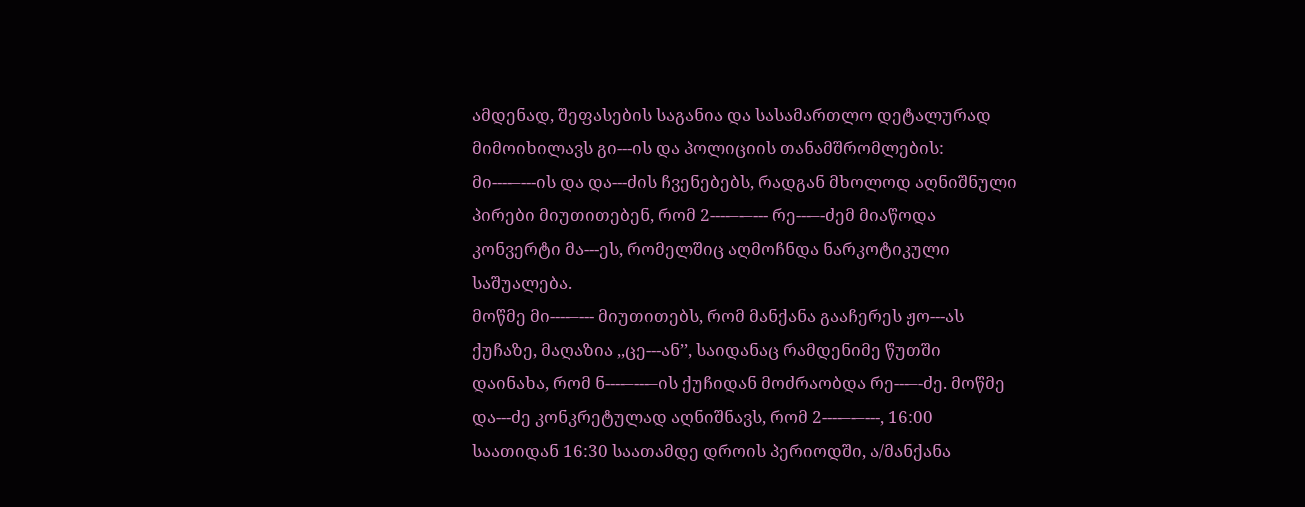ამდენად, შეფასების საგანია და სასამართლო დეტალურად მიმოიხილავს გი---ის და პოლიციის თანამშრომლების: მი----–---ის და და---ძის ჩვენებებს, რადგან მხოლოდ აღნიშნული პირები მიუთითებენ, რომ 2----–-–--- რე---–-ძემ მიაწოდა კონვერტი მა---ეს, რომელშიც აღმოჩნდა ნარკოტიკული საშუალება.
მოწმე მი----–--- მიუთითებს, რომ მანქანა გააჩერეს ჟო---ას ქუჩაზე, მაღაზია ,,ცე---ან’’, საიდანაც რამდენიმე წუთში დაინახა, რომ ნ----–---–ის ქუჩიდან მოძრაობდა რე---–-ძე. მოწმე და---ძე კონკრეტულად აღნიშნავს, რომ 2----–-–---, 16:00 საათიდან 16:30 საათამდე დროის პერიოდში, ა/მანქანა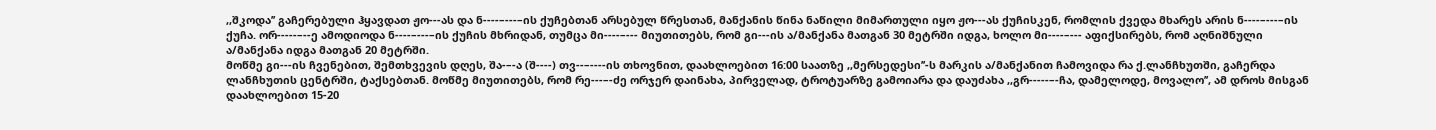,,შკოდა’’ გაჩერებული ჰყავდათ ჟო---ას და ნ----–---–ის ქუჩებთან არსებულ წრესთან, მანქანის წინა ნაწილი მიმართული იყო ჟო---ას ქუჩისკენ, რომლის ქვედა მხარეს არის ნ----–---–ის ქუჩა. ორ-----–--ე ამოდიოდა ნ----–---–ის ქუჩის მხრიდან, თუმცა მი----–--- მიუთითებს, რომ გი---ის ა/მანქანა მათგან 30 მეტრში იდგა, ხოლო მი----–--- აფიქსირებს, რომ აღნიშნული ა/მანქანა იდგა მათგან 20 მეტრში.
მოწმე გი---ის ჩვენებით, შემთხვევის დღეს, შა-–-ა (შ----) თვ--–----ის თხოვნით, დაახლოებით 16:00 საათზე ,,მერსედესი’’-ს მარკის ა/მანქანით ჩამოვიდა რა ქ.ლანჩხუთში, გაჩერდა ლანჩხუთის ცენტრში, ტაქსებთან. მოწმე მიუთითებს, რომ რე---–-ძე ორჯერ დაინახა, პირველად, ტროტუარზე გამოიარა და დაუძახა ,,გრ-----–-ჩა, დამელოდე, მოვალო’’, ამ დროს მისგან დაახლოებით 15-20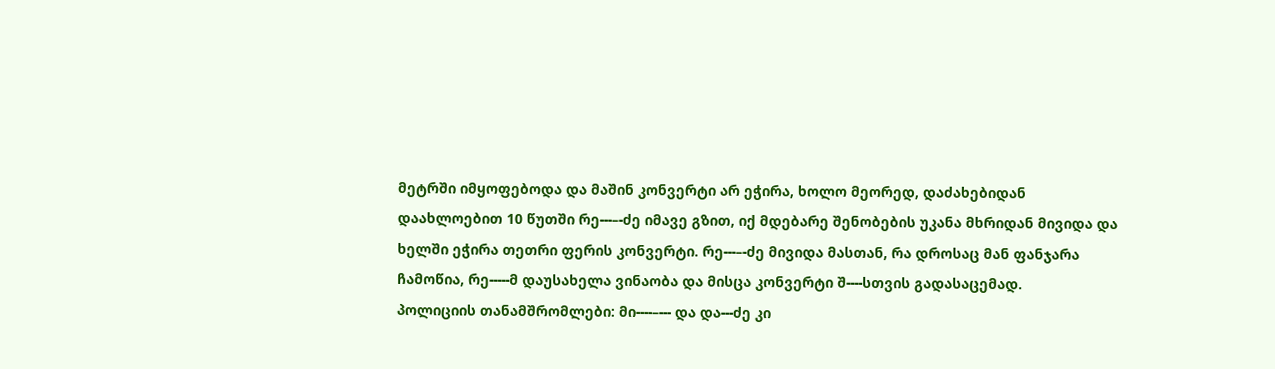მეტრში იმყოფებოდა და მაშინ კონვერტი არ ეჭირა, ხოლო მეორედ, დაძახებიდან დაახლოებით 10 წუთში რე---–-ძე იმავე გზით, იქ მდებარე შენობების უკანა მხრიდან მივიდა და ხელში ეჭირა თეთრი ფერის კონვერტი. რე---–-ძე მივიდა მასთან, რა დროსაც მან ფანჯარა ჩამოწია, რე-----მ დაუსახელა ვინაობა და მისცა კონვერტი შ----სთვის გადასაცემად.
პოლიციის თანამშრომლები: მი----–--- და და---ძე კი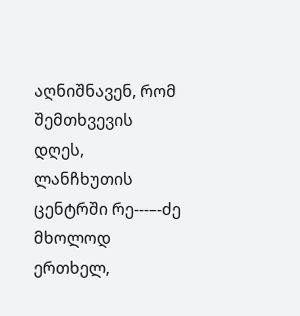აღნიშნავენ, რომ შემთხვევის დღეს, ლანჩხუთის ცენტრში რე---–-ძე მხოლოდ ერთხელ,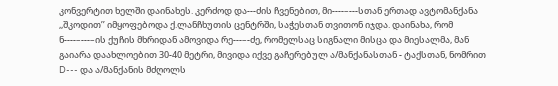კონვერტით ხელში დაინახეს. კერძოდ და---ძის ჩვენებით, მი----–---სთან ერთად ავტომანქანა ,,შკოდით’’ იმყოფებოდა ქ.ლანჩხუთის ცენტრში, საჭესთან თვითონ იჯდა. დაინახა, რომ ნ----–---–ის ქუჩის მხრიდან ამოვიდა რე---–-ძე, რომელსაც სიგნალი მისცა და მიესალმა, მან გაიარა დაახლოებით 30-40 მეტრი, მივიდა იქვე გაჩერებულ ა/მანქანასთან - ტაქსთან, ნომრით D--- და ა/მანქანის მძღოლს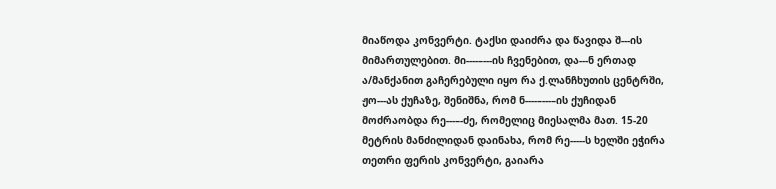მიაწოდა კონვერტი. ტაქსი დაიძრა და წავიდა შ---ის მიმართულებით. მი----–---ის ჩვენებით, და---ნ ერთად ა/მანქანით გაჩერებული იყო რა ქ.ლანჩხუთის ცენტრში, ჟო---ას ქუჩაზე, შენიშნა, რომ ნ----–---–ის ქუჩიდან მოძრაობდა რე---–-ძე, რომელიც მიესალმა მათ. 15-20 მეტრის მანძილიდან დაინახა, რომ რე-----ს ხელში ეჭირა თეთრი ფერის კონვერტი, გაიარა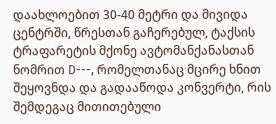დაახლოებით 30-40 მეტრი და მივიდა ცენტრში, წრესთან გაჩერებულ, ტაქსის ტრაფარეტის მქონე ავტომანქანასთან ნომრით D---, რომელთანაც მცირე ხნით შეყოვნდა და გადააწოდა კონვერტი, რის შემდეგაც მითითებული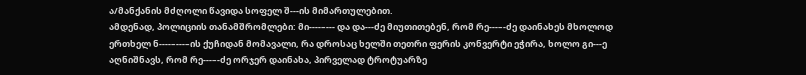ა/მანქანის მძღოლი წავიდა სოფელ შ---ის მიმართულებით.
ამდენად, პოლიციის თანამშრომლები: მი----–--- და და---ძე მიუთითებენ, რომ რე---–-ძე დაინახეს მხოლოდ ერთხელ ნ----–---–ის ქუჩიდან მომავალი, რა დროსაც ხელში თეთრი ფერის კონვერტი ეჭირა, ხოლო გი---ე აღნიშნავს, რომ რე---–-ძე ორჯერ დაინახა, პირველად ტროტუარზე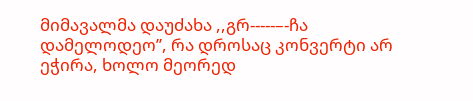მიმავალმა დაუძახა ,,გრ-----–-ჩა დამელოდეო’’, რა დროსაც კონვერტი არ ეჭირა, ხოლო მეორედ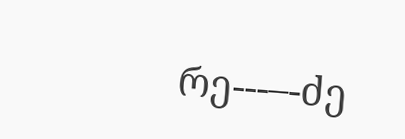რე---–-ძე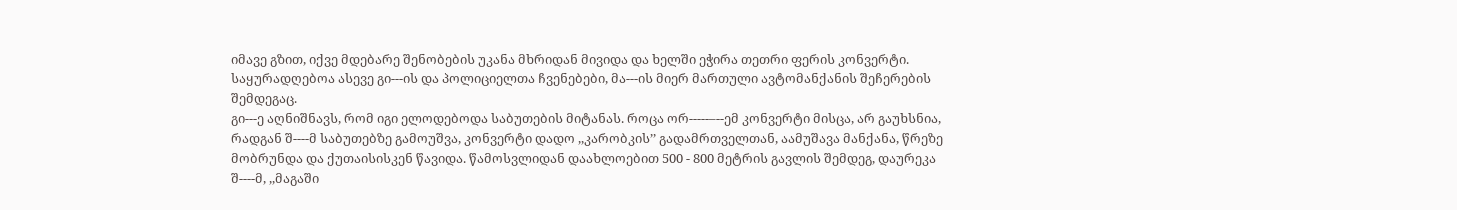იმავე გზით, იქვე მდებარე შენობების უკანა მხრიდან მივიდა და ხელში ეჭირა თეთრი ფერის კონვერტი.
საყურადღებოა ასევე გი---ის და პოლიციელთა ჩვენებები, მა---ის მიერ მართული ავტომანქანის შეჩერების შემდეგაც.
გი---ე აღნიშნავს, რომ იგი ელოდებოდა საბუთების მიტანას. როცა ორ-----–--ემ კონვერტი მისცა, არ გაუხსნია, რადგან შ----მ საბუთებზე გამოუშვა, კონვერტი დადო ,,კარობკის’’ გადამრთველთან, აამუშავა მანქანა, წრეზე მობრუნდა და ქუთაისისკენ წავიდა. წამოსვლიდან დაახლოებით 500 - 800 მეტრის გავლის შემდეგ, დაურეკა შ----მ, ,,მაგაში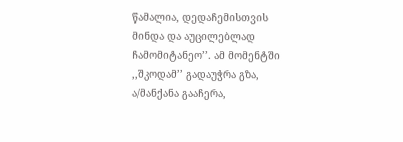წამალია, დედაჩემისთვის მინდა და აუცილებლად ჩამომიტანეო’’. ამ მომენტში ,,შკოდამ’’ გადაუჭრა გზა, ა/მანქანა გააჩერა,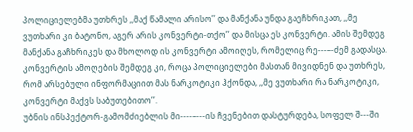პოლიციელებმა უთხრეს ,,მაქ წამალი არისო’’ და მანქანა უნდა გაეჩხრიკათ, ,,მე ვუთხარი კი ბატონო, აგერ არის კონვერტი-თქო’’ და მისცა ეს კონვერტი. ამის შემდეგ მანქანა გაჩხრიკეს და მხოლოდ ის კონვერტი ამოიღეს, რომელიც რე---–-ძემ გადასცა. კონვერტის ამოღების შემდეგ კი, როცა პოლიციელები მასთან მივიდნენ და უთხრეს, რომ არსებული ინფორმაციით მას ნარკოტიკი ჰქონდა, ,,მე ვუთხარი რა ნარკოტიკი, კონვერტი მაქვს საბუთებითო’’.
უბნის ინსპექტორ-გამომძიებლის მი----–---ის ჩვენებით დასტურდება, სოფელ შ---ში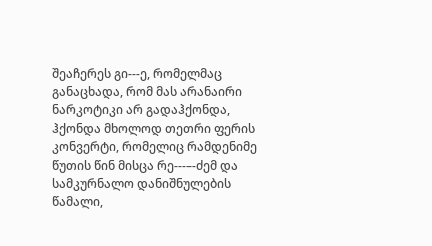შეაჩერეს გი---ე, რომელმაც განაცხადა, რომ მას არანაირი ნარკოტიკი არ გადაჰქონდა, ჰქონდა მხოლოდ თეთრი ფერის კონვერტი, რომელიც რამდენიმე წუთის წინ მისცა რე---–-ძემ და სამკურნალო დანიშნულების წამალი,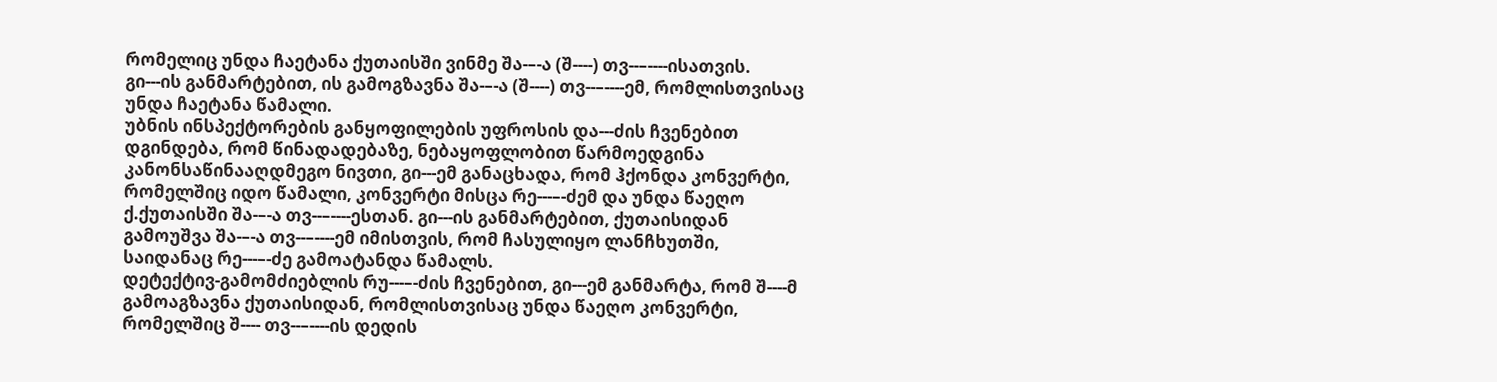რომელიც უნდა ჩაეტანა ქუთაისში ვინმე შა-–-ა (შ----) თვ--–----ისათვის. გი---ის განმარტებით, ის გამოგზავნა შა-–-ა (შ----) თვ--–----ემ, რომლისთვისაც უნდა ჩაეტანა წამალი.
უბნის ინსპექტორების განყოფილების უფროსის და---ძის ჩვენებით დგინდება, რომ წინადადებაზე, ნებაყოფლობით წარმოედგინა კანონსაწინააღდმეგო ნივთი, გი---ემ განაცხადა, რომ ჰქონდა კონვერტი, რომელშიც იდო წამალი, კონვერტი მისცა რე---–-ძემ და უნდა წაეღო ქ.ქუთაისში შა-–-ა თვ--–----ესთან. გი---ის განმარტებით, ქუთაისიდან გამოუშვა შა-–-ა თვ--–----ემ იმისთვის, რომ ჩასულიყო ლანჩხუთში, საიდანაც რე---–-ძე გამოატანდა წამალს.
დეტექტივ-გამომძიებლის რუ---–-ძის ჩვენებით, გი---ემ განმარტა, რომ შ----მ გამოაგზავნა ქუთაისიდან, რომლისთვისაც უნდა წაეღო კონვერტი, რომელშიც შ---- თვ--–----ის დედის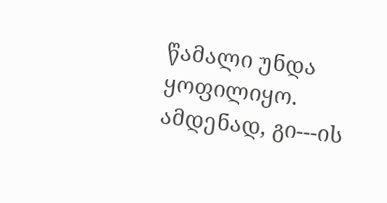წამალი უნდა ყოფილიყო.
ამდენად, გი---ის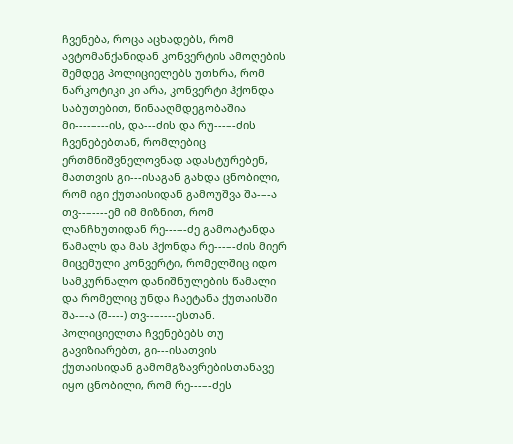ჩვენება, როცა აცხადებს, რომ ავტომანქანიდან კონვერტის ამოღების შემდეგ პოლიციელებს უთხრა, რომ ნარკოტიკი კი არა, კონვერტი ჰქონდა საბუთებით, წინააღმდეგობაშია მი----–---ის, და---ძის და რუ---–-ძის ჩვენებებთან, რომლებიც ერთმნიშვნელოვნად ადასტურებენ, მათთვის გი---ისაგან გახდა ცნობილი, რომ იგი ქუთაისიდან გამოუშვა შა-–-ა თვ--–----ემ იმ მიზნით, რომ ლანჩხუთიდან რე---–-ძე გამოატანდა წამალს და მას ჰქონდა რე---–-ძის მიერ მიცემული კონვერტი, რომელშიც იდო სამკურნალო დანიშნულების წამალი და რომელიც უნდა ჩაეტანა ქუთაისში შა-–-ა (შ----) თვ--–----ესთან.
პოლიციელთა ჩვენებებს თუ გავიზიარებთ, გი---ისათვის ქუთაისიდან გამომგზავრებისთანავე იყო ცნობილი, რომ რე---–-ძეს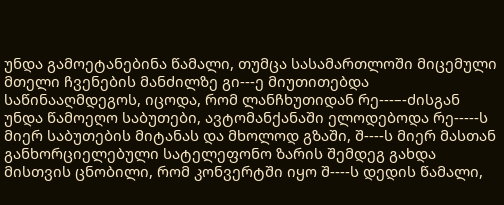უნდა გამოეტანებინა წამალი, თუმცა სასამართლოში მიცემული მთელი ჩვენების მანძილზე გი---ე მიუთითებდა საწინააღმდეგოს, იცოდა, რომ ლანჩხუთიდან რე---–-ძისგან უნდა წამოეღო საბუთები, ავტომანქანაში ელოდებოდა რე-----ს მიერ საბუთების მიტანას და მხოლოდ გზაში, შ----ს მიერ მასთან განხორციელებული სატელეფონო ზარის შემდეგ გახდა მისთვის ცნობილი, რომ კონვერტში იყო შ----ს დედის წამალი,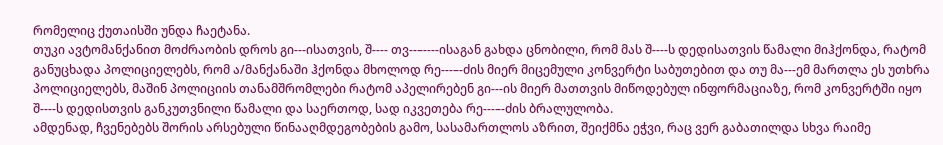რომელიც ქუთაისში უნდა ჩაეტანა.
თუკი ავტომანქანით მოძრაობის დროს გი---ისათვის, შ---- თვ--–----ისაგან გახდა ცნობილი, რომ მას შ----ს დედისათვის წამალი მიჰქონდა, რატომ განუცხადა პოლიციელებს, რომ ა/მანქანაში ჰქონდა მხოლოდ რე---–-ძის მიერ მიცემული კონვერტი საბუთებით და თუ მა---ემ მართლა ეს უთხრა პოლიციელებს, მაშინ პოლიციის თანამშრომლები რატომ აპელირებენ გი---ის მიერ მათთვის მიწოდებულ ინფორმაციაზე, რომ კონვერტში იყო შ----ს დედისთვის განკუთვნილი წამალი და საერთოდ, სად იკვეთება რე---–-ძის ბრალულობა.
ამდენად, ჩვენებებს შორის არსებული წინააღმდეგობების გამო, სასამართლოს აზრით, შეიქმნა ეჭვი, რაც ვერ გაბათილდა სხვა რაიმე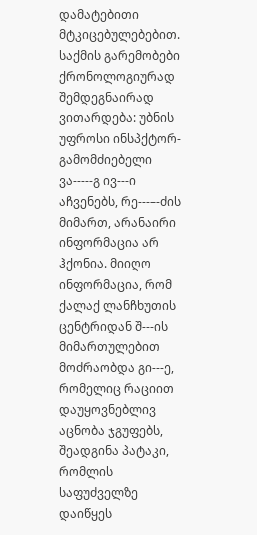დამატებითი მტკიცებულებებით.
საქმის გარემობები ქრონოლოგიურად შემდეგნაირად ვითარდება: უბნის უფროსი ინსპქტორ-გამომძიებელი ვა-----გ ივ---ი აჩვენებს, რე---–-ძის მიმართ, არანაირი ინფორმაცია არ ჰქონია. მიიღო ინფორმაცია, რომ ქალაქ ლანჩხუთის ცენტრიდან შ---ის მიმართულებით მოძრაობდა გი---ე, რომელიც რაციით დაუყოვნებლივ აცნობა ჯგუფებს, შეადგინა პატაკი, რომლის საფუძველზე დაიწყეს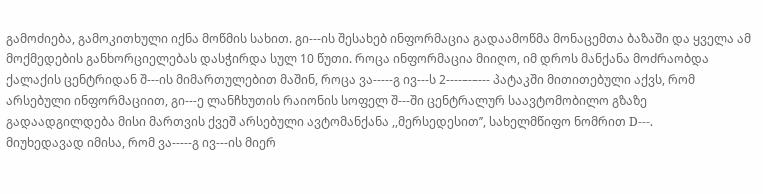გამოძიება, გამოკითხული იქნა მოწმის სახით. გი---ის შესახებ ინფორმაცია გადაამოწმა მონაცემთა ბაზაში და ყველა ამ მოქმედების განხორციელებას დასჭირდა სულ 10 წუთი. როცა ინფორმაცია მიიღო, იმ დროს მანქანა მოძრაობდა ქალაქის ცენტრიდან შ---ის მიმართულებით მაშინ, როცა ვა-----გ ივ---ს 2----–-–--- პატაკში მითითებული აქვს, რომ არსებული ინფორმაციით, გი---ე ლანჩხუთის რაიონის სოფელ შ---ში ცენტრალურ საავტომობილო გზაზე გადაადგილდება მისი მართვის ქვეშ არსებული ავტომანქანა ,,მერსედესით’’, სახელმწიფო ნომრით D---.
მიუხედავად იმისა, რომ ვა-----გ ივ---ის მიერ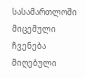სასამართლოში მიცემული ჩვენება მიღებული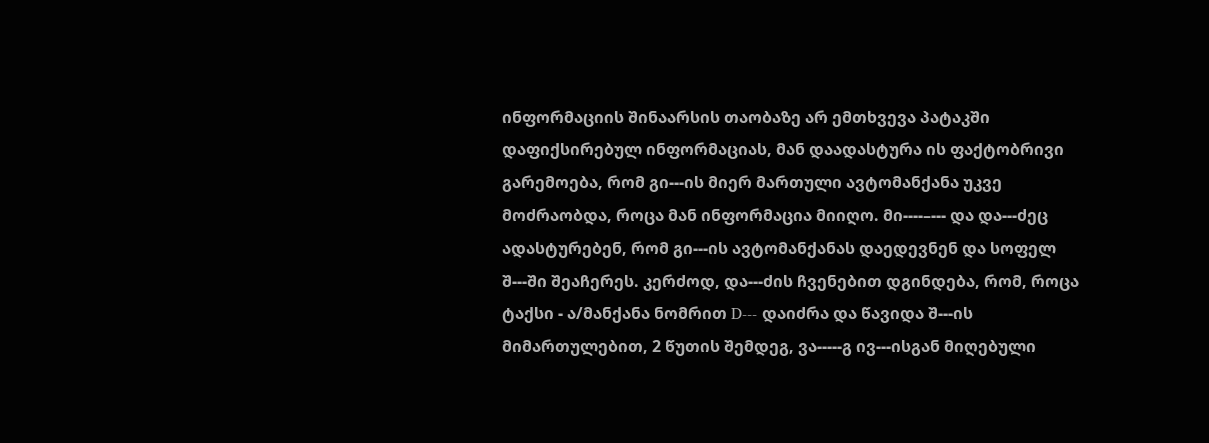ინფორმაციის შინაარსის თაობაზე არ ემთხვევა პატაკში დაფიქსირებულ ინფორმაციას, მან დაადასტურა ის ფაქტობრივი გარემოება, რომ გი---ის მიერ მართული ავტომანქანა უკვე მოძრაობდა, როცა მან ინფორმაცია მიიღო. მი----–--- და და---ძეც ადასტურებენ, რომ გი---ის ავტომანქანას დაედევნენ და სოფელ შ---ში შეაჩერეს. კერძოდ, და---ძის ჩვენებით დგინდება, რომ, როცა ტაქსი - ა/მანქანა ნომრით D--- დაიძრა და წავიდა შ---ის მიმართულებით, 2 წუთის შემდეგ, ვა-----გ ივ---ისგან მიღებული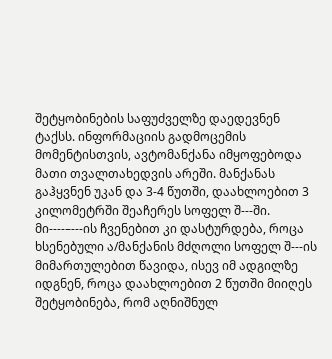შეტყობინების საფუძველზე დაედევნენ ტაქსს. ინფორმაციის გადმოცემის მომენტისთვის, ავტომანქანა იმყოფებოდა მათი თვალთახედვის არეში. მანქანას გაჰყვნენ უკან და 3-4 წუთში, დაახლოებით 3 კილომეტრში შეაჩერეს სოფელ შ---ში. მი----–---ის ჩვენებით კი დასტურდება, როცა ხსენებული ა/მანქანის მძღოლი სოფელ შ---ის მიმართულებით წავიდა, ისევ იმ ადგილზე იდგნენ, როცა დაახლოებით 2 წუთში მიიღეს შეტყობინება, რომ აღნიშნულ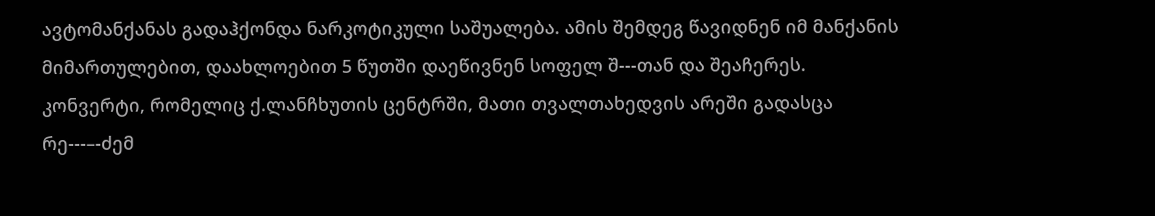ავტომანქანას გადაჰქონდა ნარკოტიკული საშუალება. ამის შემდეგ წავიდნენ იმ მანქანის მიმართულებით, დაახლოებით 5 წუთში დაეწივნენ სოფელ შ---თან და შეაჩერეს. კონვერტი, რომელიც ქ.ლანჩხუთის ცენტრში, მათი თვალთახედვის არეში გადასცა რე---–-ძემ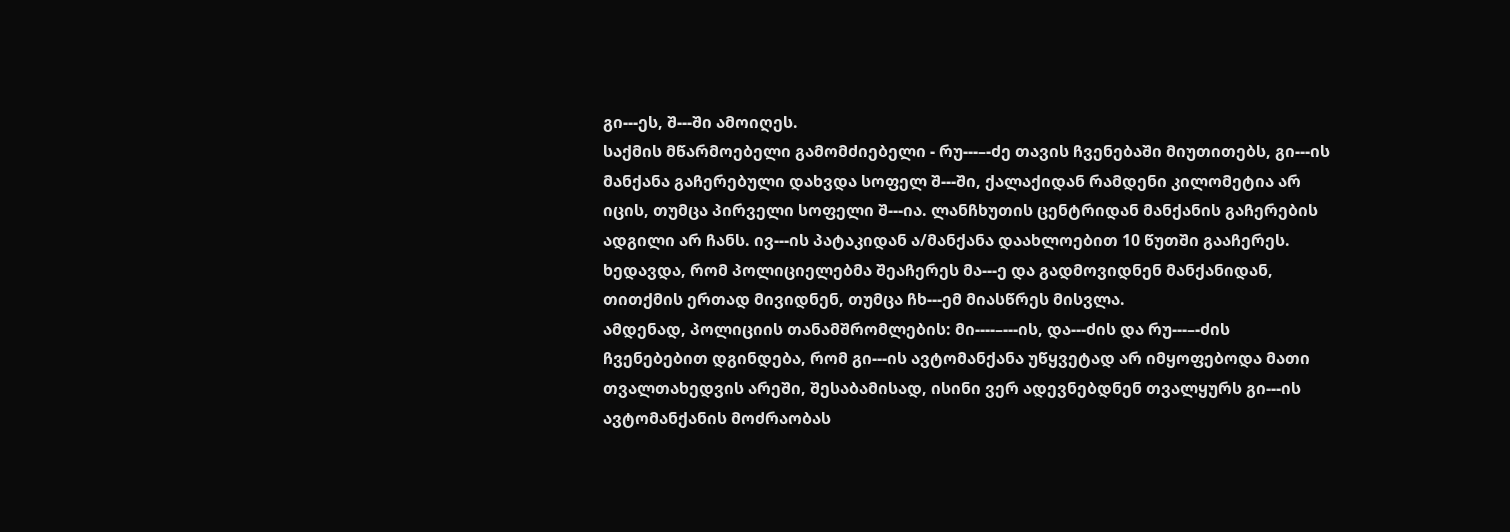გი---ეს, შ---ში ამოიღეს.
საქმის მწარმოებელი გამომძიებელი - რუ---–-ძე თავის ჩვენებაში მიუთითებს, გი---ის მანქანა გაჩერებული დახვდა სოფელ შ---ში, ქალაქიდან რამდენი კილომეტია არ იცის, თუმცა პირველი სოფელი შ---ია. ლანჩხუთის ცენტრიდან მანქანის გაჩერების ადგილი არ ჩანს. ივ---ის პატაკიდან ა/მანქანა დაახლოებით 10 წუთში გააჩერეს. ხედავდა, რომ პოლიციელებმა შეაჩერეს მა---ე და გადმოვიდნენ მანქანიდან, თითქმის ერთად მივიდნენ, თუმცა ჩხ---ემ მიასწრეს მისვლა.
ამდენად, პოლიციის თანამშრომლების: მი----–---ის, და---ძის და რუ---–-ძის ჩვენებებით დგინდება, რომ გი---ის ავტომანქანა უწყვეტად არ იმყოფებოდა მათი თვალთახედვის არეში, შესაბამისად, ისინი ვერ ადევნებდნენ თვალყურს გი---ის ავტომანქანის მოძრაობას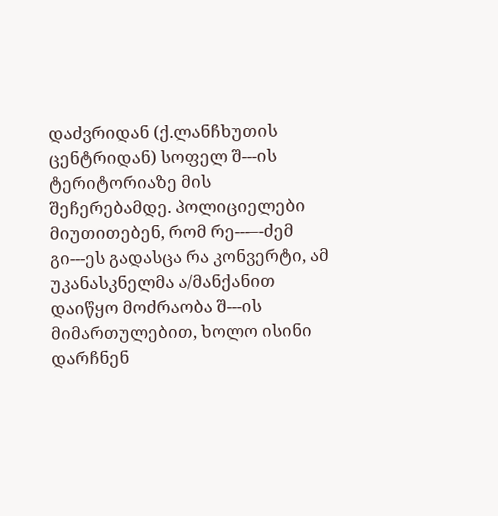დაძვრიდან (ქ.ლანჩხუთის ცენტრიდან) სოფელ შ---ის ტერიტორიაზე მის შეჩერებამდე. პოლიციელები მიუთითებენ, რომ რე---–-ძემ გი---ეს გადასცა რა კონვერტი, ამ უკანასკნელმა ა/მანქანით დაიწყო მოძრაობა შ---ის მიმართულებით, ხოლო ისინი დარჩნენ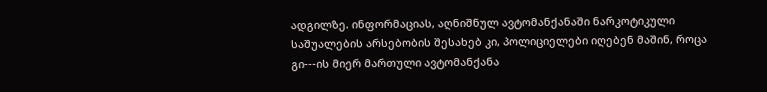ადგილზე. ინფორმაციას, აღნიშნულ ავტომანქანაში ნარკოტიკული საშუალების არსებობის შესახებ კი, პოლიციელები იღებენ მაშინ, როცა გი---ის მიერ მართული ავტომანქანა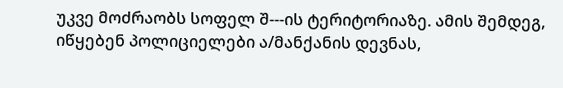უკვე მოძრაობს სოფელ შ---ის ტერიტორიაზე. ამის შემდეგ, იწყებენ პოლიციელები ა/მანქანის დევნას,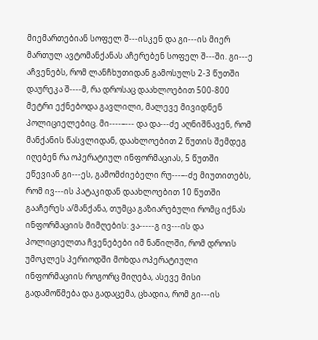მიემართებიან სოფელ შ---ისკენ და გი---ის მიერ მართულ ავტომანქანას აჩერებენ სოფელ შ---ში. გი---ე აჩვენებს, რომ ლანჩხუთიდან გამოსულს 2-3 წუთში დაურეკა შ----მ, რა დროსაც დაახლოებით 500-800 მეტრი ექნებოდა გავლილი, მალევე მივიდნენ პოლიციელებიც. მი----–--- და და---ძე აღნიშნავენ, რომ მანქანის წასვლიდან, დაახლოებით 2 წუთის შემდეგ იღებენ რა ოპერატიულ ინფორმაციას, 5 წუთში ეწევიან გი---ეს, გამომძიებელი რუ---–-ძე მიუთითებს, რომ ივ---ის პატაკიდან დაახლოებით 10 წუთში გააჩერეს ა/მანქანა, თუმცა გაზიარებული რომც იქნას ინფორმაციის მიმღების: ვა-----გ ივ---ის და პოლიციელთა ჩვენებები იმ ნაწილში, რომ დროის უმოკლეს პერიოდში მოხდა ოპერატიული ინფორმაციის როგორც მიღება, ასევე მისი გადამოწმება და გადაცემა, ცხადია, რომ გი---ის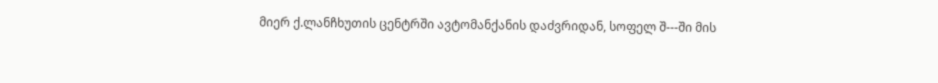მიერ ქ.ლანჩხუთის ცენტრში ავტომანქანის დაძვრიდან, სოფელ შ---ში მის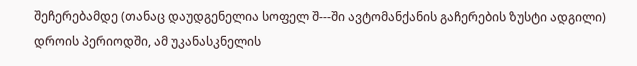შეჩერებამდე (თანაც დაუდგენელია სოფელ შ---ში ავტომანქანის გაჩერების ზუსტი ადგილი) დროის პერიოდში, ამ უკანასკნელის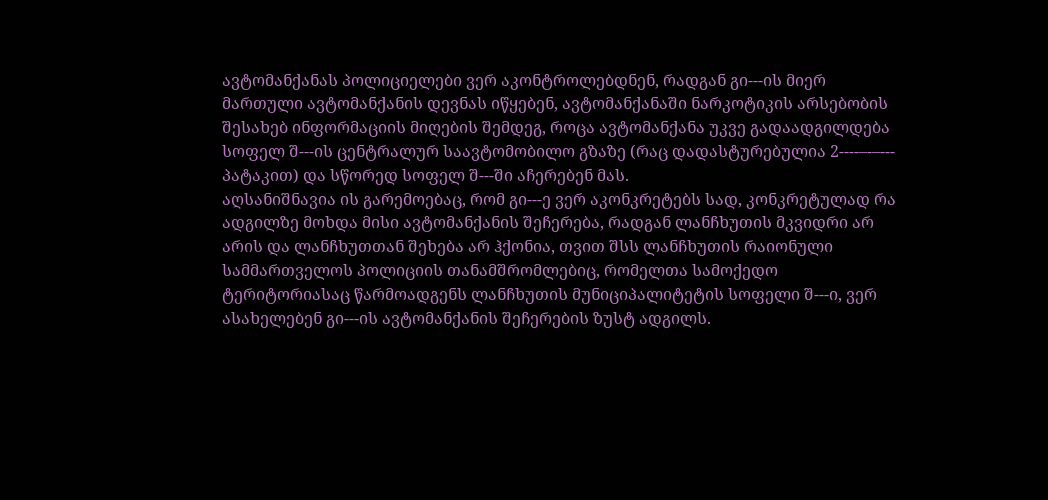ავტომანქანას პოლიციელები ვერ აკონტროლებდნენ, რადგან გი---ის მიერ მართული ავტომანქანის დევნას იწყებენ, ავტომანქანაში ნარკოტიკის არსებობის შესახებ ინფორმაციის მიღების შემდეგ, როცა ავტომანქანა უკვე გადაადგილდება სოფელ შ---ის ცენტრალურ საავტომობილო გზაზე (რაც დადასტურებულია 2----–-–--- პატაკით) და სწორედ სოფელ შ---ში აჩერებენ მას.
აღსანიშნავია ის გარემოებაც, რომ გი---ე ვერ აკონკრეტებს სად, კონკრეტულად რა ადგილზე მოხდა მისი ავტომანქანის შეჩერება, რადგან ლანჩხუთის მკვიდრი არ არის და ლანჩხუთთან შეხება არ ჰქონია, თვით შსს ლანჩხუთის რაიონული სამმართველოს პოლიციის თანამშრომლებიც, რომელთა სამოქედო ტერიტორიასაც წარმოადგენს ლანჩხუთის მუნიციპალიტეტის სოფელი შ---ი, ვერ ასახელებენ გი---ის ავტომანქანის შეჩერების ზუსტ ადგილს.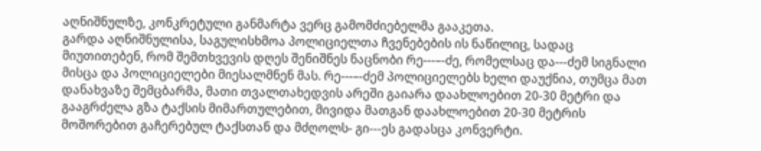აღნიშნულზე, კონკრეტული განმარტა ვერც გამომძიებელმა გააკეთა.
გარდა აღნიშნულისა, საგულისხმოა პოლიციელთა ჩვენებების ის ნაწილიც, სადაც მიუთითებენ, რომ შემთხვევის დღეს შენიშნეს ნაცნობი რე---–-ძე, რომელსაც და---ძემ სიგნალი მისცა და პოლიციელები მიესალმნენ მას. რე---–-ძემ პოლიციელებს ხელი დაუქნია, თუმცა მათ დანახვაზე შემცბარმა, მათი თვალთახედვის არეში გაიარა დაახლოებით 20-30 მეტრი და გააგრძელა გზა ტაქსის მიმართულებით, მივიდა მათგან დაახლოებით 20-30 მეტრის მოშორებით გაჩერებულ ტაქსთან და მძღოლს- გი---ეს გადასცა კონვერტი.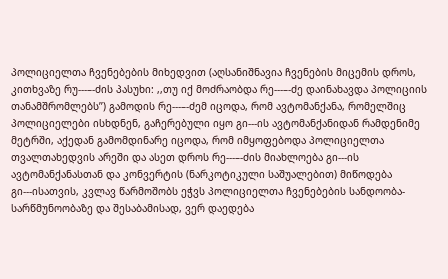პოლიციელთა ჩვენებების მიხედვით (აღსანიშნავია ჩვენების მიცემის დროს, კითხვაზე რუ---–-ძის პასუხი: ,,თუ იქ მოძრაობდა რე---–-ძე დაინახავდა პოლიციის თანამშრომლებს’’) გამოდის რე---–-ძემ იცოდა, რომ ავტომანქანა, რომელშიც პოლიციელები ისხდნენ, გაჩერებული იყო გი---ის ავტომანქანიდან რამდენიმე მეტრში, აქედან გამომდინარე იცოდა, რომ იმყოფებოდა პოლიციელთა თვალთახედვის არეში და ასეთ დროს რე---–-ძის მიახლოება გი---ის ავტომანქანასთან და კონვერტის (ნარკოტიკული საშუალებით) მიწოდება გი---ისათვის, კვლავ წარმოშობს ეჭვს პოლიციელთა ჩვენებების სანდოობა-სარწმუნოობაზე და შესაბამისად, ვერ დაედება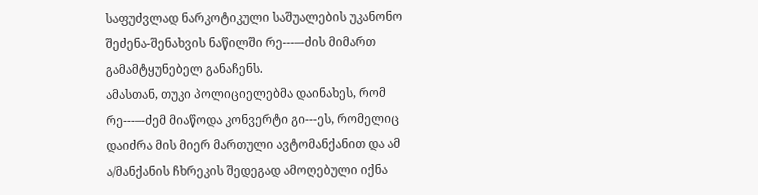საფუძვლად ნარკოტიკული საშუალების უკანონო შეძენა-შენახვის ნაწილში რე---–-ძის მიმართ გამამტყუნებელ განაჩენს.
ამასთან, თუკი პოლიციელებმა დაინახეს, რომ რე---–-ძემ მიაწოდა კონვერტი გი---ეს, რომელიც დაიძრა მის მიერ მართული ავტომანქანით და ამ ა/მანქანის ჩხრეკის შედეგად ამოღებული იქნა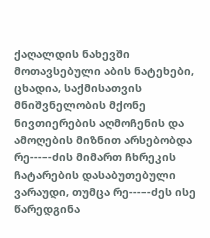ქაღალდის ნახევში მოთავსებული აბის ნატეხები, ცხადია, საქმისათვის მნიშვნელობის მქონე ნივთიერების აღმოჩენის და ამოღების მიზნით არსებობდა რე---–-ძის მიმართ ჩხრეკის ჩატარების დასაბუთებული ვარაუდი, თუმცა რე---–-ძეს ისე წარედგინა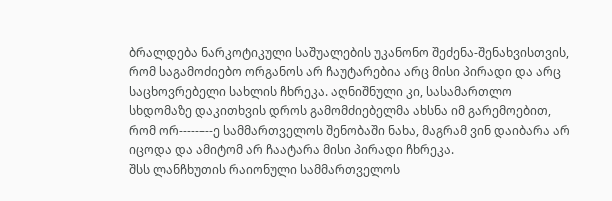ბრალდება ნარკოტიკული საშუალების უკანონო შეძენა-შენახვისთვის, რომ საგამოძიებო ორგანოს არ ჩაუტარებია არც მისი პირადი და არც საცხოვრებელი სახლის ჩხრეკა. აღნიშნული კი, სასამართლო სხდომაზე დაკითხვის დროს გამომძიებელმა ახსნა იმ გარემოებით, რომ ორ-----–--ე სამმართველოს შენობაში ნახა, მაგრამ ვინ დაიბარა არ იცოდა და ამიტომ არ ჩაატარა მისი პირადი ჩხრეკა.
შსს ლანჩხუთის რაიონული სამმართველოს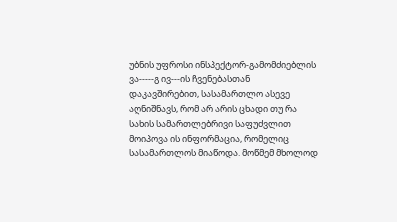უბნის უფროსი ინსპექტორ-გამომძიებლის ვა-----გ ივ---ის ჩვენებასთან დაკავშირებით, სასამართლო ასევე აღნიშნავს, რომ არ არის ცხადი თუ რა სახის სამართლებრივი საფუძვლით მოიპოვა ის ინფორმაცია, რომელიც სასამართლოს მიაწოდა. მოწმემ მხოლოდ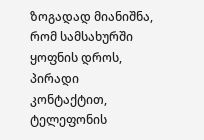ზოგადად მიანიშნა, რომ სამსახურში ყოფნის დროს, პირადი კონტაქტით, ტელეფონის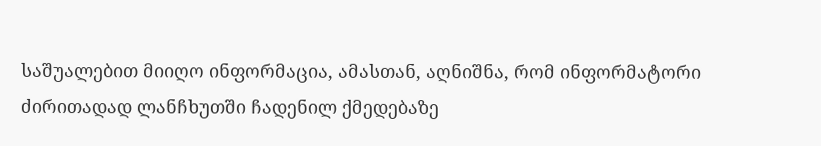საშუალებით მიიღო ინფორმაცია, ამასთან, აღნიშნა, რომ ინფორმატორი ძირითადად ლანჩხუთში ჩადენილ ქმედებაზე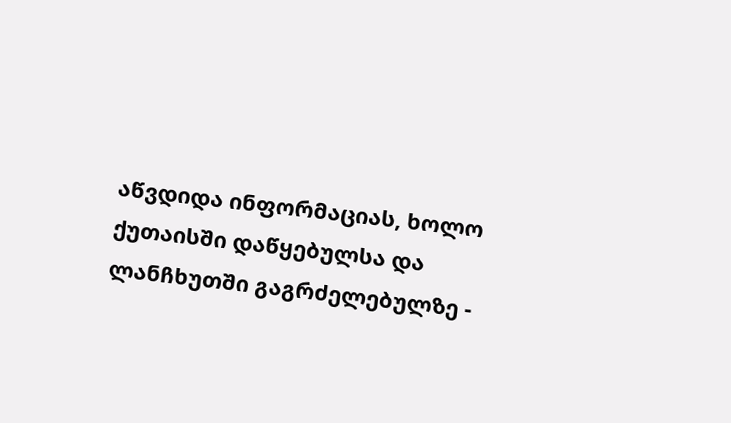აწვდიდა ინფორმაციას, ხოლო ქუთაისში დაწყებულსა და ლანჩხუთში გაგრძელებულზე -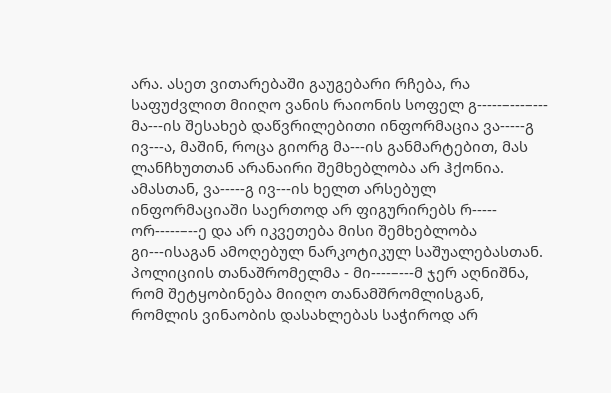არა. ასეთ ვითარებაში გაუგებარი რჩება, რა საფუძვლით მიიღო ვანის რაიონის სოფელ გ-----–---–--- მა---ის შესახებ დაწვრილებითი ინფორმაცია ვა-----გ ივ---ა, მაშინ, როცა გიორგ მა---ის განმარტებით, მას ლანჩხუთთან არანაირი შემხებლობა არ ჰქონია. ამასთან, ვა-----გ ივ---ის ხელთ არსებულ ინფორმაციაში საერთოდ არ ფიგურირებს რ----- ორ-----–--ე და არ იკვეთება მისი შემხებლობა გი---ისაგან ამოღებულ ნარკოტიკულ საშუალებასთან. პოლიციის თანაშრომელმა - მი----–---მ ჯერ აღნიშნა, რომ შეტყობინება მიიღო თანამშრომლისგან, რომლის ვინაობის დასახლებას საჭიროდ არ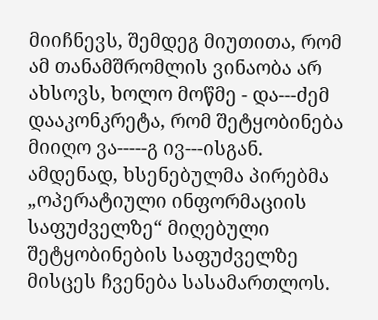მიიჩნევს, შემდეგ მიუთითა, რომ ამ თანამშრომლის ვინაობა არ ახსოვს, ხოლო მოწმე - და---ძემ დააკონკრეტა, რომ შეტყობინება მიიღო ვა-----გ ივ---ისგან. ამდენად, ხსენებულმა პირებმა „ოპერატიული ინფორმაციის საფუძველზე“ მიღებული შეტყობინების საფუძველზე მისცეს ჩვენება სასამართლოს.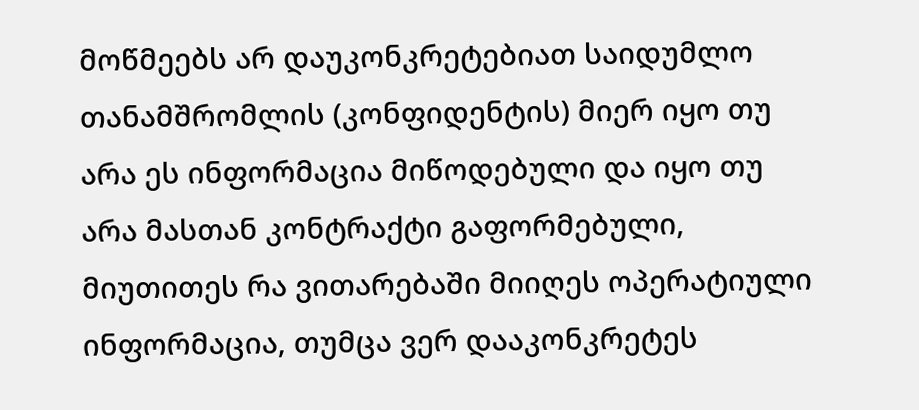მოწმეებს არ დაუკონკრეტებიათ საიდუმლო თანამშრომლის (კონფიდენტის) მიერ იყო თუ არა ეს ინფორმაცია მიწოდებული და იყო თუ არა მასთან კონტრაქტი გაფორმებული, მიუთითეს რა ვითარებაში მიიღეს ოპერატიული ინფორმაცია, თუმცა ვერ დააკონკრეტეს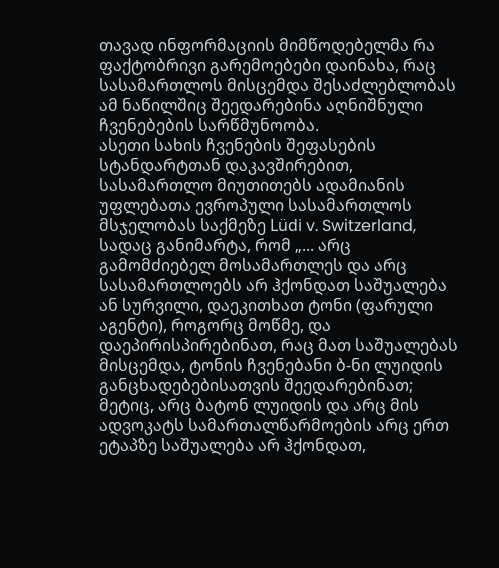თავად ინფორმაციის მიმწოდებელმა რა ფაქტობრივი გარემოებები დაინახა, რაც სასამართლოს მისცემდა შესაძლებლობას ამ ნაწილშიც შეედარებინა აღნიშნული ჩვენებების სარწმუნოობა.
ასეთი სახის ჩვენების შეფასების სტანდარტთან დაკავშირებით, სასამართლო მიუთითებს ადამიანის უფლებათა ევროპული სასამართლოს მსჯელობას საქმეზე Lüdi v. Switzerland, სადაც განიმარტა, რომ „... არც გამომძიებელ მოსამართლეს და არც სასამართლოებს არ ჰქონდათ საშუალება ან სურვილი, დაეკითხათ ტონი (ფარული აგენტი), როგორც მოწმე, და დაეპირისპირებინათ, რაც მათ საშუალებას მისცემდა, ტონის ჩვენებანი ბ-ნი ლუიდის განცხადებებისათვის შეედარებინათ; მეტიც, არც ბატონ ლუიდის და არც მის ადვოკატს სამართალწარმოების არც ერთ ეტაპზე საშუალება არ ჰქონდათ,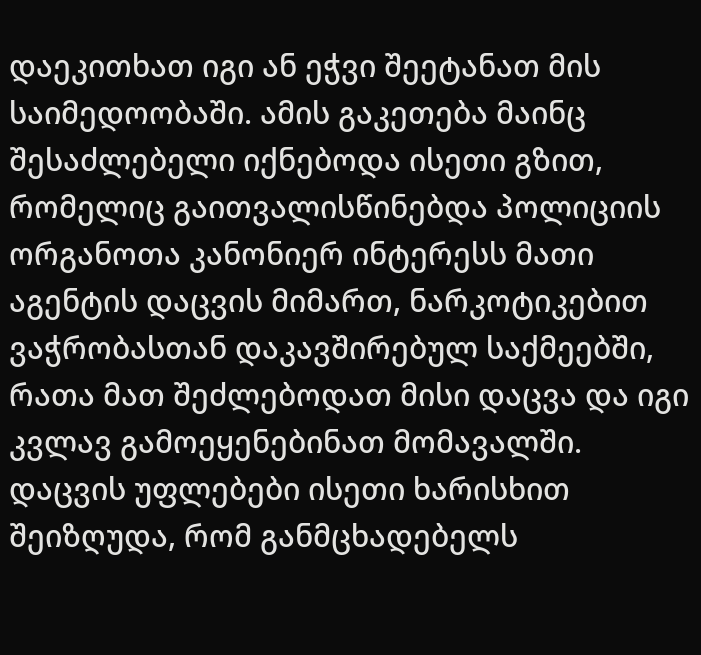დაეკითხათ იგი ან ეჭვი შეეტანათ მის საიმედოობაში. ამის გაკეთება მაინც შესაძლებელი იქნებოდა ისეთი გზით, რომელიც გაითვალისწინებდა პოლიციის ორგანოთა კანონიერ ინტერესს მათი აგენტის დაცვის მიმართ, ნარკოტიკებით ვაჭრობასთან დაკავშირებულ საქმეებში, რათა მათ შეძლებოდათ მისი დაცვა და იგი კვლავ გამოეყენებინათ მომავალში. დაცვის უფლებები ისეთი ხარისხით შეიზღუდა, რომ განმცხადებელს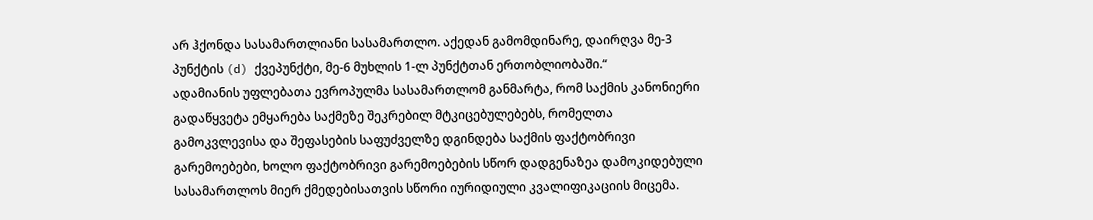არ ჰქონდა სასამართლიანი სასამართლო. აქედან გამომდინარე, დაირღვა მე-3 პუნქტის (d) ქვეპუნქტი, მე-6 მუხლის 1-ლ პუნქტთან ერთობლიობაში.“
ადამიანის უფლებათა ევროპულმა სასამართლომ განმარტა, რომ საქმის კანონიერი გადაწყვეტა ემყარება საქმეზე შეკრებილ მტკიცებულებებს, რომელთა გამოკვლევისა და შეფასების საფუძველზე დგინდება საქმის ფაქტობრივი გარემოებები, ხოლო ფაქტობრივი გარემოებების სწორ დადგენაზეა დამოკიდებული სასამართლოს მიერ ქმედებისათვის სწორი იურიდიული კვალიფიკაციის მიცემა.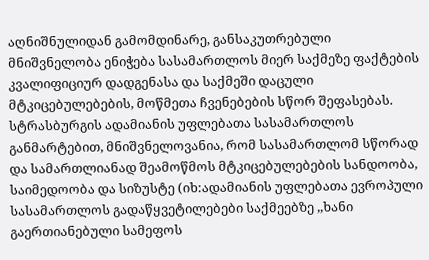აღნიშნულიდან გამომდინარე, განსაკუთრებული მნიშვნელობა ენიჭება სასამართლოს მიერ საქმეზე ფაქტების კვალიფიციურ დადგენასა და საქმეში დაცული მტკიცებულებების, მოწმეთა ჩვენებების სწორ შეფასებას. სტრასბურგის ადამიანის უფლებათა სასამართლოს განმარტებით, მნიშვნელოვანია, რომ სასამართლომ სწორად და სამართლიანად შეამოწმოს მტკიცებულებების სანდოობა, საიმედოობა და სიზუსტე (იხ:ადამიანის უფლებათა ევროპული სასამართლოს გადაწყვეტილებები საქმეებზე ,,ხანი გაერთიანებული სამეფოს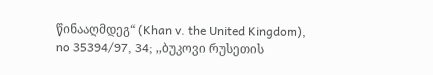წინააღმდეგ“ (Khan v. the United Kingdom), no 35394/97, 34; ,,ბუკოვი რუსეთის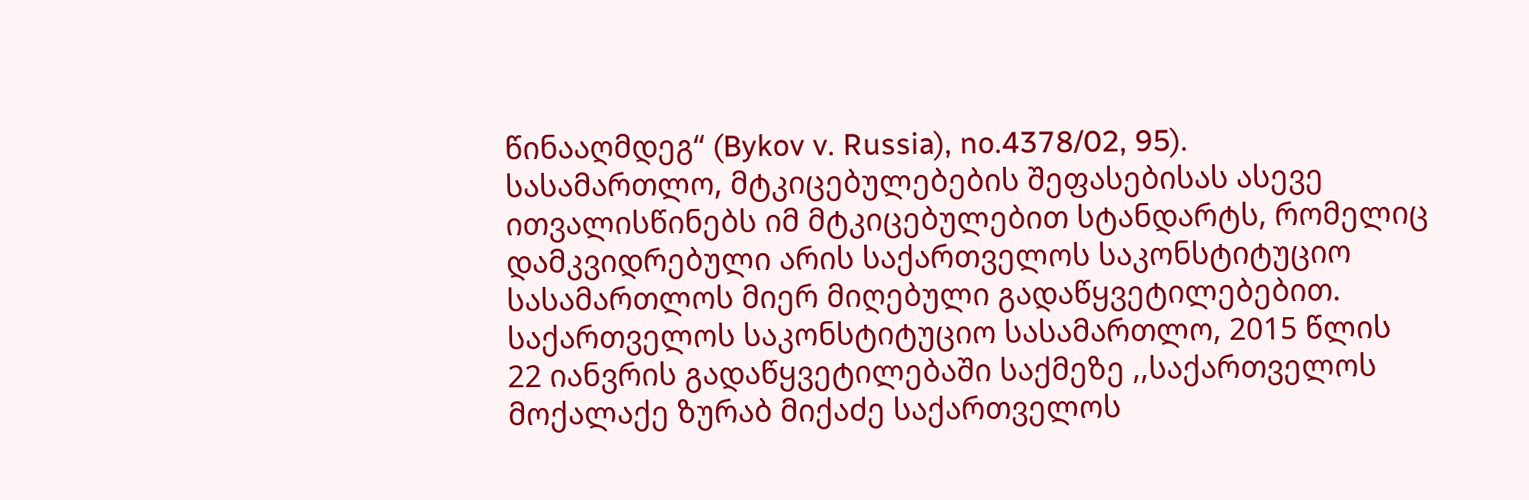წინააღმდეგ“ (Bykov v. Russia), no.4378/02, 95).
სასამართლო, მტკიცებულებების შეფასებისას ასევე ითვალისწინებს იმ მტკიცებულებით სტანდარტს, რომელიც დამკვიდრებული არის საქართველოს საკონსტიტუციო სასამართლოს მიერ მიღებული გადაწყვეტილებებით. საქართველოს საკონსტიტუციო სასამართლო, 2015 წლის 22 იანვრის გადაწყვეტილებაში საქმეზე ,,საქართველოს მოქალაქე ზურაბ მიქაძე საქართველოს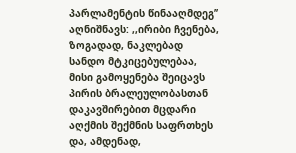პარლამენტის წინააღმდეგ’’ აღნიშნავს: ,,ირიბი ჩვენება, ზოგადად, ნაკლებად სანდო მტკიცებულებაა, მისი გამოყენება შეიცავს პირის ბრალეულობასთან დაკავშირებით მცდარი აღქმის შექმნის საფრთხეს და, ამდენად,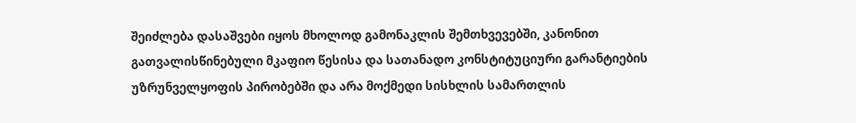შეიძლება დასაშვები იყოს მხოლოდ გამონაკლის შემთხვევებში, კანონით გათვალისწინებული მკაფიო წესისა და სათანადო კონსტიტუციური გარანტიების უზრუნველყოფის პირობებში და არა მოქმედი სისხლის სამართლის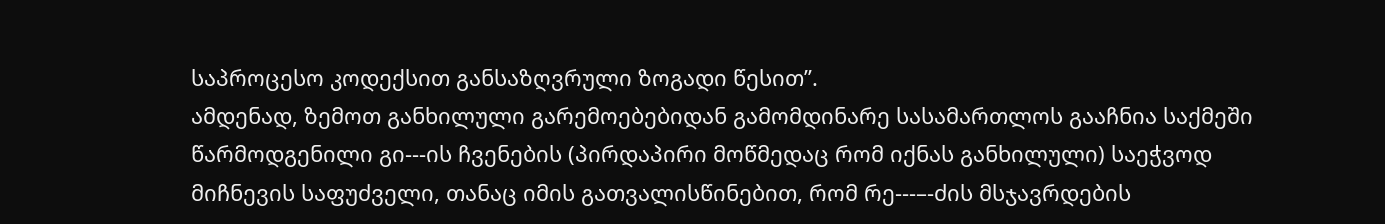საპროცესო კოდექსით განსაზღვრული ზოგადი წესით’’.
ამდენად, ზემოთ განხილული გარემოებებიდან გამომდინარე სასამართლოს გააჩნია საქმეში წარმოდგენილი გი---ის ჩვენების (პირდაპირი მოწმედაც რომ იქნას განხილული) საეჭვოდ მიჩნევის საფუძველი, თანაც იმის გათვალისწინებით, რომ რე---–-ძის მსჯავრდების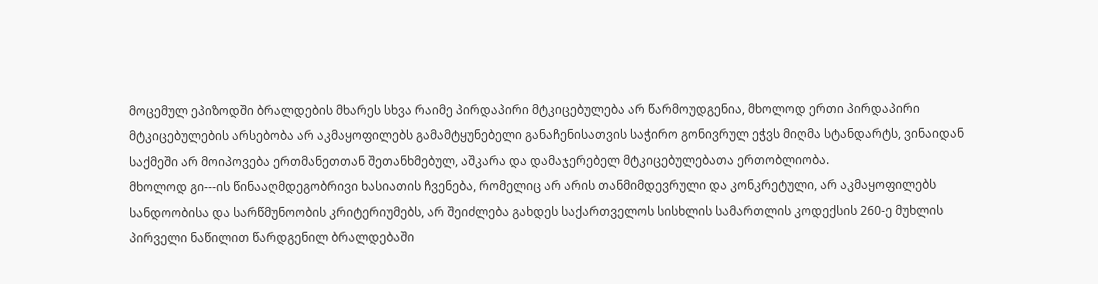მოცემულ ეპიზოდში ბრალდების მხარეს სხვა რაიმე პირდაპირი მტკიცებულება არ წარმოუდგენია, მხოლოდ ერთი პირდაპირი მტკიცებულების არსებობა არ აკმაყოფილებს გამამტყუნებელი განაჩენისათვის საჭირო გონივრულ ეჭვს მიღმა სტანდარტს, ვინაიდან საქმეში არ მოიპოვება ერთმანეთთან შეთანხმებულ, აშკარა და დამაჯერებელ მტკიცებულებათა ერთობლიობა.
მხოლოდ გი---ის წინააღმდეგობრივი ხასიათის ჩვენება, რომელიც არ არის თანმიმდევრული და კონკრეტული, არ აკმაყოფილებს სანდოობისა და სარწმუნოობის კრიტერიუმებს, არ შეიძლება გახდეს საქართველოს სისხლის სამართლის კოდექსის 260-ე მუხლის პირველი ნაწილით წარდგენილ ბრალდებაში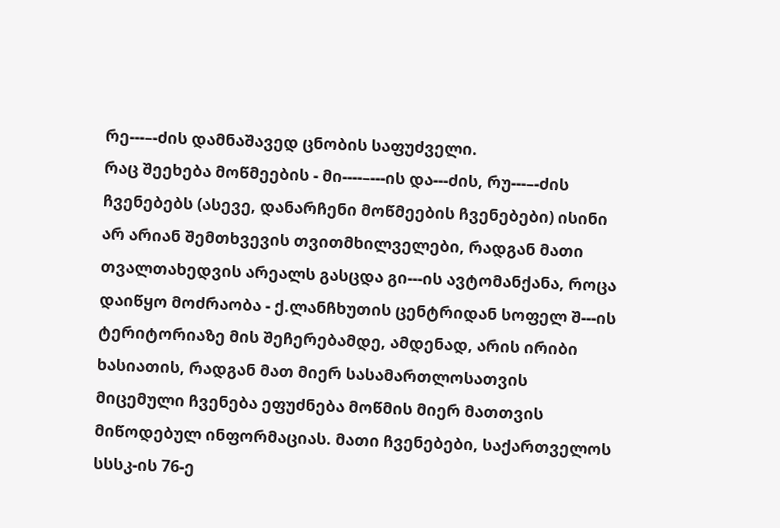რე---–-ძის დამნაშავედ ცნობის საფუძველი.
რაც შეეხება მოწმეების - მი----–---ის და---ძის, რუ---–-ძის ჩვენებებს (ასევე, დანარჩენი მოწმეების ჩვენებები) ისინი არ არიან შემთხვევის თვითმხილველები, რადგან მათი თვალთახედვის არეალს გასცდა გი---ის ავტომანქანა, როცა დაიწყო მოძრაობა - ქ.ლანჩხუთის ცენტრიდან სოფელ შ---ის ტერიტორიაზე მის შეჩერებამდე, ამდენად, არის ირიბი ხასიათის, რადგან მათ მიერ სასამართლოსათვის მიცემული ჩვენება ეფუძნება მოწმის მიერ მათთვის მიწოდებულ ინფორმაციას. მათი ჩვენებები, საქართველოს სსსკ-ის 76-ე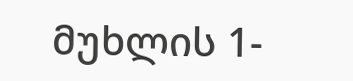მუხლის 1-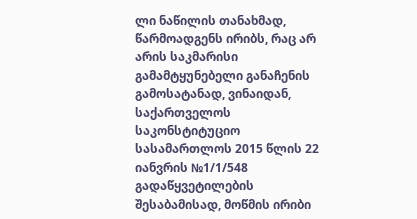ლი ნაწილის თანახმად, წარმოადგენს ირიბს, რაც არ არის საკმარისი გამამტყუნებელი განაჩენის გამოსატანად, ვინაიდან, საქართველოს საკონსტიტუციო სასამართლოს 2015 წლის 22 იანვრის №1/1/548 გადაწყვეტილების შესაბამისად, მოწმის ირიბი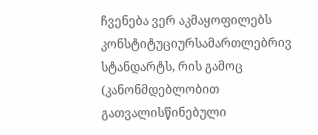ჩვენება ვერ აკმაყოფილებს კონსტიტუციურსამართლებრივ სტანდარტს, რის გამოც (კანონმდებლობით გათვალისწინებული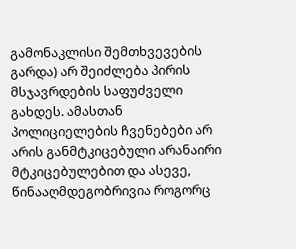გამონაკლისი შემთხვევების გარდა) არ შეიძლება პირის მსჯავრდების საფუძველი გახდეს. ამასთან პოლიციელების ჩვენებები არ არის განმტკიცებული არანაირი მტკიცებულებით და ასევე, წინააღმდეგობრივია როგორც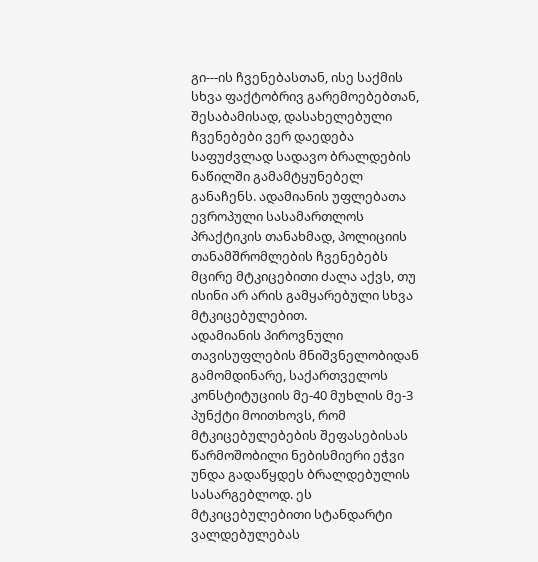გი---ის ჩვენებასთან, ისე საქმის სხვა ფაქტობრივ გარემოებებთან, შესაბამისად, დასახელებული ჩვენებები ვერ დაედება საფუძვლად სადავო ბრალდების ნაწილში გამამტყუნებელ განაჩენს. ადამიანის უფლებათა ევროპული სასამართლოს პრაქტიკის თანახმად, პოლიციის თანამშრომლების ჩვენებებს მცირე მტკიცებითი ძალა აქვს, თუ ისინი არ არის გამყარებული სხვა მტკიცებულებით.
ადამიანის პიროვნული თავისუფლების მნიშვნელობიდან გამომდინარე, საქართველოს კონსტიტუციის მე-40 მუხლის მე-3 პუნქტი მოითხოვს, რომ მტკიცებულებების შეფასებისას წარმოშობილი ნებისმიერი ეჭვი უნდა გადაწყდეს ბრალდებულის სასარგებლოდ. ეს მტკიცებულებითი სტანდარტი ვალდებულებას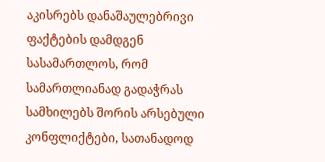აკისრებს დანაშაულებრივი ფაქტების დამდგენ სასამართლოს, რომ სამართლიანად გადაჭრას სამხილებს შორის არსებული კონფლიქტები, სათანადოდ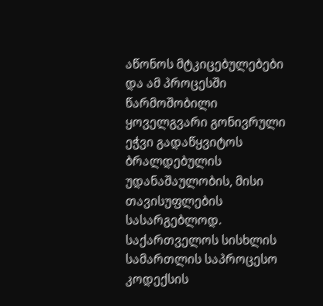აწონოს მტკიცებულებები და ამ პროცესში წარმოშობილი ყოველგვარი გონივრული ეჭვი გადაწყვიტოს ბრალდებულის უდანაშაულობის, მისი თავისუფლების სასარგებლოდ.
საქართველოს სისხლის სამართლის საპროცესო კოდექსის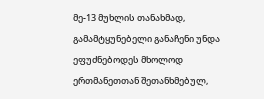მე-13 მუხლის თანახმად, გამამტყუნებელი განაჩენი უნდა ეფუძნებოდეს მხოლოდ ერთმანეთთან შეთანხმებულ,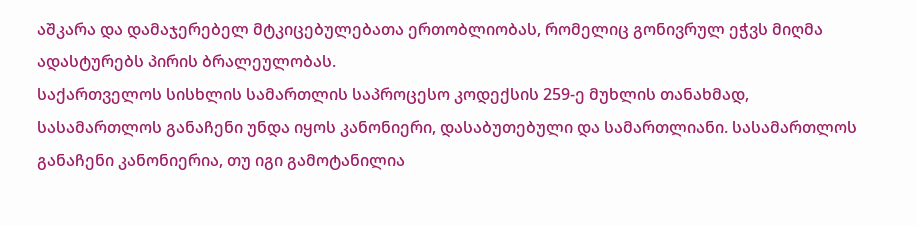აშკარა და დამაჯერებელ მტკიცებულებათა ერთობლიობას, რომელიც გონივრულ ეჭვს მიღმა ადასტურებს პირის ბრალეულობას.
საქართველოს სისხლის სამართლის საპროცესო კოდექსის 259-ე მუხლის თანახმად, სასამართლოს განაჩენი უნდა იყოს კანონიერი, დასაბუთებული და სამართლიანი. სასამართლოს განაჩენი კანონიერია, თუ იგი გამოტანილია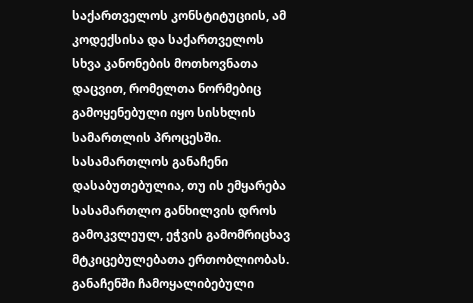საქართველოს კონსტიტუციის, ამ კოდექსისა და საქართველოს სხვა კანონების მოთხოვნათა დაცვით, რომელთა ნორმებიც გამოყენებული იყო სისხლის სამართლის პროცესში. სასამართლოს განაჩენი დასაბუთებულია, თუ ის ემყარება სასამართლო განხილვის დროს გამოკვლეულ, ეჭვის გამომრიცხავ მტკიცებულებათა ერთობლიობას. განაჩენში ჩამოყალიბებული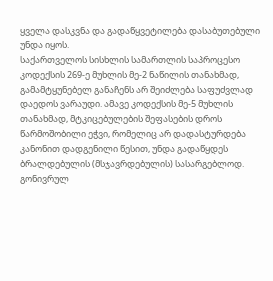ყველა დასკვნა და გადაწყვეტილება დასაბუთებული უნდა იყოს.
საქართველოს სისხლის სამართლის საპროცესო კოდექსის 269-ე მუხლის მე-2 ნაწილის თანახმად, გამამტყუნებელ განაჩენს არ შეიძლება საფუძვლად დაედოს ვარაუდი. ამავე კოდექსის მე-5 მუხლის თანახმად, მტკიცებულების შეფასების დროს წარმოშობილი ეჭვი, რომელიც არ დადასტურდება კანონით დადგენილი წესით, უნდა გადაწყდეს ბრალდებულის (მსჯავრდებულის) სასარგებლოდ.
გონივრულ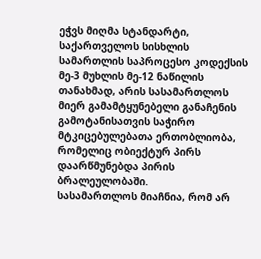ეჭვს მიღმა სტანდარტი, საქართველოს სისხლის სამართლის საპროცესო კოდექსის მე-3 მუხლის მე-12 ნაწილის თანახმად, არის სასამართლოს მიერ გამამტყუნებელი განაჩენის გამოტანისათვის საჭირო მტკიცებულებათა ერთობლიობა, რომელიც ობიექტურ პირს დაარწმუნებდა პირის ბრალეულობაში.
სასამართლოს მიაჩნია, რომ არ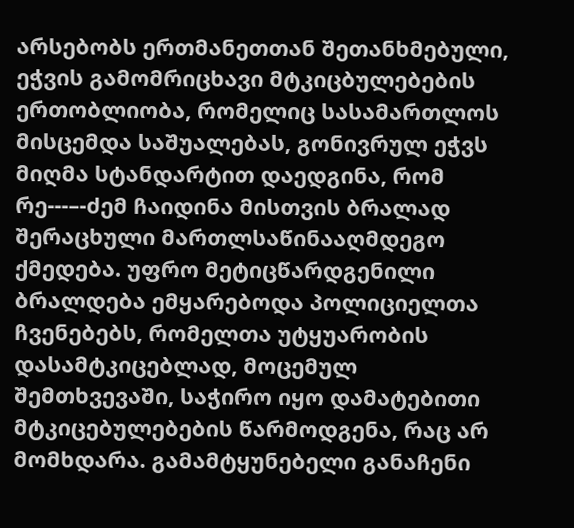არსებობს ერთმანეთთან შეთანხმებული, ეჭვის გამომრიცხავი მტკიცბულებების ერთობლიობა, რომელიც სასამართლოს მისცემდა საშუალებას, გონივრულ ეჭვს მიღმა სტანდარტით დაედგინა, რომ რე---–-ძემ ჩაიდინა მისთვის ბრალად შერაცხული მართლსაწინააღმდეგო ქმედება. უფრო მეტიცწარდგენილი ბრალდება ემყარებოდა პოლიციელთა ჩვენებებს, რომელთა უტყუარობის დასამტკიცებლად, მოცემულ შემთხვევაში, საჭირო იყო დამატებითი მტკიცებულებების წარმოდგენა, რაც არ მომხდარა. გამამტყუნებელი განაჩენი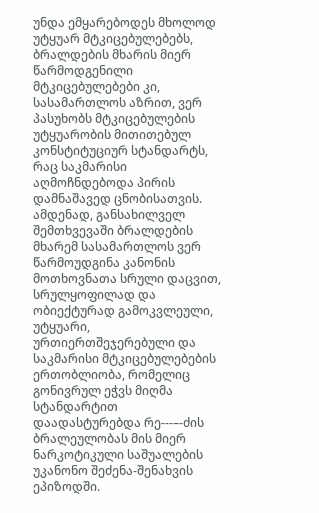უნდა ემყარებოდეს მხოლოდ უტყუარ მტკიცებულებებს, ბრალდების მხარის მიერ წარმოდგენილი მტკიცებულებები კი, სასამართლოს აზრით, ვერ პასუხობს მტკიცებულების უტყუარობის მითითებულ კონსტიტუციურ სტანდარტს, რაც საკმარისი აღმოჩნდებოდა პირის დამნაშავედ ცნობისათვის.
ამდენად, განსახილველ შემთხვევაში ბრალდების მხარემ სასამართლოს ვერ წარმოუდგინა კანონის მოთხოვნათა სრული დაცვით, სრულყოფილად და ობიექტურად გამოკვლეული, უტყუარი, ურთიერთშეჯერებული და საკმარისი მტკიცებულებების ერთობლიობა, რომელიც გონივრულ ეჭვს მიღმა სტანდარტით დაადასტურებდა რე---–-ძის ბრალეულობას მის მიერ ნარკოტიკული საშუალების უკანონო შეძენა-შენახვის ეპიზოდში.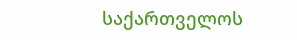საქართველოს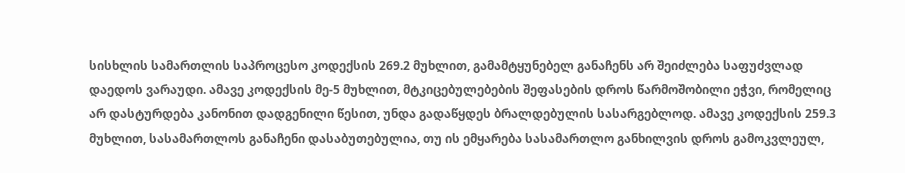სისხლის სამართლის საპროცესო კოდექსის 269.2 მუხლით, გამამტყუნებელ განაჩენს არ შეიძლება საფუძვლად დაედოს ვარაუდი. ამავე კოდექსის მე-5 მუხლით, მტკიცებულებების შეფასების დროს წარმოშობილი ეჭვი, რომელიც არ დასტურდება კანონით დადგენილი წესით, უნდა გადაწყდეს ბრალდებულის სასარგებლოდ. ამავე კოდექსის 259.3 მუხლით, სასამართლოს განაჩენი დასაბუთებულია, თუ ის ემყარება სასამართლო განხილვის დროს გამოკვლეულ,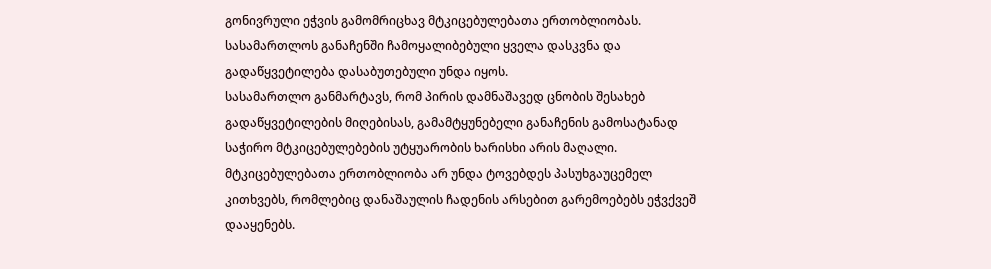გონივრული ეჭვის გამომრიცხავ მტკიცებულებათა ერთობლიობას. სასამართლოს განაჩენში ჩამოყალიბებული ყველა დასკვნა და გადაწყვეტილება დასაბუთებული უნდა იყოს.
სასამართლო განმარტავს, რომ პირის დამნაშავედ ცნობის შესახებ გადაწყვეტილების მიღებისას, გამამტყუნებელი განაჩენის გამოსატანად საჭირო მტკიცებულებების უტყუარობის ხარისხი არის მაღალი. მტკიცებულებათა ერთობლიობა არ უნდა ტოვებდეს პასუხგაუცემელ კითხვებს, რომლებიც დანაშაულის ჩადენის არსებით გარემოებებს ეჭვქვეშ დააყენებს.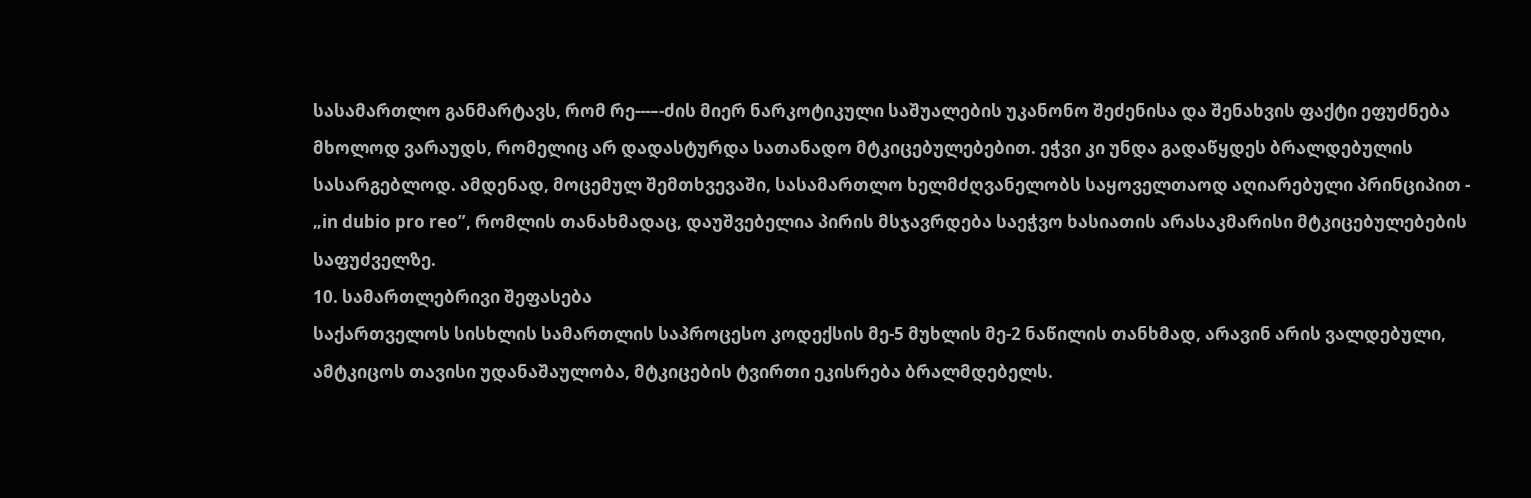სასამართლო განმარტავს, რომ რე---–-ძის მიერ ნარკოტიკული საშუალების უკანონო შეძენისა და შენახვის ფაქტი ეფუძნება მხოლოდ ვარაუდს, რომელიც არ დადასტურდა სათანადო მტკიცებულებებით. ეჭვი კი უნდა გადაწყდეს ბრალდებულის სასარგებლოდ. ამდენად, მოცემულ შემთხვევაში, სასამართლო ხელმძღვანელობს საყოველთაოდ აღიარებული პრინციპით - „in dubio pro reo”, რომლის თანახმადაც, დაუშვებელია პირის მსჯავრდება საეჭვო ხასიათის არასაკმარისი მტკიცებულებების საფუძველზე.
10. სამართლებრივი შეფასება
საქართველოს სისხლის სამართლის საპროცესო კოდექსის მე-5 მუხლის მე-2 ნაწილის თანხმად, არავინ არის ვალდებული, ამტკიცოს თავისი უდანაშაულობა, მტკიცების ტვირთი ეკისრება ბრალმდებელს.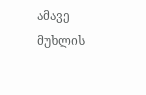ამავე მუხლის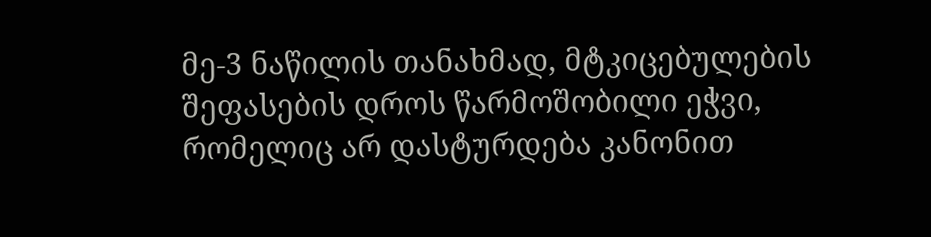მე-3 ნაწილის თანახმად, მტკიცებულების შეფასების დროს წარმოშობილი ეჭვი, რომელიც არ დასტურდება კანონით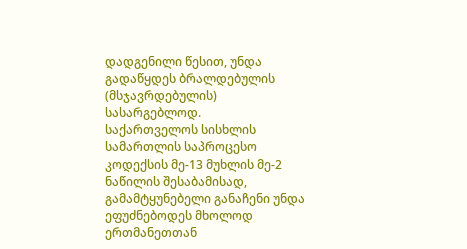დადგენილი წესით, უნდა გადაწყდეს ბრალდებულის (მსჯავრდებულის) სასარგებლოდ.
საქართველოს სისხლის სამართლის საპროცესო კოდექსის მე-13 მუხლის მე-2 ნაწილის შესაბამისად, გამამტყუნებელი განაჩენი უნდა ეფუძნებოდეს მხოლოდ ერთმანეთთან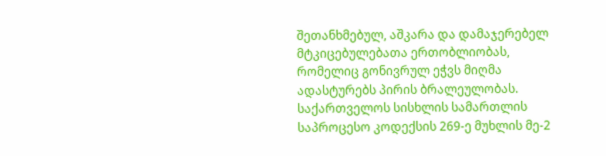შეთანხმებულ, აშკარა და დამაჯერებელ მტკიცებულებათა ერთობლიობას, რომელიც გონივრულ ეჭვს მიღმა ადასტურებს პირის ბრალეულობას.
საქართველოს სისხლის სამართლის საპროცესო კოდექსის 269-ე მუხლის მე-2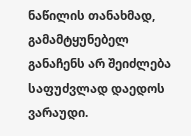ნაწილის თანახმად, გამამტყუნებელ განაჩენს არ შეიძლება საფუძვლად დაედოს ვარაუდი.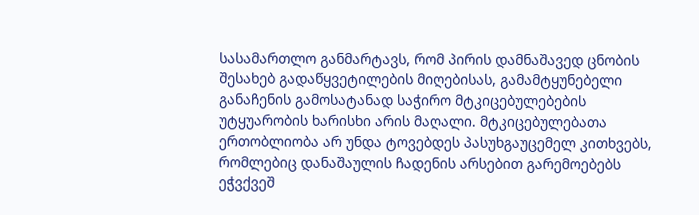სასამართლო განმარტავს, რომ პირის დამნაშავედ ცნობის შესახებ გადაწყვეტილების მიღებისას, გამამტყუნებელი განაჩენის გამოსატანად საჭირო მტკიცებულებების უტყუარობის ხარისხი არის მაღალი. მტკიცებულებათა ერთობლიობა არ უნდა ტოვებდეს პასუხგაუცემელ კითხვებს, რომლებიც დანაშაულის ჩადენის არსებით გარემოებებს ეჭვქვეშ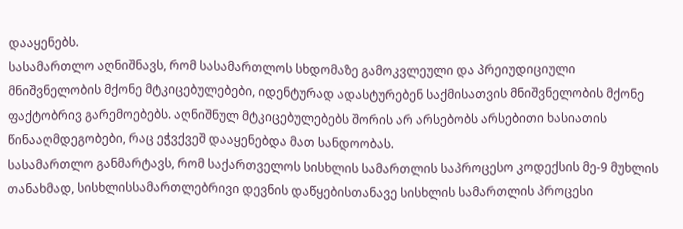დააყენებს.
სასამართლო აღნიშნავს, რომ სასამართლოს სხდომაზე გამოკვლეული და პრეიუდიციული მნიშვნელობის მქონე მტკიცებულებები, იდენტურად ადასტურებენ საქმისათვის მნიშვნელობის მქონე ფაქტობრივ გარემოებებს. აღნიშნულ მტკიცებულებებს შორის არ არსებობს არსებითი ხასიათის წინააღმდეგობები, რაც ეჭვქვეშ დააყენებდა მათ სანდოობას.
სასამართლო განმარტავს, რომ საქართველოს სისხლის სამართლის საპროცესო კოდექსის მე-9 მუხლის თანახმად, სისხლისსამართლებრივი დევნის დაწყებისთანავე სისხლის სამართლის პროცესი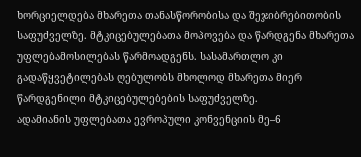ხორციელდება მხარეთა თანასწორობისა და შეჯიბრებითობის საფუძველზე. მტკიცებულებათა მოპოვება და წარდგენა მხარეთა უფლებამოსილებას წარმოადგენს. სასამართლო კი გადაწყვეტილებას ღებულობს მხოლოდ მხარეთა მიერ წარდგენილი მტკიცებულებების საფუძველზე.
ადამიანის უფლებათა ევროპული კონვენციის მე–6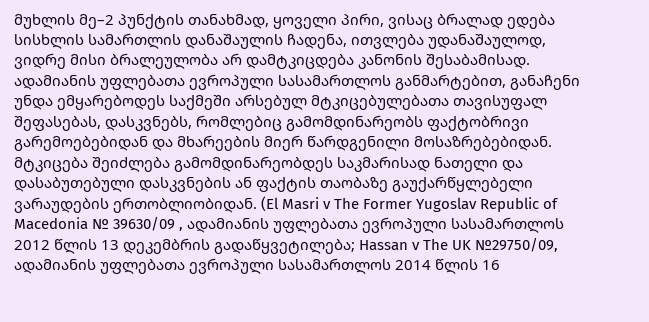მუხლის მე–2 პუნქტის თანახმად, ყოველი პირი, ვისაც ბრალად ედება სისხლის სამართლის დანაშაულის ჩადენა, ითვლება უდანაშაულოდ, ვიდრე მისი ბრალეულობა არ დამტკიცდება კანონის შესაბამისად. ადამიანის უფლებათა ევროპული სასამართლოს განმარტებით, განაჩენი უნდა ემყარებოდეს საქმეში არსებულ მტკიცებულებათა თავისუფალ შეფასებას, დასკვნებს, რომლებიც გამომდინარეობს ფაქტობრივი გარემოებებიდან და მხარეების მიერ წარდგენილი მოსაზრებებიდან. მტკიცება შეიძლება გამომდინარეობდეს საკმარისად ნათელი და დასაბუთებული დასკვნების ან ფაქტის თაობაზე გაუქარწყლებელი ვარაუდების ერთობლიობიდან. (El Masri v The Former Yugoslav Republic of Macedonia № 39630/09 , ადამიანის უფლებათა ევროპული სასამართლოს 2012 წლის 13 დეკემბრის გადაწყვეტილება; Hassan v The UK №29750/09, ადამიანის უფლებათა ევროპული სასამართლოს 2014 წლის 16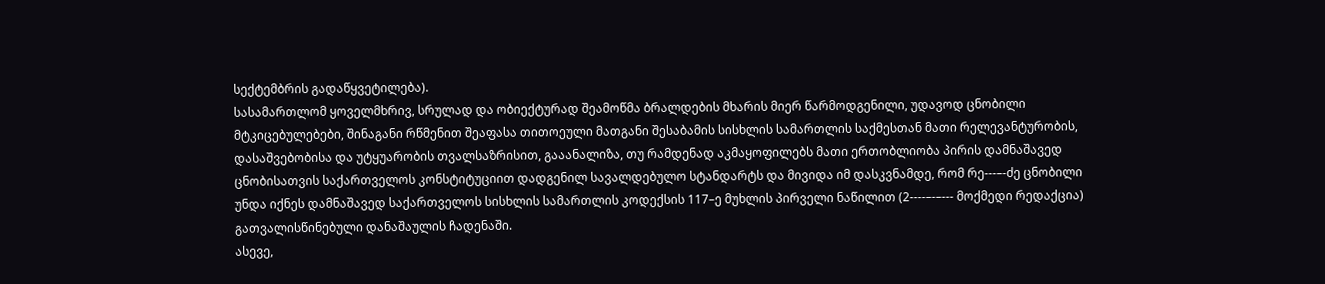სექტემბრის გადაწყვეტილება).
სასამართლომ ყოველმხრივ, სრულად და ობიექტურად შეამოწმა ბრალდების მხარის მიერ წარმოდგენილი, უდავოდ ცნობილი მტკიცებულებები, შინაგანი რწმენით შეაფასა თითოეული მათგანი შესაბამის სისხლის სამართლის საქმესთან მათი რელევანტურობის, დასაშვებობისა და უტყუარობის თვალსაზრისით, გააანალიზა, თუ რამდენად აკმაყოფილებს მათი ერთობლიობა პირის დამნაშავედ ცნობისათვის საქართველოს კონსტიტუციით დადგენილ სავალდებულო სტანდარტს და მივიდა იმ დასკვნამდე, რომ რე---–-ძე ცნობილი უნდა იქნეს დამნაშავედ საქართველოს სისხლის სამართლის კოდექსის 117–ე მუხლის პირველი ნაწილით (2----–-–--- მოქმედი რედაქცია) გათვალისწინებული დანაშაულის ჩადენაში.
ასევე,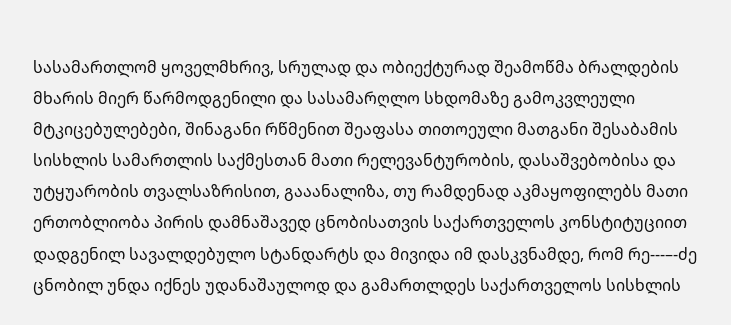სასამართლომ ყოველმხრივ, სრულად და ობიექტურად შეამოწმა ბრალდების მხარის მიერ წარმოდგენილი და სასამარღლო სხდომაზე გამოკვლეული მტკიცებულებები, შინაგანი რწმენით შეაფასა თითოეული მათგანი შესაბამის სისხლის სამართლის საქმესთან მათი რელევანტურობის, დასაშვებობისა და უტყუარობის თვალსაზრისით, გააანალიზა, თუ რამდენად აკმაყოფილებს მათი ერთობლიობა პირის დამნაშავედ ცნობისათვის საქართველოს კონსტიტუციით დადგენილ სავალდებულო სტანდარტს და მივიდა იმ დასკვნამდე, რომ რე---–-ძე ცნობილ უნდა იქნეს უდანაშაულოდ და გამართლდეს საქართველოს სისხლის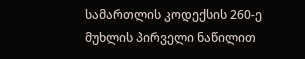სამართლის კოდექსის 260-ე მუხლის პირველი ნაწილით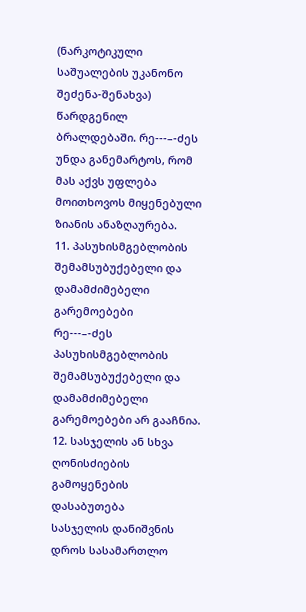(ნარკოტიკული საშუალების უკანონო შეძენა-შენახვა) წარდგენილ ბრალდებაში. რე---–-ძეს უნდა განემარტოს, რომ მას აქვს უფლება მოითხოვოს მიყენებული ზიანის ანაზღაურება.
11. პასუხისმგებლობის შემამსუბუქებელი და დამამძიმებელი გარემოებები
რე---–-ძეს პასუხისმგებლობის შემამსუბუქებელი და დამამძიმებელი გარემოებები არ გააჩნია.
12. სასჯელის ან სხვა ღონისძიების გამოყენების დასაბუთება
სასჯელის დანიშვნის დროს სასამართლო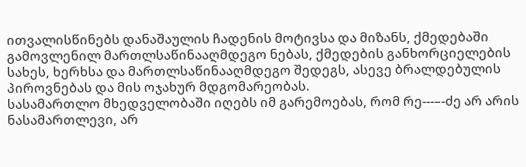ითვალისწინებს დანაშაულის ჩადენის მოტივსა და მიზანს, ქმედებაში გამოვლენილ მართლსაწინააღმდეგო ნებას, ქმედების განხორციელების სახეს, ხერხსა და მართლსაწინააღმდეგო შედეგს, ასევე ბრალდებულის პიროვნებას და მის ოჯახურ მდგომარეობას.
სასამართლო მხედველობაში იღებს იმ გარემოებას, რომ რე---–-ძე არ არის ნასამართლევი, არ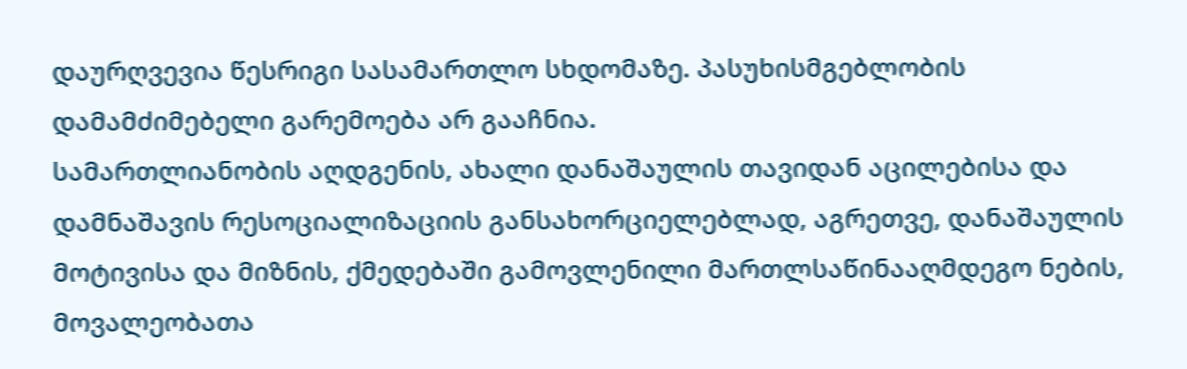დაურღვევია წესრიგი სასამართლო სხდომაზე. პასუხისმგებლობის დამამძიმებელი გარემოება არ გააჩნია.
სამართლიანობის აღდგენის, ახალი დანაშაულის თავიდან აცილებისა და დამნაშავის რესოციალიზაციის განსახორციელებლად, აგრეთვე, დანაშაულის მოტივისა და მიზნის, ქმედებაში გამოვლენილი მართლსაწინააღმდეგო ნების, მოვალეობათა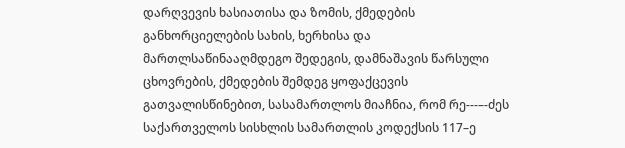დარღვევის ხასიათისა და ზომის, ქმედების განხორციელების სახის, ხერხისა და მართლსაწინააღმდეგო შედეგის, დამნაშავის წარსული ცხოვრების, ქმედების შემდეგ ყოფაქცევის გათვალისწინებით, სასამართლოს მიაჩნია, რომ რე---–-ძეს საქართველოს სისხლის სამართლის კოდექსის 117–ე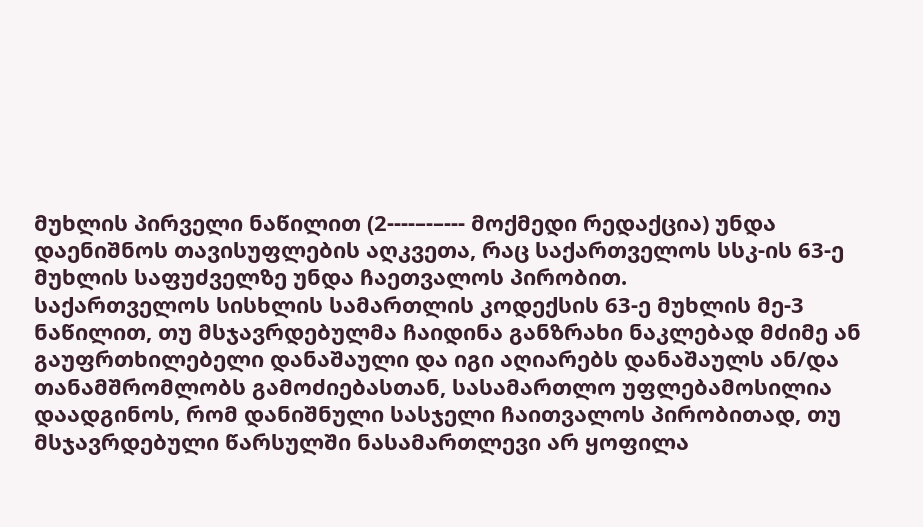მუხლის პირველი ნაწილით (2----–-–--- მოქმედი რედაქცია) უნდა დაენიშნოს თავისუფლების აღკვეთა, რაც საქართველოს სსკ-ის 63-ე მუხლის საფუძველზე უნდა ჩაეთვალოს პირობით.
საქართველოს სისხლის სამართლის კოდექსის 63-ე მუხლის მე-3 ნაწილით, თუ მსჯავრდებულმა ჩაიდინა განზრახი ნაკლებად მძიმე ან გაუფრთხილებელი დანაშაული და იგი აღიარებს დანაშაულს ან/და თანამშრომლობს გამოძიებასთან, სასამართლო უფლებამოსილია დაადგინოს, რომ დანიშნული სასჯელი ჩაითვალოს პირობითად, თუ მსჯავრდებული წარსულში ნასამართლევი არ ყოფილა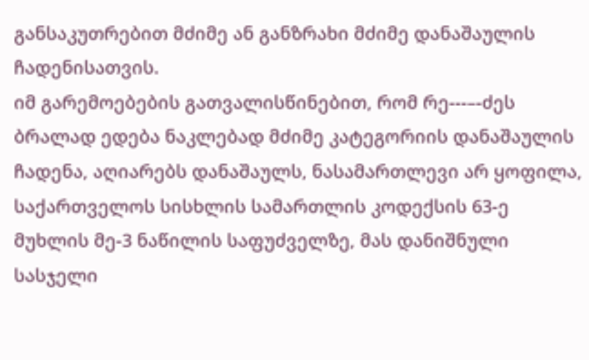განსაკუთრებით მძიმე ან განზრახი მძიმე დანაშაულის ჩადენისათვის.
იმ გარემოებების გათვალისწინებით, რომ რე---–-ძეს ბრალად ედება ნაკლებად მძიმე კატეგორიის დანაშაულის ჩადენა, აღიარებს დანაშაულს, ნასამართლევი არ ყოფილა, საქართველოს სისხლის სამართლის კოდექსის 63-ე მუხლის მე-3 ნაწილის საფუძველზე, მას დანიშნული სასჯელი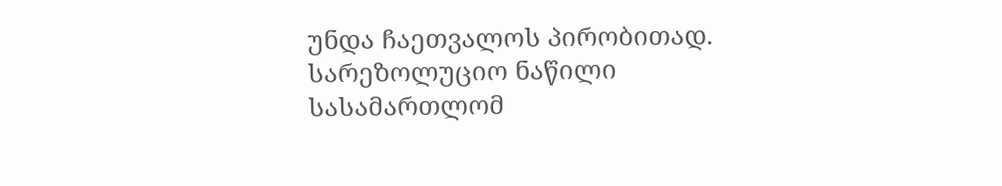უნდა ჩაეთვალოს პირობითად.
სარეზოლუციო ნაწილი
სასამართლომ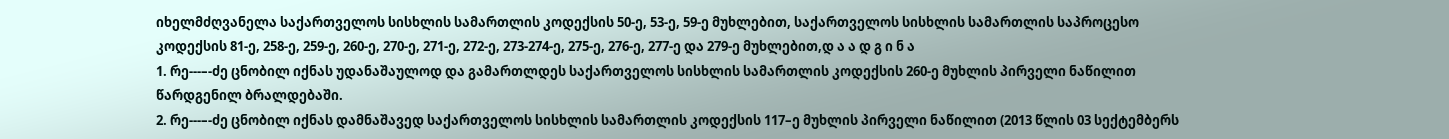იხელმძღვანელა საქართველოს სისხლის სამართლის კოდექსის 50-ე, 53-ე, 59-ე მუხლებით, საქართველოს სისხლის სამართლის საპროცესო კოდექსის 81-ე, 258-ე, 259-ე, 260-ე, 270-ე, 271-ე, 272-ე, 273-274-ე, 275-ე, 276-ე, 277-ე და 279-ე მუხლებით,დ ა ა დ გ ი ნ ა
1. რე---–-ძე ცნობილ იქნას უდანაშაულოდ და გამართლდეს საქართველოს სისხლის სამართლის კოდექსის 260-ე მუხლის პირველი ნაწილით წარდგენილ ბრალდებაში.
2. რე---–-ძე ცნობილ იქნას დამნაშავედ საქართველოს სისხლის სამართლის კოდექსის 117–ე მუხლის პირველი ნაწილით (2013 წლის 03 სექტემბერს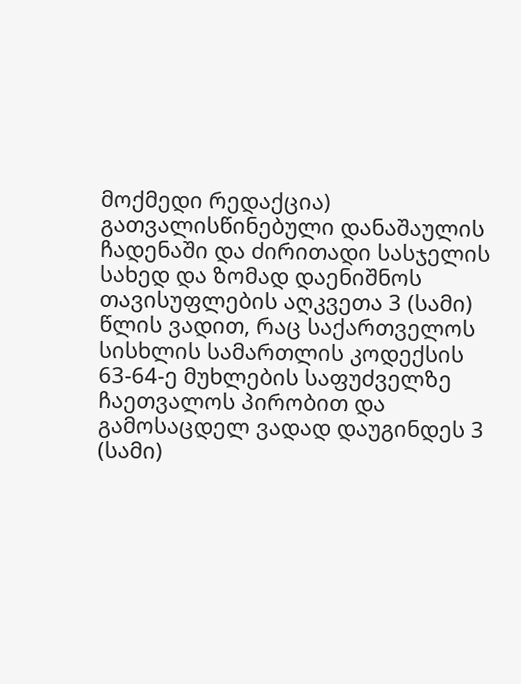მოქმედი რედაქცია) გათვალისწინებული დანაშაულის ჩადენაში და ძირითადი სასჯელის სახედ და ზომად დაენიშნოს თავისუფლების აღკვეთა 3 (სამი) წლის ვადით, რაც საქართველოს სისხლის სამართლის კოდექსის 63-64-ე მუხლების საფუძველზე ჩაეთვალოს პირობით და გამოსაცდელ ვადად დაუგინდეს 3 (სამი)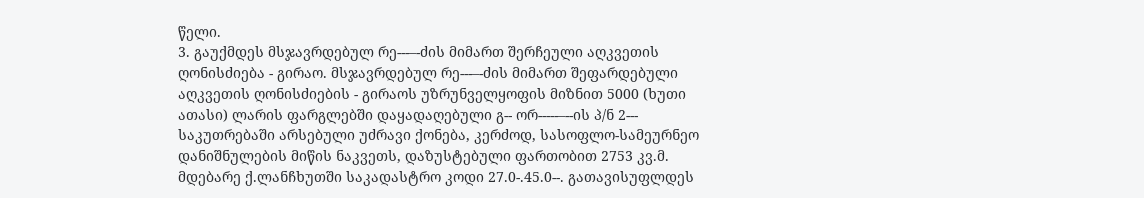წელი.
3. გაუქმდეს მსჯავრდებულ რე---–-ძის მიმართ შერჩეული აღკვეთის ღონისძიება - გირაო. მსჯავრდებულ რე---–-ძის მიმართ შეფარდებული აღკვეთის ღონისძიების - გირაოს უზრუნველყოფის მიზნით 5000 (ხუთი ათასი) ლარის ფარგლებში დაყადაღებული გ-- ორ-----–--ის პ/ნ 2--- საკუთრებაში არსებული უძრავი ქონება, კერძოდ, სასოფლო-სამეურნეო დანიშნულების მიწის ნაკვეთს, დაზუსტებული ფართობით 2753 კვ.მ. მდებარე ქ.ლანჩხუთში საკადასტრო კოდი 27.0-.45.0--. გათავისუფლდეს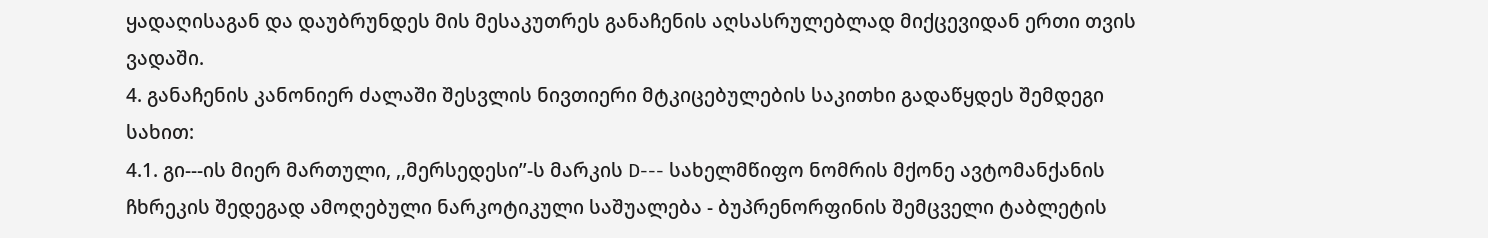ყადაღისაგან და დაუბრუნდეს მის მესაკუთრეს განაჩენის აღსასრულებლად მიქცევიდან ერთი თვის ვადაში.
4. განაჩენის კანონიერ ძალაში შესვლის ნივთიერი მტკიცებულების საკითხი გადაწყდეს შემდეგი სახით:
4.1. გი---ის მიერ მართული, ,,მერსედესი’’-ს მარკის D--- სახელმწიფო ნომრის მქონე ავტომანქანის ჩხრეკის შედეგად ამოღებული ნარკოტიკული საშუალება - ბუპრენორფინის შემცველი ტაბლეტის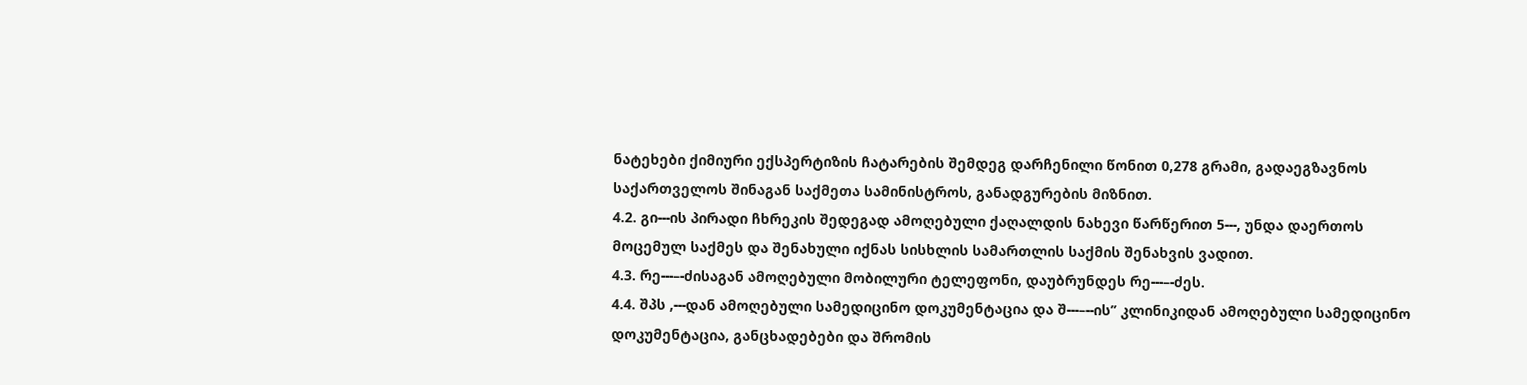ნატეხები ქიმიური ექსპერტიზის ჩატარების შემდეგ დარჩენილი წონით 0,278 გრამი, გადაეგზავნოს საქართველოს შინაგან საქმეთა სამინისტროს, განადგურების მიზნით.
4.2. გი---ის პირადი ჩხრეკის შედეგად ამოღებული ქაღალდის ნახევი წარწერით 5---, უნდა დაერთოს მოცემულ საქმეს და შენახული იქნას სისხლის სამართლის საქმის შენახვის ვადით.
4.3. რე---–-ძისაგან ამოღებული მობილური ტელეფონი, დაუბრუნდეს რე---–-ძეს.
4.4. შპს ,---დან ამოღებული სამედიცინო დოკუმენტაცია და შ---–--ის’’ კლინიკიდან ამოღებული სამედიცინო დოკუმენტაცია, განცხადებები და შრომის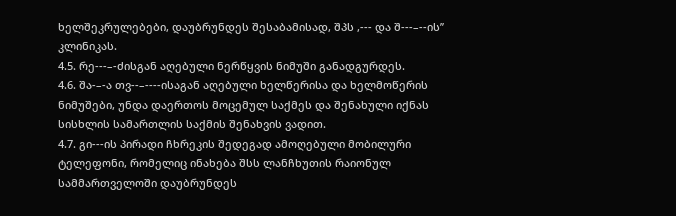ხელშეკრულებები, დაუბრუნდეს შესაბამისად, შპს ,--- და შ---–--ის’’ კლინიკას.
4.5. რე---–-ძისგან აღებული ნერწყვის ნიმუში განადგურდეს.
4.6. შა-–-ა თვ--–----ისაგან აღებული ხელწერისა და ხელმოწერის ნიმუშები, უნდა დაერთოს მოცემულ საქმეს და შენახული იქნას სისხლის სამართლის საქმის შენახვის ვადით.
4.7. გი---ის პირადი ჩხრეკის შედეგად ამოღებული მობილური ტელეფონი, რომელიც ინახება შსს ლანჩხუთის რაიონულ სამმართველოში დაუბრუნდეს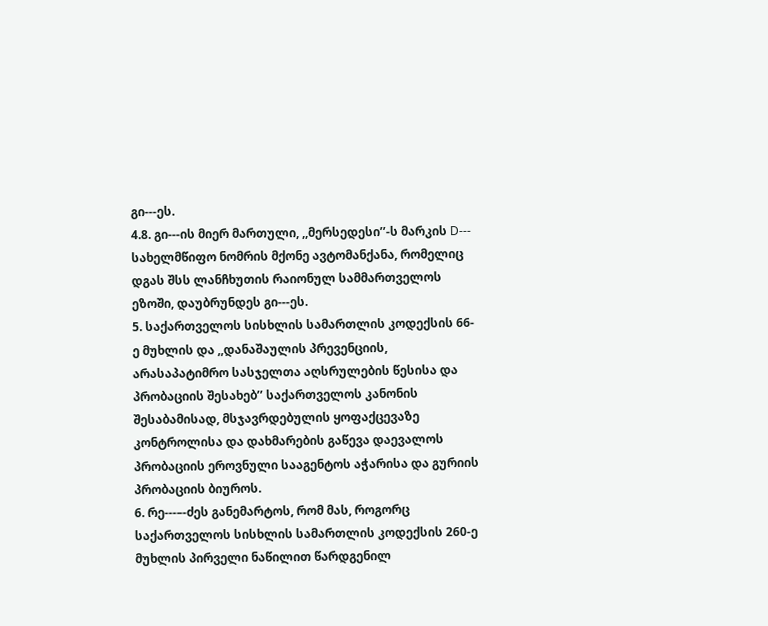გი---ეს.
4.8. გი---ის მიერ მართული, ,,მერსედესი’’-ს მარკის D--- სახელმწიფო ნომრის მქონე ავტომანქანა, რომელიც დგას შსს ლანჩხუთის რაიონულ სამმართველოს ეზოში, დაუბრუნდეს გი---ეს.
5. საქართველოს სისხლის სამართლის კოდექსის 66-ე მუხლის და ,,დანაშაულის პრევენციის, არასაპატიმრო სასჯელთა აღსრულების წესისა და პრობაციის შესახებ’’ საქართველოს კანონის შესაბამისად, მსჯავრდებულის ყოფაქცევაზე კონტროლისა და დახმარების გაწევა დაევალოს პრობაციის ეროვნული სააგენტოს აჭარისა და გურიის პრობაციის ბიუროს.
6. რე---–-ძეს განემარტოს, რომ მას, როგორც საქართველოს სისხლის სამართლის კოდექსის 260-ე მუხლის პირველი ნაწილით წარდგენილ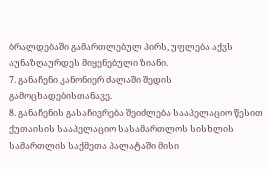ბრალდებაში გამართლებულ პირს, უფლება აქვს აუნაზღაურდეს მიყენებული ზიანი.
7. განაჩენი კანონიერ ძალაში შედის გამოცხადებისთანავე.
8. განაჩენის გასაჩივრება შეიძლება სააპელაციო წესით ქუთაისის სააპელაციო სასამართლოს სისხლის სამართლის საქმეთა პალატაში მისი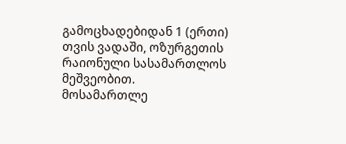გამოცხადებიდან 1 (ერთი) თვის ვადაში, ოზურგეთის რაიონული სასამართლოს მეშვეობით.
მოსამართლე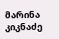მარინა კიკნაძე